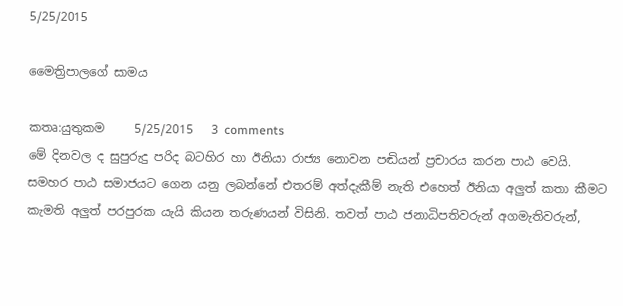5/25/2015

මෛත්‍රිපාලගේ සාමය

කතෘ:යුතුකම     5/25/2015   3 comments
මේ දිනවල ද සුපුරුදු පරිද බටහිර හා ඊනියා රාජ්‍ය නොවන පඬියන් ප්‍රචාරය කරන පාඨ වෙයි. සමහර පාඨ සමාජයට ගෙන යනු ලබන්නේ එතරම් අත්දැකීම් නැති එහෙත් ඊනියා අලුත් කතා කීමට කැමති අලුත් පරපුරක යැයි කියන තරුණයන් විසිනි. තවත් පාඨ ජනාධිපතිවරුන් අගමැතිවරුන්,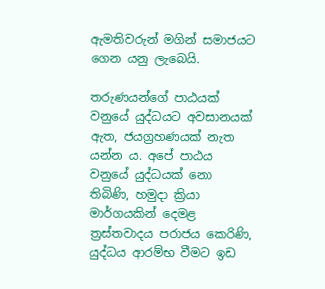ඇමතිවරුන් මගින් සමාජයට ගෙන යනු ලැබෙයි.

තරුණයන්ගේ පාඨයක් වනුයේ යුද්ධයට අවසානයක් ඇත, ජයග්‍රහණයක් නැත යන්න ය. අපේ පාඨය වනුයේ යුද්ධයක් නො තිබිණි, හමුදා ක්‍රියා මාර්ගයකින් දෙමළ ත්‍රස්තවාදය පරාජය කෙරිණි, යුද්ධය ආරම්භ වීමට ඉඩ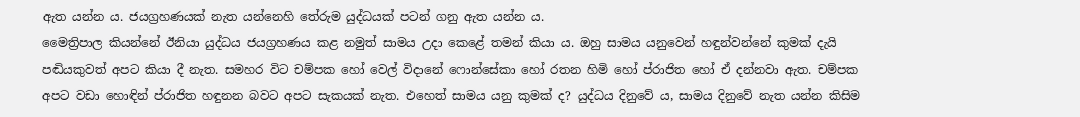ඇත යන්න ය. ජයග්‍රහණයක් නැත යන්නෙහි තේරුම යුද්ධයක් පටන් ගනු ඇත යන්න ය.
මෛත්‍රිපාල කියන්නේ ඊනියා යුද්ධය ජයග්‍රහණය කළ නමුත් සාමය උදා කෙළේ තමන් කියා ය. ඔහු සාමය යනුවෙන් හඳුන්වන්නේ කුමක් දැයි පඬියකුවත් අපට කියා දී නැත. සමහර විට චම්පක හෝ වෙල් විදානේ ෆොන්සේකා හෝ රතන හිමි හෝ ප්රාජිත හෝ ඒ දන්නවා ඇත. චම්පක අපට වඩා හොඳින් ප්රාජිත හඳුනන බවට අපට සැකයක් නැත. එහෙත් සාමය යනු කුමක් ද? යුද්ධය දිනුවේ ය, සාමය දිනුවේ නැත යන්න කිසිම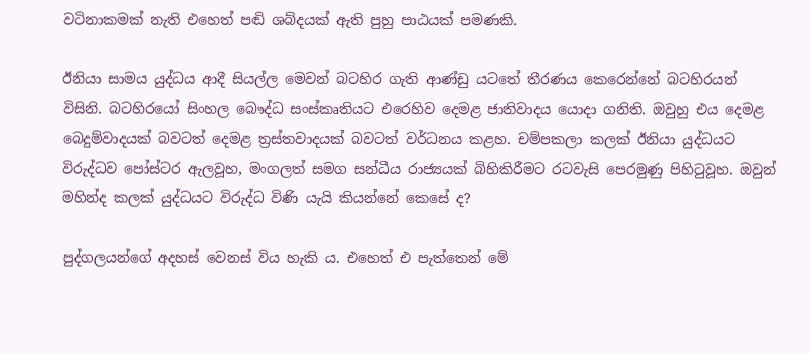වටිනාකමක් නැති එහෙත් පඬි ශබ්දයක් ඇති පුහු පාඨයක් පමණකි.

ඊනියා සාමය යුද්ධය ආදී සියල්ල මෙවන් බටහිර ගැති ආණ්ඩු යටතේ තීරණය කෙරෙන්නේ බටහිරයන් විසිනි. බටහිරයෝ සිංහල බෞද්ධ සංස්කෘතියට එරෙහිව දෙමළ ජාතිවාදය යොදා ගනිති. ඔවුහු එය දෙමළ බෙදුම්වාදයක් බවටත් දෙමළ ත්‍රස්තවාදයක් බවටත් වර්ධනය කළහ. චම්පකලා කලක් ඊනියා යුද්ධයට විරුද්ධව පෝස්ටර ඇලවූහ, මංගලත් සමග සන්ධීය රාජ්‍යයක් බිහිකිරීමට රටවැසි පෙරමුණු පිහිටුවූහ. ඔවුන් මහින්ද කලක් යුද්ධයට විරුද්ධ විණි යැයි කියන්නේ කෙසේ ද?

පුද්ගලයන්ගේ අදහස් වෙනස් විය හැකි ය. එහෙත් එ පැත්තෙන් මේ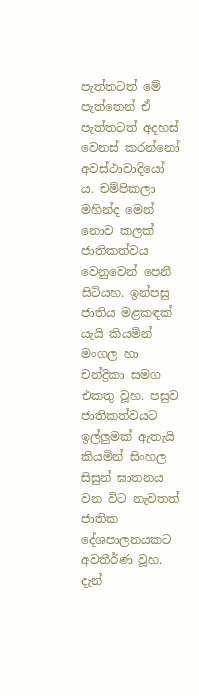පැත්තටත් මේ පැත්තෙන් ඒ පැත්තටත් අදහස් වෙනස් කරන්නෝ අවස්ථාවාදියෝ ය. චම්පිකලා මහින්ද මෙන් නොව කලක් ජාතිකත්වය වෙනුවෙන් පෙනී සිටියහ. ඉන්පසු ජාතිය මළකඳක් යැයි කියමින් මංගල හා චන්ද්‍රිකා සමග එකතු වූහ. පසුව ජාතිකත්වයට ඉල්ලුමක් ඇතැයි කියමින් සිංහල සිසුන් ඝාතනය වන විට නැවතත් ජාතික දේශපාලනයකට අවතීර්ණ වූහ. දැන්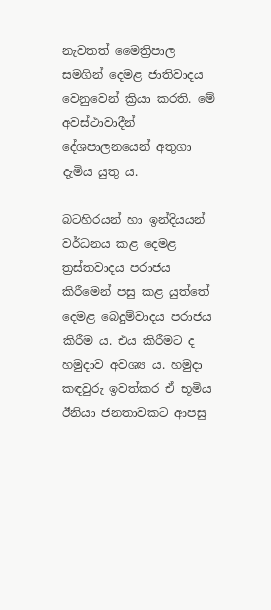නැවතත් මෛත්‍රිපාල සමගින් දෙමළ ජාතිවාදය වෙනුවෙන් ක්‍රියා කරති. මේ අවස්ථාවාදීන් දේශපාලනයෙන් අතුගා දැමිය යුතු ය.

බටහිරයන් හා ඉන්දියයන් වර්ධනය කළ දෙමළ ත්‍රස්තවාදය පරාජය කිරීමෙන් පසු කළ යුත්තේ දෙමළ බෙදුම්වාදය පරාජය කිරීම ය. එය කිරීමට ද හමුදාව අවශ්‍ය ය. හමුදා කඳවුරු ඉවත්කර ඒ භූමිය ඊනියා ජනතාවකට ආපසු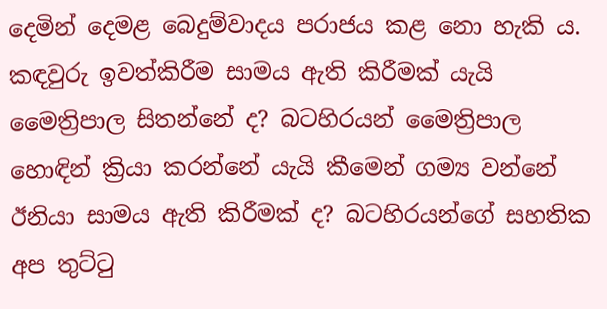දෙමින් දෙමළ බෙදුම්වාදය පරාජය කළ නො හැකි ය. කඳවුරු ඉවත්කිරීම සාමය ඇති කිරීමක් යැයි මෛත්‍රිපාල සිතන්නේ ද? බටහිරයන් මෛත්‍රිපාල හොඳින් ක්‍රියා කරන්නේ යැයි කීමෙන් ගම්‍ය වන්නේ ඊනියා සාමය ඇති කිරීමක් ද? බටහිරයන්ගේ සහතික අප තුට්ටු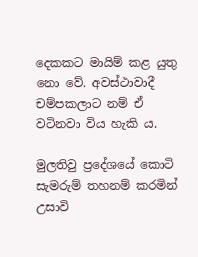දෙකකට මායිම් කළ යුතු නො වේ. අවස්ථාවාදී චම්පකලාට නම් ඒ වටිනවා විය හැකි ය.

මුලතිවු ප්‍රදේශයේ කොටි සැමරුම් තහනම් කරමින් උසාවි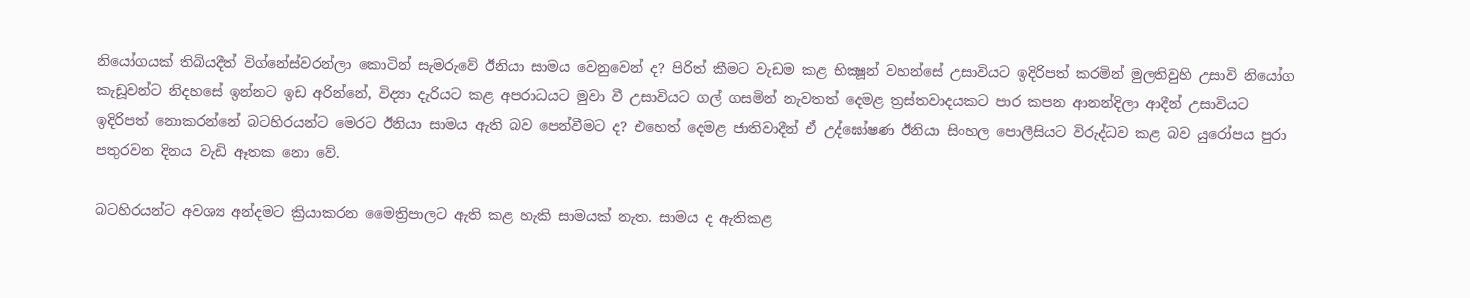නියෝගයක් තිබියදීත් විග්නේස්වරන්ලා කොටින් සැමරුවේ ඊනියා සාමය වෙනුවෙන් ද? පිරිත් කීමට වැඩම කළ භික්‍ෂූන් වහන්සේ උසාවියට ඉදිරිපත් කරමින් මුලතිවුහි උසාවි නියෝග කැඩූවන්ට නිදහසේ ඉන්නට ඉඩ අරින්නේ, විද්‍යා දැරියට කළ අපරාධයට මුවා වී උසාවියට ගල් ගසමින් නැවතත් දෙමළ ත්‍රස්තවාදයකට පාර කපන ආනන්දිලා ආදීන් උසාවියට ඉදිරිපත් නොකරන්නේ බටහිරයන්ට මෙරට ඊනියා සාමය ඇති බව පෙන්වීමට ද? එහෙත් දෙමළ ජාතිවාදීන් ඒ උද්ඝෝෂණ ඊනියා සිංහල පොලීසියට විරුද්ධව කළ බව යුරෝපය පුරා පතුරවන දිනය වැඩි ඈතක නො වේ.

බටහිරයන්ට අවශ්‍ය අන්දමට ක්‍රියාකරන මෛත්‍රිපාලට ඇති කළ හැකි සාමයක් නැත. සාමය ද ඇතිකළ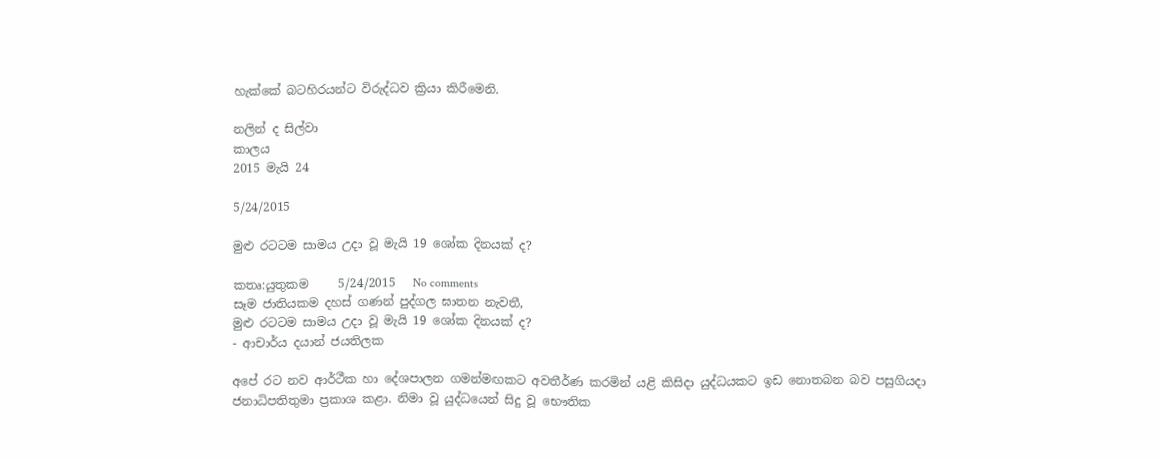හැක්කේ බටහිරයන්ට විරුද්ධව ක්‍රියා කිරීමෙනි.

නලින් ද සිල්වා
කාලය
2015 මැයි 24

5/24/2015

මුළු රටටම සාමය උදා වූ මැයි 19 ශෝක දිනයක්‌ ද?

කතෘ:යුතුකම     5/24/2015   No comments
සෑම ජාතියකම දහස්‌ ගණන් පුද්ගල ඝාතන නැවතී,
මුළු රටටම සාමය උදා වූ මැයි 19 ශෝක දිනයක්‌ ද?
- ආචාර්ය දයාන් ජයතිලක

අපේ රට නව ආර්ථීක හා දේශපාලන ගමන්මඟකට අවතීර්ණ කරමින් යළි කිසිදා යුද්ධයකට ඉඩ නොතබන බව පසුගියදා ජනාධිපතිතුමා ප්‍රකාශ කළා. නිමා වූ යුද්ධයෙන් සිදු වූ භෞතික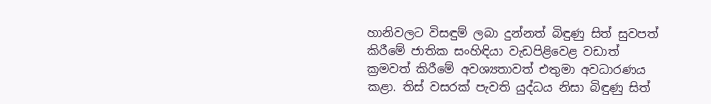හානිවලට විසඳුම් ලබා දුන්නත් බිඳුණු සිත් සුවපත් කිරීමේ ජාතික සංහිඳියා වැඩපිළිවෙළ වඩාත් ක්‍රමවත් කිරීමේ අවශ්‍යතාවත් එතුමා අවධාරණය කළා. තිස්‌ වසරක්‌ පැවති යුද්ධය නිසා බිඳුණු සිත්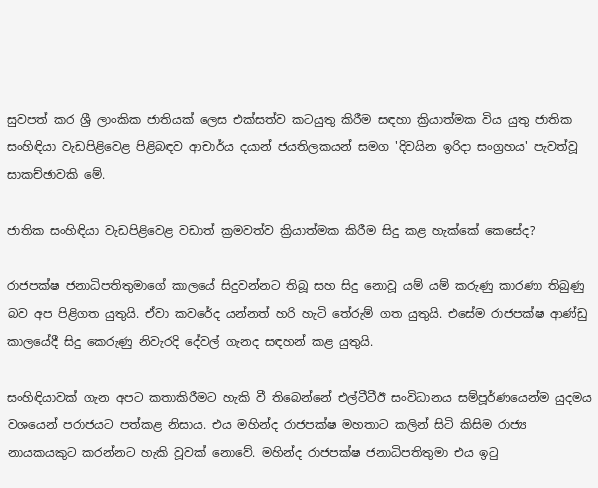සුවපත් කර ශ්‍රී ලාංකික ජාතියක්‌ ලෙස එක්‌සත්ව කටයුතු කිරීම සඳහා ක්‍රියාත්මක විය යුතු ජාතික සංහිඳියා වැඩපිළිවෙළ පිළිබඳව ආචාර්ය දයාන් ජයතිලකයන් සමග 'දිවයින ඉරිදා සංග්‍රහය' පැවත්වූ සාකච්ඡාවකි මේ.

ජාතික සංහිඳියා වැඩපිළිවෙළ වඩාත් ක්‍රමවත්ව ක්‍රියාත්මක කිරීම සිදු කළ හැක්‌කේ කෙසේද?

රාජපක්‌ෂ ජනාධිපතිතුමාගේ කාලයේ සිදුවන්නට තිබූ සහ සිදු නොවූ යම් යම් කරුණු කාරණා තිබුණු බව අප පිළිගත යුතුයි. ඒවා කවරේද යන්නත් හරි හැටි තේරුම් ගත යුතුයි. එසේම රාජපක්‌ෂ ආණ්‌ඩු කාලයේදී සිදු කෙරුණු නිවැරදි දේවල් ගැනද සඳහන් කළ යුතුයි.

සංහිඳියාවක්‌ ගැන අපට කතාකිරීමට හැකි වී තිබෙන්නේ එල්ටීටීඊ සංවිධානය සම්පූර්ණයෙන්ම යුදමය වශයෙන් පරාජයට පත්කළ නිසාය. එය මහින්ද රාජපක්‌ෂ මහතාට කලින් සිටි කිසිම රාජ්‍ය නායකයකුට කරන්නට හැකි වූවක්‌ නොවේ. මහින්ද රාජපක්‌ෂ ජනාධිපතිතුමා එය ඉටු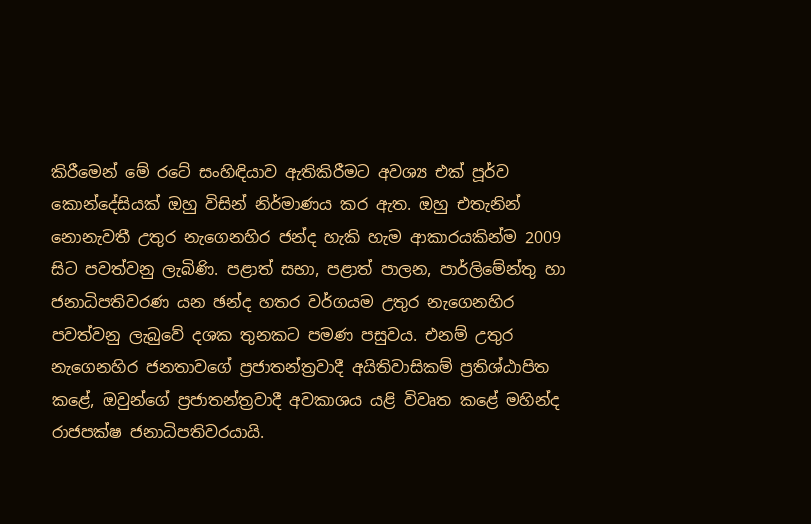කිරීමෙන් මේ රටේ සංහිඳියාව ඇතිකිරීමට අවශ්‍ය එක්‌ පූර්ව කොන්දේසියක්‌ ඔහු විසින් නිර්මාණය කර ඇත. ඔහු එතැනින් නොනැවතී උතුර නැගෙනහිර ජන්ද හැකි හැම ආකාරයකින්ම 2009 සිට පවත්වනු ලැබිණි. පළාත් සභා, පළාත් පාලන, පාර්ලිමේන්තු හා ජනාධිපතිවරණ යන ඡන්ද හතර වර්ගයම උතුර නැගෙනහිර පවත්වනු ලැබුවේ දශක තුනකට පමණ පසුවය. එනම් උතුර නැගෙනහිර ජනතාවගේ ප්‍රජාතන්ත්‍රවාදී අයිතිවාසිකම් ප්‍රතිශ්ඨාපිත කළේ, ඔවුන්ගේ ප්‍රජාතන්ත්‍රවාදී අවකාශය යළි විවෘත කළේ මහින්ද රාජපක්‌ෂ ජනාධිපතිවරයායි.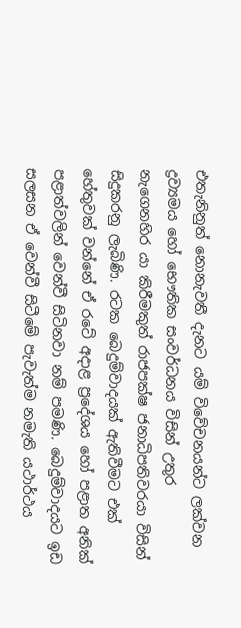එතැනිනුත් නොනැවතී දැනට යම් විවේචනයන්ට ලක්‌වන ද්‍රව්‍යමය හෝ භෞතික සංවර්ධනය විසින් උතුර නැගෙනහිර යා කිරීමකුත් රාජපක්‌ෂ ජනාධිපතිවරයා විසින් සිදුකරනු ලැබිණි. රටක බෙදුම්වාදයක්‌ ඇතිවීමට එක්‌ හේතුවක්‌ වන්නේ ඒ රටේ අදාළ ප්‍රදේශය හෝ පළාත අනික්‌ පළාත්වලින් වෙන්වී සිටිනවා නම් පමණි. බෙදුම්වාදයට ඉඩ සලසන ඒ වෙන්වී සිටීමේ පැවැත්ම නමැති යථාර්ථය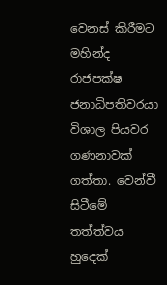වෙනස්‌ කිරීමට මහින්ද රාජපක්‌ෂ ජනාධිපතිවරයා විශාල පියවර ගණනාවක්‌ ගත්තා. වෙන්වී සිටීමේ තත්ත්වය හුදෙක්‌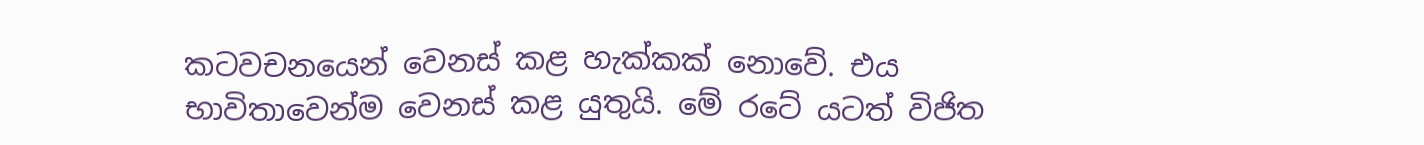කටවචනයෙන් වෙනස්‌ කළ හැක්‌කක්‌ නොවේ. එය භාවිතාවෙන්ම වෙනස්‌ කළ යුතුයි. මේ රටේ යටත් විජිත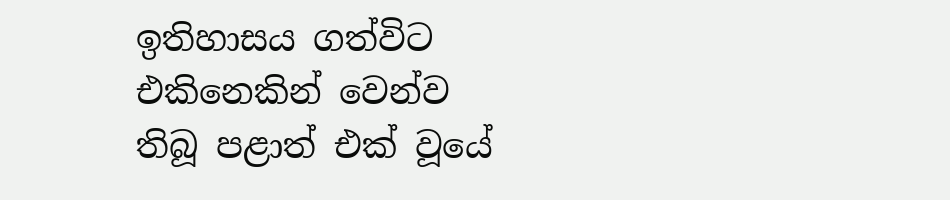ඉතිහාසය ගත්විට එකිනෙකින් වෙන්ව තිබූ පළාත් එක්‌ වූයේ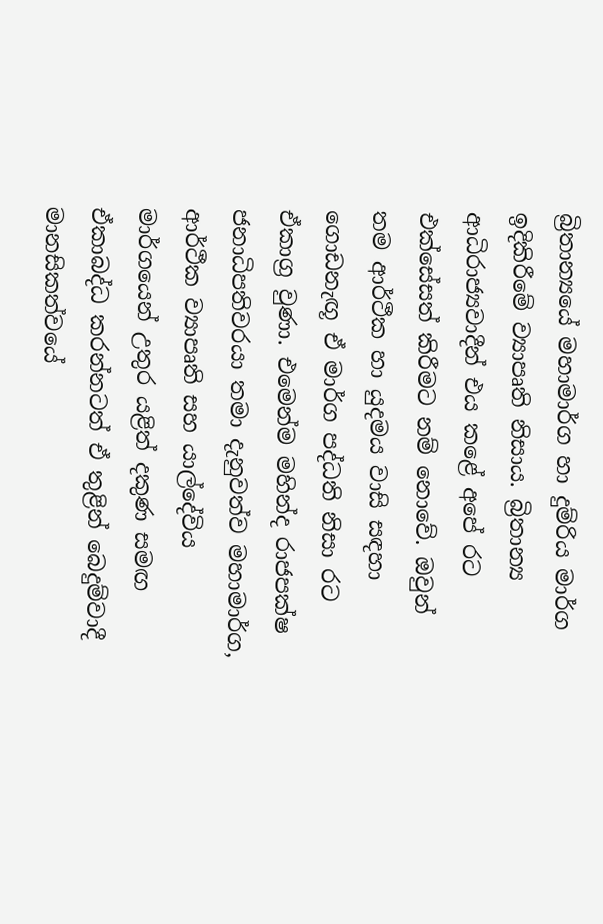බ්‍රිතාන්‍යයේ මහාමාර්ග හා දුම්රිය මාර්ග ඉදිකිරීමේ ව්‍යාපෘති නිසාය. බ්‍රිතාන්‍ය ආධිරාජ්‍යවාදීන් එය කළේ අපේ රට එක්‌සේසත් කිරීමට නම් නොවේ. ඔවුන් තම ආර්ථීක හා යුදමය වාසි සඳහා ගොඩනැඟූ ඒ මාර්ග පද්ධති නිසා රට ඒකාග්‍ර වුණා. එමෙන්ම මහින්ද රාජපක්‌ෂ ජනාධිපතිවරයා තමා දැනුවත්ව මහාමාර්ග, ආර්ථීක ව්‍යාපෘති සහ යාල්දේවිය මාර්ගයෙන් උතුර යළිත් දකුණ සමඟ ඒකාබද්ධ කරන්නටත් ඒ තුළින් බෙදුම්වාදී මානසිකත්වයේ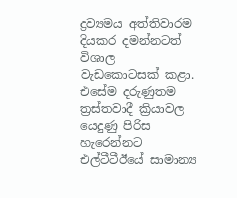ද්‍රව්‍යමය අත්තිවාරම දියකර දමන්නටත් විශාල වැඩකොටසක්‌ කළා. එසේම දරුණුතම ත්‍රස්‌තවාදී ක්‍රියාවල යෙදුණු පිරිස හැරෙන්නට එල්ටීටීඊයේ සාමාන්‍ය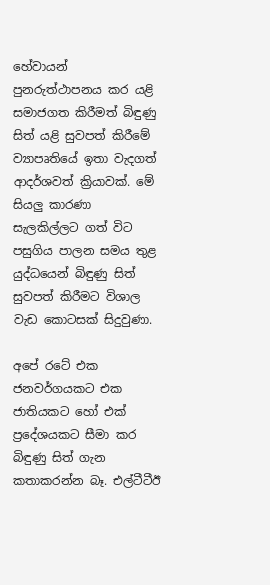හේවායන් පුනරුත්ථාපනය කර යළි සමාජගත කිරීමත් බිඳුණු සිත් යළි සුවපත් කිරීමේ ව්‍යාපෘතියේ ඉතා වැදගත් ආදර්ශවත් ක්‍රියාවක්‌. මේ සියලු කාරණා සැලකිල්ලට ගත් විට පසුගිය පාලන සමය තුළ යුද්ධයෙන් බිඳුණු සිත් සුවපත් කිරීමට විශාල වැඩ කොටසක්‌ සිදුවුණා.

අපේ රටේ එක ජනවර්ගයකට එක ජාතියකට හෝ එක්‌ ප්‍රදේශයකට සීමා කර බිඳුණු සිත් ගැන කතාකරන්න බෑ. එල්ටීටීඊ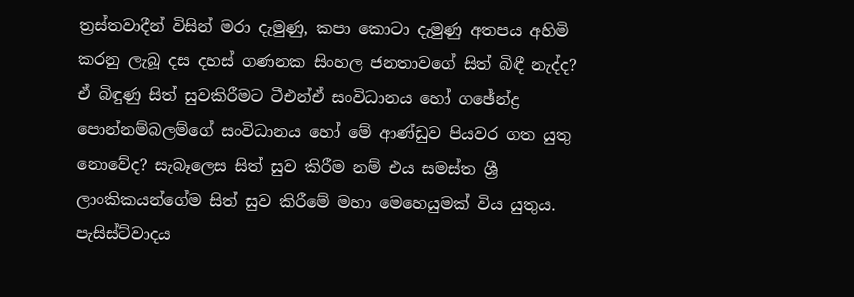ත්‍රස්‌තවාදීන් විසින් මරා දැමුණු, කපා කොටා දැමුණු අතපය අහිමි කරනු ලැබූ දස දහස්‌ ගණනක සිංහල ජනතාවගේ සිත් බිඳී නැද්ද? ඒ බිඳුණු සිත් සුවකිරීමට ටීඑන්ඒ සංවිධානය හෝ ගඡේන්ද්‍ර පොන්නම්බලම්ගේ සංවිධානය හෝ මේ ආණ්‌ඩුව පියවර ගත යුතු නොවේද? සැබෑලෙස සිත් සුව කිරීම නම් එය සමස්‌ත ශ්‍රී ලාංකිකයන්ගේම සිත් සුව කිරීමේ මහා මෙහෙයුමක්‌ විය යුතුය. පැසිස්‌ට්‌වාදය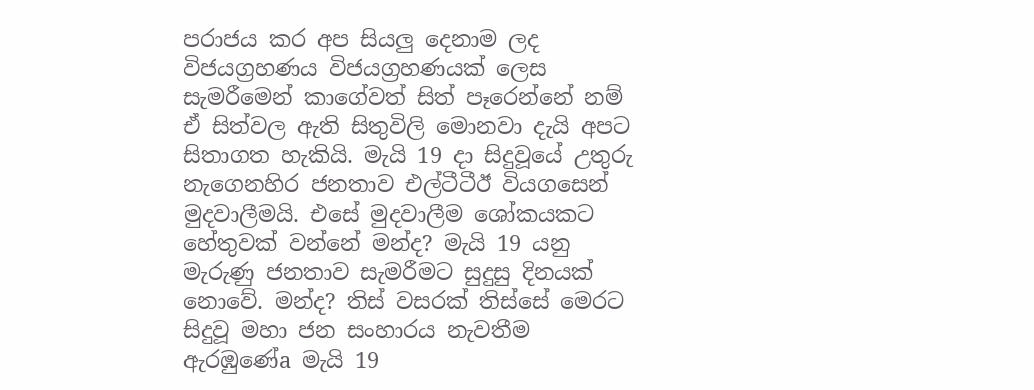පරාජය කර අප සියලු දෙනාම ලද විජයග්‍රහණය විජයග්‍රහණයක්‌ ලෙස සැමරීමෙන් කාගේවත් සිත් පෑරෙන්නේ නම් ඒ සිත්වල ඇති සිතුවිලි මොනවා දැයි අපට සිතාගත හැකියි. මැයි 19 දා සිදුවූයේ උතුරු නැගෙනහිර ජනතාව එල්ටීටීඊ වියගසෙන් මුදවාලීමයි. එසේ මුදවාලීම ශෝකයකට හේතුවක්‌ වන්නේ මන්ද? මැයි 19 යනු මැරුණු ජනතාව සැමරීමට සුදුසු දිනයක්‌ නොවේ. මන්ද? තිස්‌ වසරක්‌ තිස්‌සේ මෙරට සිදුවූ මහා ජන සංහාරය නැවතීම ඇරඹුණේa මැයි 19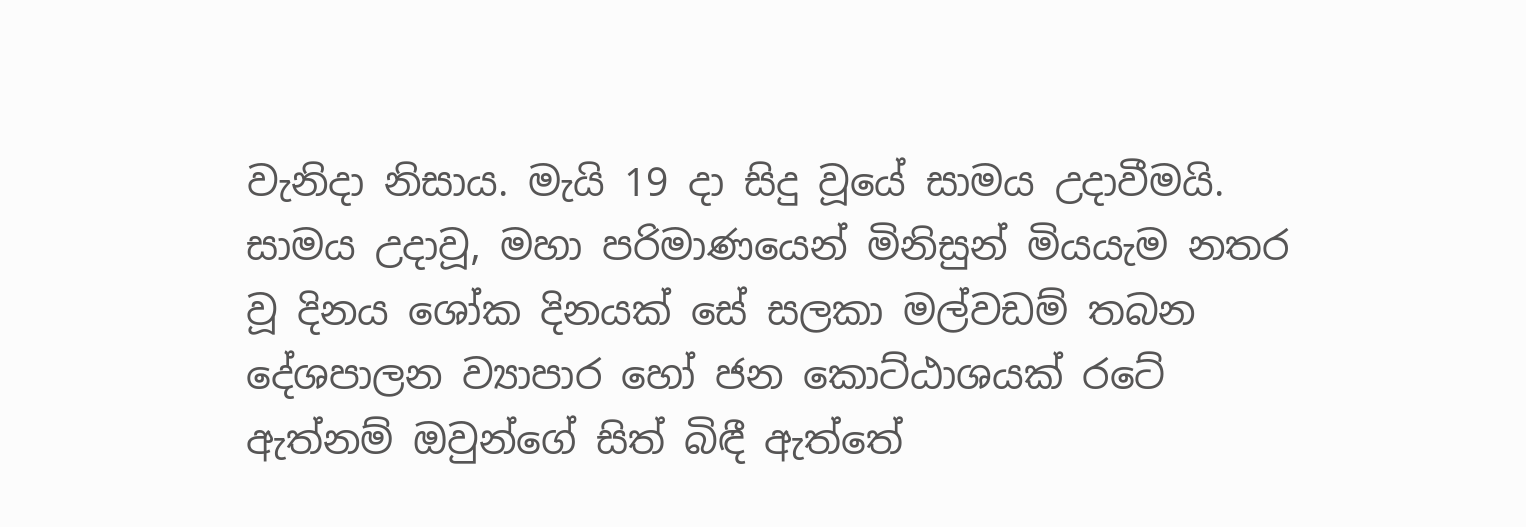වැනිදා නිසාය. මැයි 19 දා සිදු වූයේ සාමය උදාවීමයි. සාමය උදාවූ, මහා පරිමාණයෙන් මිනිසුන් මියයැම නතර වූ දිනය ශෝක දිනයක්‌ සේ සලකා මල්වඩම් තබන දේශපාලන ව්‍යාපාර හෝ ජන කොට්‌ඨාශයක්‌ රටේ ඇත්නම් ඔවුන්ගේ සිත් බිඳී ඇත්තේ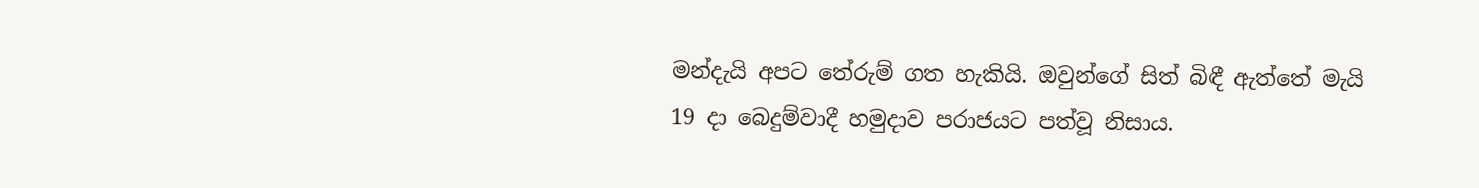මන්දැයි අපට තේරුම් ගත හැකියි. ඔවුන්ගේ සිත් බිඳී ඇත්තේ මැයි 19 දා බෙදුම්වාදී හමුදාව පරාජයට පත්වූ නිසාය.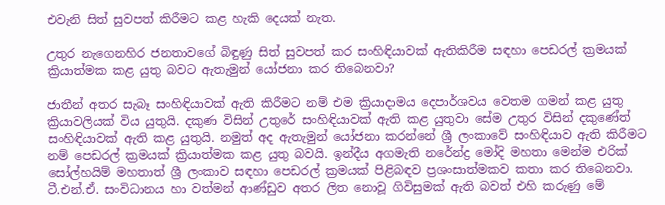එවැනි සිත් සුවපත් කිරීමට කළ හැකි දෙයක්‌ නැත.

උතුර නැගෙනහිර ජනතාවගේ බිඳුණු සිත් සුවපත් කර සංහිඳියාවක්‌ ඇතිකිරීම සඳහා පෙඩරල් ක්‍රමයක්‌ ක්‍රියාත්මක කළ යුතු බවට ඇතැමුන් යෝජනා කර තිබෙනවා?

ජාතීන් අතර සැබෑ සංහිඳියාවක්‌ ඇති කිරීමට නම් එම ක්‍රියාදාමය දෙපාර්ශවය වෙතම ගමන් කළ යුතු ක්‍රියාවලියක්‌ විය යුතුයි. දකුණ විසින් උතුරේ සංහිඳියාවක්‌ ඇති කළ යුතුවා සේම උතුර විසින් දකුණේත් සංහිඳියාවක්‌ ඇති කළ යුතුයි. නමුත් අද ඇතැමුන් යෝජනා කරන්නේ ශ්‍රී ලංකාවේ සංහිඳියාව ඇති කිරීමට නම් පෙඩරල් ක්‍රමයක්‌ ක්‍රියාත්මක කළ යුතු බවයි. ඉන්දීය අගමැති නරේන්ද්‍ර මෝදි මහතා මෙන්ම එරික්‌ සෝල්හයිම් මහතාත් ශ්‍රී ලංකාව සඳහා පෙඩරල් ක්‍රමයක්‌ පිළිබඳව ප්‍රශංසාත්මකව කතා කර තිබෙනවා. ටී.එන්.ඒ. සංවිධානය හා වත්මන් ආණ්‌ඩුව අතර ලිත නොවූ ගිවිසුමක්‌ ඇති බවත් එහි කරුණු මේ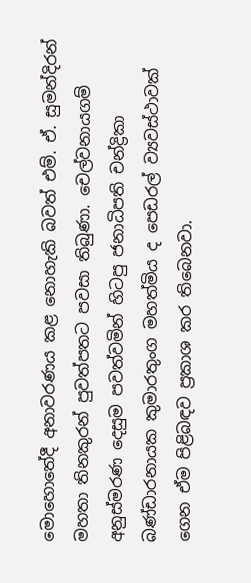මොහොතේදී අනාවරණය කළ නොහැකි බවත් එම්. ඒ. සුමන්දිරන් මහතා තිනකුරන් පුවත්පතට පවසා තිබුණා. චෙල්වනායගම් අනුස්‌මරණ දෙසුම පවත්වමින් හිටපු ජනාධිපති චන්ද්‍රිකා බණ්‌ඩාරනායක කුමාරතුංග මහත්මිය ද පෙඩරල් ව්‍යවස්‌ථාවක්‌ ගෙන ඒම පිළිබඳව ප්‍රකාශ කර තිබෙනවා.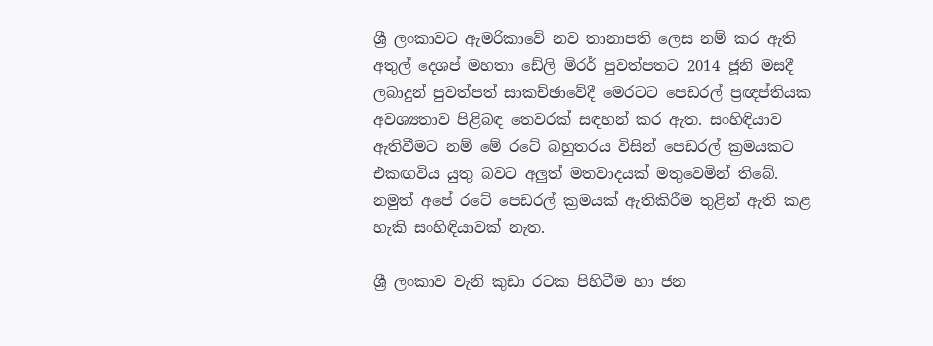ශ්‍රී ලංකාවට ඇමරිකාවේ නව තානාපති ලෙස නම් කර ඇති අතුල් දෙශප් මහතා ඩේලි මිරර් පුවත්පතට 2014 ජූනි මසදී ලබාදුන් පුවත්පත් සාකච්ඡාවේදී මෙරටට පෙඩරල් ප්‍රඥප්තියක අවශ්‍යතාව පිළිබඳ තෙවරක්‌ සඳහන් කර ඇත. සංහිඳියාව ඇතිවීමට නම් මේ රටේ බහුතරය විසින් පෙඩරල් ක්‍රමයකට එකඟවිය යුතු බවට අලුත් මතවාදයක්‌ මතුවෙමින් තිබේ. නමුත් අපේ රටේ පෙඩරල් ක්‍රමයක්‌ ඇතිකිරීම තුළින් ඇති කළ හැකි සංහිඳියාවක්‌ නැත.

ශ්‍රී ලංකාව වැනි කුඩා රටක පිහිටීම හා ජන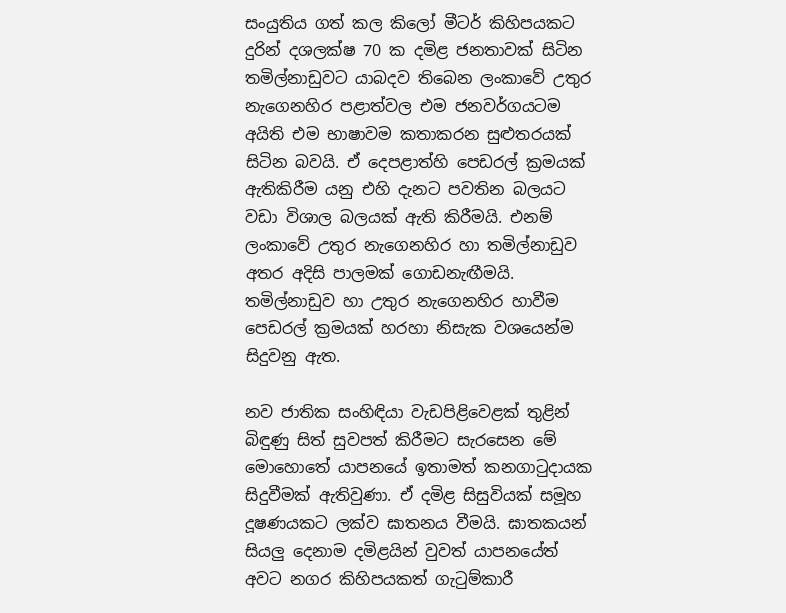සංයුතිය ගත් කල කිලෝ මීටර් කිහිපයකට දුරින් දශලක්‌ෂ 70 ක දමිළ ජනතාවක්‌ සිටින තමිල්නාඩුවට යාබදව තිබෙන ලංකාවේ උතුර නැගෙනහිර පළාත්වල එම ජනවර්ගයටම අයිති එම භාෂාවම කතාකරන සුළුතරයක්‌ සිටින බවයි. ඒ දෙපළාත්හි පෙඩරල් ක්‍රමයක්‌ ඇතිකිරීම යනු එහි දැනට පවතින බලයට වඩා විශාල බලයක්‌ ඇති කිරීමයි. එනම් ලංකාවේ උතුර නැගෙනහිර හා තමිල්නාඩුව අතර අදිසි පාලමක්‌ ගොඩනැඟීමයි. තමිල්නාඩුව හා උතුර නැගෙනහිර හාවීම පෙඩරල් ක්‍රමයක්‌ හරහා නිසැක වශයෙන්ම සිදුවනු ඇත.

නව ජාතික සංහිඳියා වැඩපිළිවෙළක්‌ තුළින් බිඳුණු සිත් සුවපත් කිරීමට සැරසෙන මේ මොහොතේ යාපනයේ ඉතාමත් කනගාටුදායක සිදුවීමක්‌ ඇතිවුණා. ඒ දමිළ සිසුවියක්‌ සමූහ දූෂණයකට ලක්‌ව ඝාතනය වීමයි. ඝාතකයන් සියලු දෙනාම දමිළයින් වුවත් යාපනයේත් අවට නගර කිහිපයකත් ගැටුම්කාරී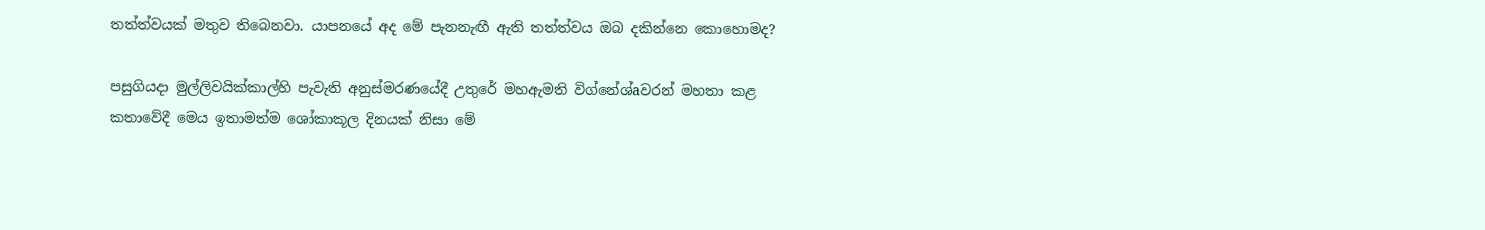තත්ත්වයක්‌ මතුව තිබෙනවා. යාපනයේ අද මේ පැනනැඟී ඇති තත්ත්වය ඔබ දකින්නෙ කොහොමද?

පසුගියදා මුල්ලිවයික්‌කාල්හි පැවැති අනුස්‌මරණයේදී උතුරේ මහඇමති විග්නේශ්aවරන් මහතා කළ කතාවේදී මෙය ඉතාමත්ම ශෝකාකූල දිනයක්‌ නිසා මේ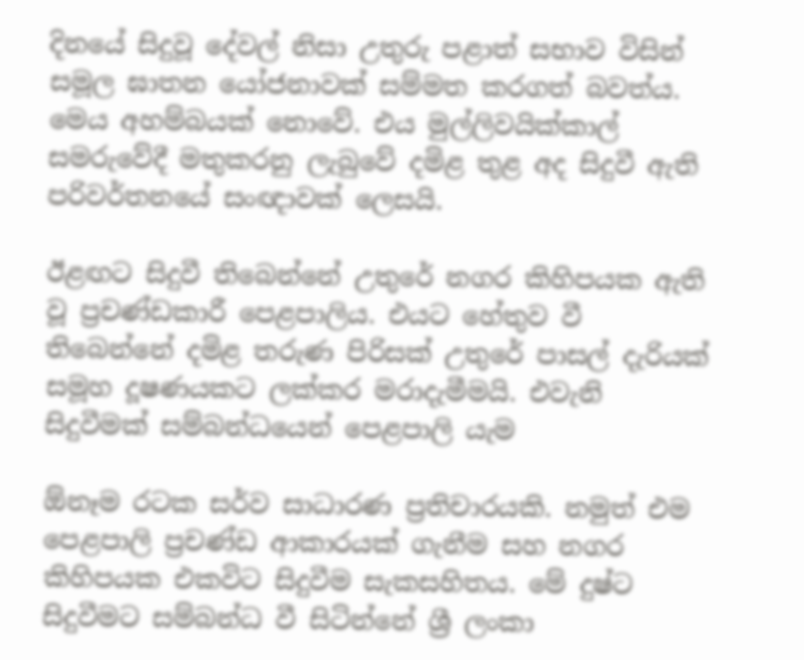දිනයේ සිදුවූ දේවල් නිසා උතුරු පළාත් සභාව විසින් සමූල ඝාතන යෝජනාවක්‌ සම්මත කරගත් බවත්ය. මෙය අහම්බයක්‌ නොවේ. එය මුල්ලිවයික්‌කාල් සමරුවේදී මතුකරනු ලැබුවේ දමිළ තුළ අද සිදුවී ඇති පරිවර්තනයේ සංඥාවක්‌ ලෙසයි.

ඊළඟට සිදුවී තිබෙන්නේ උතුරේ නගර කිහිපයක ඇති වූ ප්‍රචණ්‌ඩකාරී පෙළපාලිය. එයට හේතුව වී තිබෙන්නේ දමිළ තරුණ පිරිසක්‌ උතුරේ පාසල් දැරියක්‌ සමූහ දූෂණයකට ලක්‌කර මරාදැමීමයි. එවැනි සිදුවීමක්‌ සම්බන්ධයෙන් පෙළපාලි යැම

ඕනෑම රටක සර්ව සාධාරණ ප්‍රතිචාරයකි. නමුත් එම පෙළපාලි ප්‍රචණ්‌ඩ ආකාරයක්‌ ගැනීම සහ නගර කිහිපයක එකවිට සිදුවීම සැකසහිතය. මේ දුෂ්ට සිදුවීමට සම්බන්ධ වී සිටින්නේ ශ්‍රී ලංකා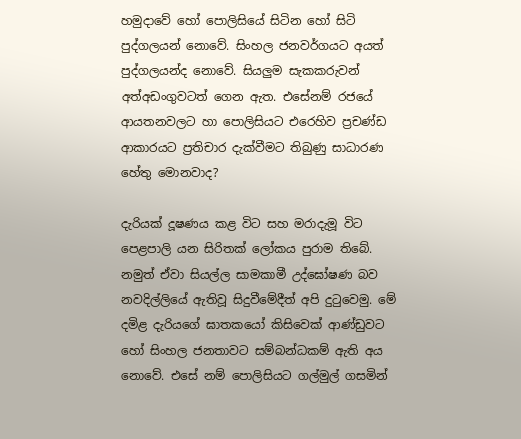හමුදාවේ හෝ පොලිසියේ සිටින හෝ සිටි පුද්ගලයන් නොවේ. සිංහල ජනවර්ගයට අයත් පුද්ගලයන්ද නොවේ. සියලුම සැකකරුවන් අත්අඩංගුවටත් ගෙන ඇත. එසේනම් රජයේ ආයතනවලට හා පොලිසියට එරෙහිව ප්‍රචණ්‌ඩ ආකාරයට ප්‍රතිචාර දැක්‌වීමට තිබුණු සාධාරණ හේතු මොනවාද?

දැරියක්‌ දූෂණය කළ විට සහ මරාදැමූ විට පෙළපාලි යන සිරිතක්‌ ලෝකය පුරාම තිබේ. නමුත් ඒවා සියල්ල සාමකාමී උද්ඝෝෂණ බව නවදිල්ලියේ ඇතිවූ සිදුවීමේදීත් අපි දුටුවෙමු. මේ දමිළ දැරියගේ ඝාතකයෝ කිසිවෙක්‌ ආණ්‌ඩුවට හෝ සිංහල ජනතාවට සම්බන්ධකම් ඇති අය නොවේ. එසේ නම් පොලිසියට ගල්මුල් ගසමින්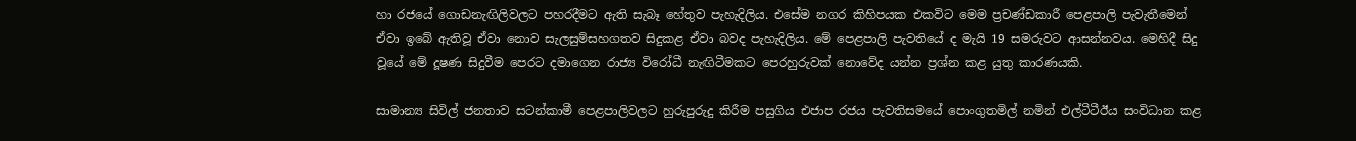හා රජයේ ගොඩනැඟිලිවලට පහරදීමට ඇති සැබෑ හේතුව පැහැදිලිය. එසේම නගර කිහිපයක එකවිට මෙම ප්‍රචණ්‌ඩකාරී පෙළපාලි පැවැතීමෙන් ඒවා ඉබේ ඇතිවූ ඒවා නොව සැලසුම්සහගතව සිදුකළ ඒවා බවද පැහැදිලිය. මේ පෙළපාලි පැවතියේ ද මැයි 19 සමරුවට ආසන්නවය. මෙහිදී සිදු වූයේ මේ දූෂණ සිදුවීම පෙරට දමාගෙන රාජ්‍ය විරෝධී නැඟිටීමකට පෙරහුරුවක්‌ නොවේද යන්න ප්‍රශ්න කළ යුතු කාරණයකි.

සාමාන්‍ය සිවිල් ජනතාව සටන්කාමී පෙළපාලිවලට හුරුපුරුදු කිරීම පසුගිය එජාප රජය පැවතිසමයේ පොංගුතමිල් නමින් එල්ටීටීඊය සංවිධාන කළ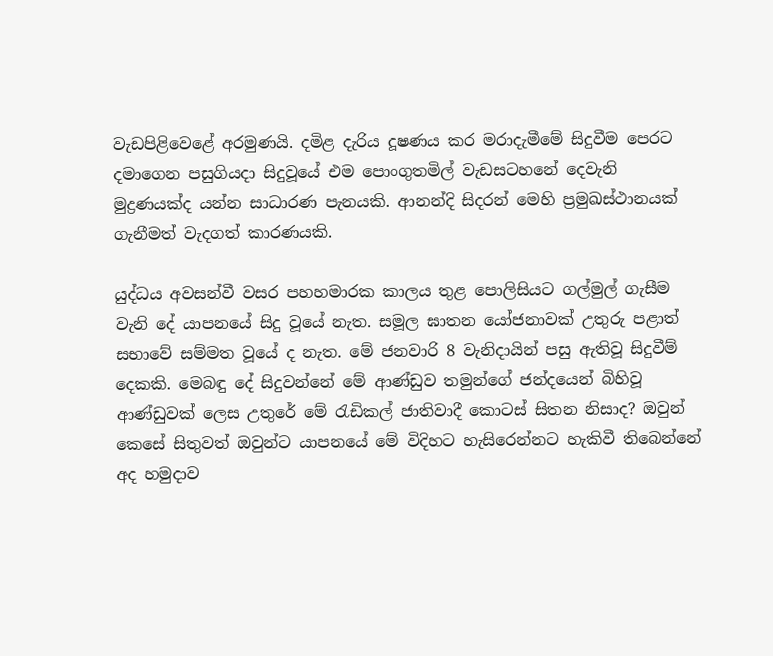වැඩපිළිවෙළේ අරමුණයි. දමිළ දැරිය දූෂණය කර මරාදැමීමේ සිදුවීම පෙරට දමාගෙන පසුගියදා සිදුවූයේ එම පොංගුතමිල් වැඩසටහනේ දෙවැනි මුද්‍රණයක්‌ද යන්න සාධාරණ පැනයකි. ආනන්දි සිදරන් මෙහි ප්‍රමුඛස්‌ථානයක්‌ ගැනීමත් වැදගත් කාරණයකි.

යුද්ධය අවසන්වී වසර පහහමාරක කාලය තුළ පොලිසියට ගල්මුල් ගැසීම වැනි දේ යාපනයේ සිදු වූයේ නැත. සමූල ඝාතන යෝජනාවක්‌ උතුරු පළාත් සභාවේ සම්මත වූයේ ද නැත. මේ ජනවාරි 8 වැනිදායින් පසු ඇතිවූ සිදුවීම් දෙකකි. මෙබඳු දේ සිදුවන්නේ මේ ආණ්‌ඩුව තමුන්ගේ ජන්දයෙන් බිහිවූ ආණ්‌ඩුවක්‌ ලෙස උතුරේ මේ රැඩිකල් ජාතිවාදී කොටස්‌ සිතන නිසාද? ඔවුන් කෙසේ සිතුවත් ඔවුන්ට යාපනයේ මේ විදිහට හැසිරෙන්නට හැකිවී තිබෙන්නේ අද හමුදාව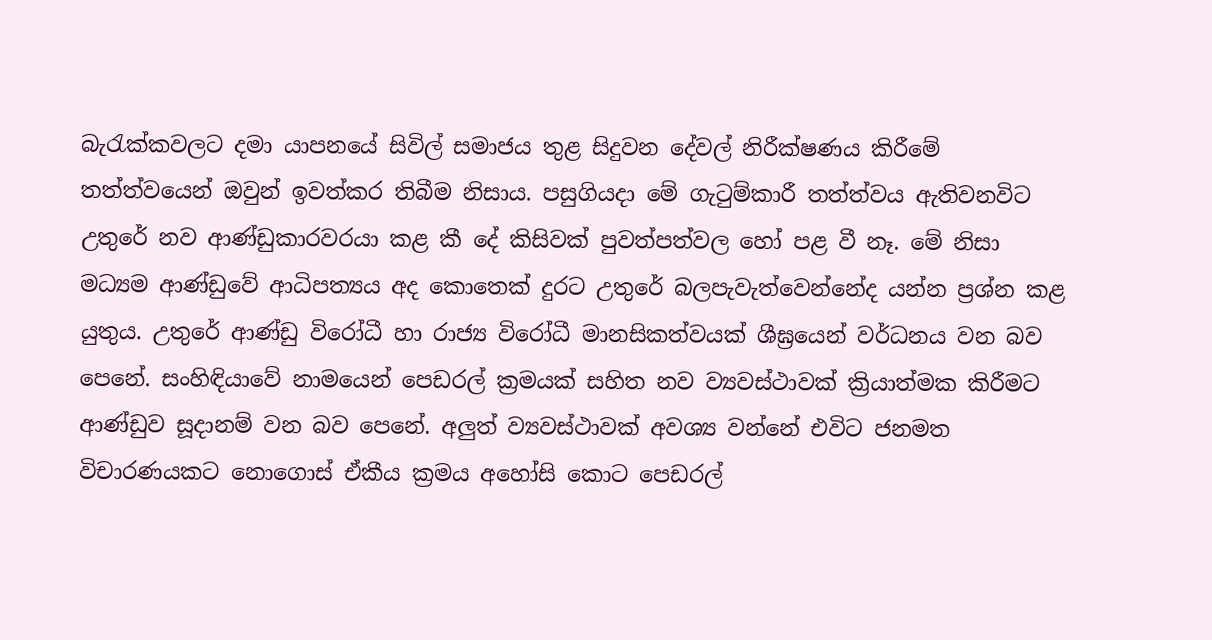බැරැක්‌කවලට දමා යාපනයේ සිවිල් සමාජය තුළ සිදුවන දේවල් නිරීක්‌ෂණය කිරීමේ තත්ත්වයෙන් ඔවුන් ඉවත්කර තිබීම නිසාය. පසුගියදා මේ ගැටුම්කාරී තත්ත්වය ඇතිවනවිට උතුරේ නව ආණ්‌ඩුකාරවරයා කළ කී දේ කිසිවක්‌ පුවත්පත්වල හෝ පළ වී නෑ. මේ නිසා මධ්‍යම ආණ්‌ඩුවේ ආධිපත්‍යය අද කොතෙක්‌ දුරට උතුරේ බලපැවැත්වෙන්නේද යන්න ප්‍රශ්න කළ යුතුය. උතුරේ ආණ්‌ඩු විරෝධී හා රාජ්‍ය විරෝධී මානසිකත්වයක්‌ ශීඝ්‍රයෙන් වර්ධනය වන බව පෙනේ. සංහිඳියාවේ නාමයෙන් පෙඩරල් ක්‍රමයක්‌ සහිත නව ව්‍යවස්‌ථාවක්‌ ක්‍රියාත්මක කිරීමට ආණ්‌ඩුව සූදානම් වන බව පෙනේ. අලුත් ව්‍යවස්‌ථාවක්‌ අවශ්‍ය වන්නේ එවිට ජනමත විචාරණයකට නොගොස්‌ ඒකීය ක්‍රමය අහෝසි කොට පෙඩරල්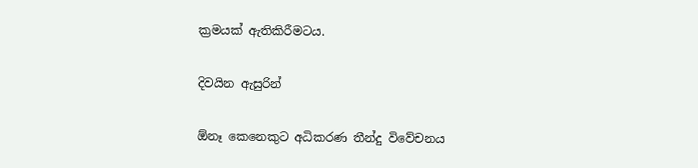ක්‍රමයක්‌ ඇතිකිරීමටය.

දිවයින ඇසුරින්

ඕනෑ කෙනෙකුට අධිකරණ තීන්දු විවේචනය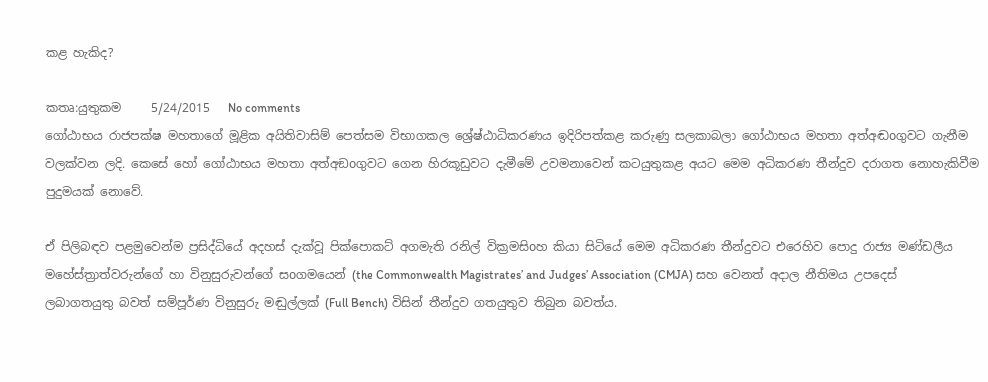කළ හැකිද?

කතෘ:යුතුකම     5/24/2015   No comments
ගෝඨාභය රාජපක්ෂ මහතාගේ මූළික අයිතිවාසිම් පෙත්සම විභාගකල ශ්‍රේෂ්ඨාධිකරණය ඉදිරිපත්කළ කරුණු සලකාබලා ගෝඨාභය මහතා අත්අඬoගුවට ගැනීම වලක්වන ලදි. කෙසේ හෝ ගෝඨාභය මහතා අත්අඞoගුවට ගෙන හිරකූඩුවට දැමීමේ උවමනාවෙන් කටයුතුකළ අයට මෙම අධිකරණ තීන්දුව දරාගත නොහැකිවීම පුදුමයක් නොවේ.

ඒ පිලිබඳව පළමුවෙන්ම ප්‍රසිද්ධියේ අදහස් දැක්වූ පික්පොකට් අගමැති රනිල් වික්‍රමසිoහ කියා සිටියේ මෙම අධිකරණ තීන්දුවට එරෙහිව පොදු රාජ්‍ය මණ්ඩලීය මහේස්ත්‍රාත්වරුන්ගේ හා විනුසුරුවන්ගේ සoගමයෙන් (the Commonwealth Magistrates’ and Judges’ Association (CMJA) සහ වෙනත් අදාල නීතිමය උපදෙස් ලබාගතයුතු බවත් සම්පූර්ණ විනුසුරු මඬුල්ලක් (Full Bench) විසින් තීන්දුව ගතයුතුව තිබුන බවත්ය.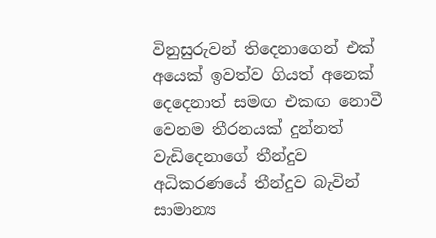විනුසුරුවන් තිදෙනාගෙන් එක් අයෙක් ඉවත්ව ගියත් අනෙක් දෙදෙනාත් සමඟ එකඟ නොවී වෙනම තීරනයක් දුන්නත් වැඩිදෙනාගේ තීන්දුව අධිකරණයේ තීන්දුව බැවින් සාමාන්‍ය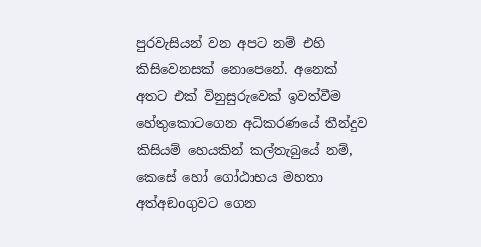පුරවැසියන් වන අපට නම් එහි කිසිවෙනසක් නොපෙනේ. අනෙක් අතට එක් විනුසුරුවෙක් ඉවත්වීම හේතුකොටගෙන අධිකරණයේ තීන්දුව කිසියම් හෙයකින් කල්තැබුයේ නම්, කෙසේ හෝ ගෝඨාභය මහතා අත්අඞoගුවට ගෙන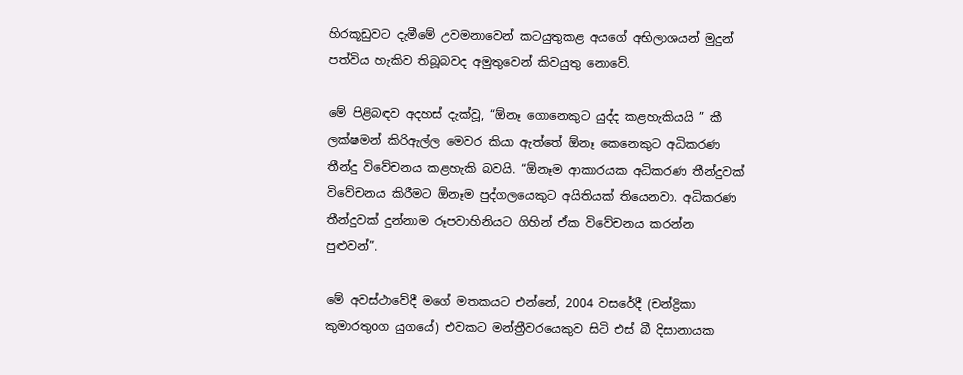හිරකූඩුවට දැමීමේ උවමනාවෙන් කටයුතුකළ අයගේ අභිලාශයන් මුදුන් පත්විය හැකිව තිබූබවද අමුතුවෙන් කිවයුතු නොවේ.

මේ පිළිබඳව අදහස් දැක්වූ, “ඕනෑ ගොනෙකුට යුද්ද කළහැකියයි ” කී ලක්ෂමන් කිරිඇල්ල මෙවර කියා ඇත්තේ ඕනෑ කෙනෙකුට අධිකරණ තීන්දු විවේචනය කළහැකි බවයි. “ඕනෑම ආකාරයක අධිකරණ තීන්දුවක් විවේචනය කිරීමට ඕනෑම පුද්ගලයෙකුට අයිතියක් තියෙනවා. අධිකරණ තීන්දුවක් දුන්නාම රූපවාහිනියට ගිහින් ඒක විවේචනය කරන්න පුළුවන්”.

මේ අවස්ථාවේදී මගේ මතකයට එන්නේ, 2004 වසරේදී (චන්ද්‍රිකා කුමාරතුoග යුගයේ) එවකට මන්ත්‍රීවරයෙකුව සිටි එස් බී දිසානායක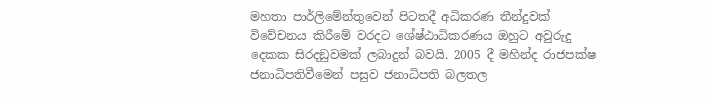මහතා පාර්ලිමේන්තුවෙන් පිටතදී අධිකරණ තීන්දුවක් විවේචනය කිරීමේ වරදට ශේෂ්ඨාධිකරණය ඔහුට අවුරුදු දෙකක සිරදඞුවමක් ලබාදුන් බවයි. 2005 දී මහින්ද රාජපක්ෂ ජනාධිපතිවීමෙන් පසුව ජනාධිපති බලතල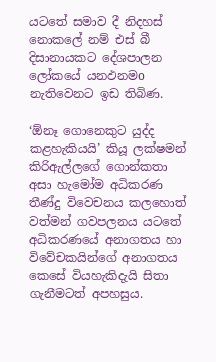යටතේ සමාව දී නිදහස් නොකලේ නම් එස් බී දිසානායකට දේශපාලන ලෝකයේ යනඵනමo නැතිවෙනට ඉඩ තිබිණ.

‘ඕනෑ ගොනෙකුට යුද්ද කළහැකියයි’ කියූ ලක්ෂමන් කිරිඇල්ලගේ ගොන්කතා අසා හැමෝම අධිකරණ තීණ්දු විවෙචනය කලහොත් වත්මන් ගවපලනය යටතේ අධිකරණයේ අනාගතය හා විවේචකයින්ගේ අනාගතය කෙසේ වියහැකිදැයි සිතා ගැනීමටත් අපහසුය.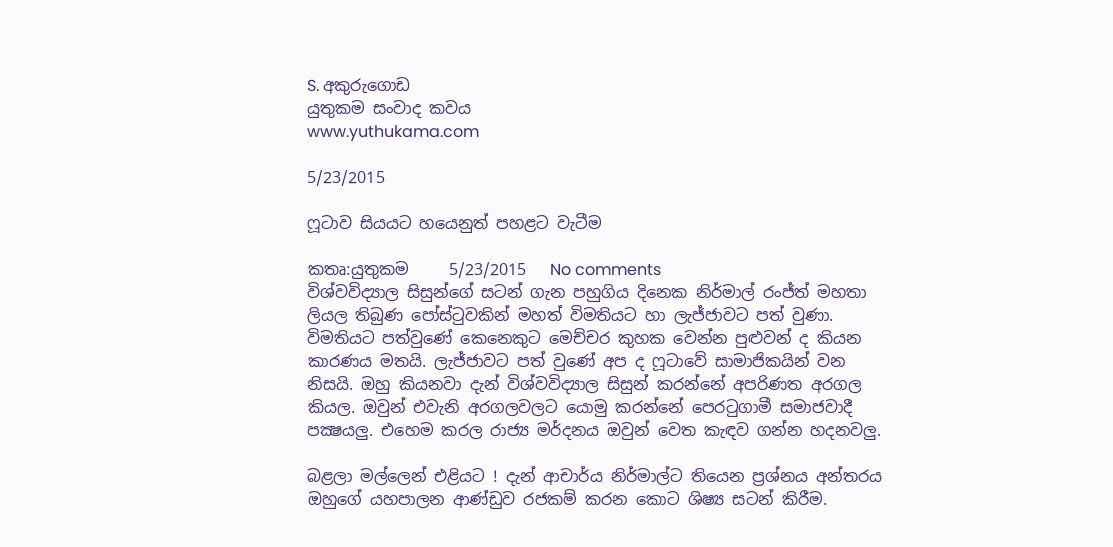S. අකුරුගොඩ
යුතුකම සංවාද කවය
www.yuthukama.com

5/23/2015

ෆූටාව සියයට හයෙනුත් පහළට වැටීම

කතෘ:යුතුකම     5/23/2015   No comments
විශ්වවිද්‍යාල සිසුන්ගේ සටන් ගැන පහුගිය දිනෙක නිර්මාල් රංජ්ත් මහතා ලියල තිබුණ පෝස්ටුවකින් මහත් විමතියට හා ලැජ්ජාවට පත් වුණා. විමතියට පත්වු‍ණේ කෙනෙකුට මෙච්චර කුහක වෙන්න පුළුවන් ද කියන කාරණය මතයි. ලැජ්ජාවට පත් වුණේ අප ද ෆූටාවේ සාමාජිකයින් වන නිසයි. ඔහු කියනවා දැන් විශ්වවිද්‍යාල සිසුන් කරන්නේ අපරිණත අරගල කියල. ඔවුන් එවැනි අරගලවලට යොමු කරන්නේ පෙරටුගාමී සමාජවාදී පක්‍ෂයලු. එහෙම කරල රාජ්‍ය මර්දනය ඔවුන් වෙත කැඳව ගන්න හදනවලු.

බළලා මල්ලෙන් එළියට ! දැන් ආචාර්ය නිර්මාල්ට තියෙන ප්‍රශ්නය අන්තරය ඔහුගේ යහපාලන ආණ්ඩුව රජකම් කරන කොට ශිෂ්‍ය සටන් කිරීම.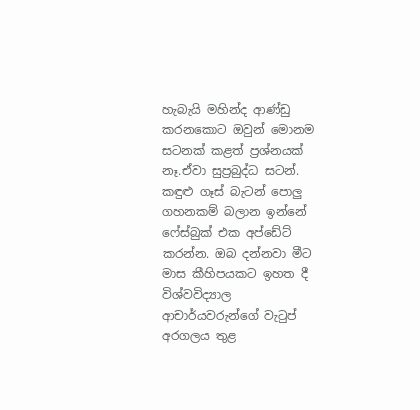හැබැයි මහින්ද ආණ්ඩු කරනකොට ඔවුන් මොනම සටනක් කළත් ප්‍රශ්නයක් නෑ.ඒවා සුප්‍රබුද්ධ සටන්. කඳුළු ගෑස් බැටන් පොලු ගහනකම් බලාන ඉන්නේ ෆේස්බුක් එක අප්ඩේට් කරන්න. ඔබ දන්නවා මීට මාස කීහිපයකට ඉහත දී විශ්වවිද්‍යාල ආචාර්යවරුන්ගේ වැටුප් අරගලය තුළ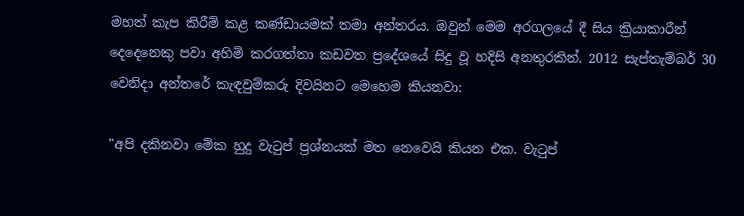මහත් කැප කිරීම් කළ කණ්ඩායමක් තමා අන්තරය. ඔවුන් මෙම අරගලයේ දී සිය ක්‍රියාකාරීන් දෙදෙනෙකු පවා අහිමි කරගත්තා කඩවත ප්‍රදේශයේ සිදු වූ හදිසි අනතුරකින්. 2012 සැප්තැම්බර් 30 වෙනිදා අන්තරේ කැඳවුම්කරු දිවයිනට මෙහෙම කියනවා:

"අපි දකිනවා මේක හුදු වැටුප් ප්‍රශ්නයක්‌ මත නෙවෙයි කියන එක. වැටුප්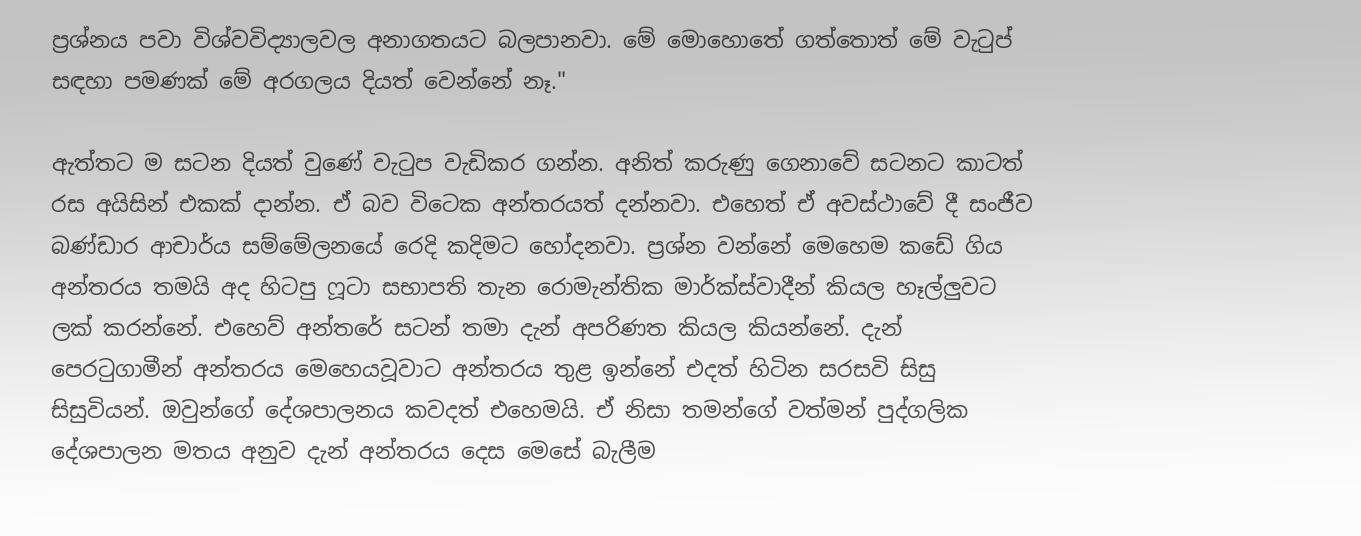ප්‍රශ්නය පවා විශ්වවිද්‍යාලවල අනාගතයට බලපානවා. මේ මොහොතේ ගත්තොත් මේ වැටුප් සඳහා පමණක්‌ මේ අරගලය දියත් වෙන්නේ නෑ."

ඇත්තට ම සටන දියත් වුණේ වැටුප වැඩිකර ගන්න. අනිත් කරුණු ගෙනාවේ සටනට කාටත් රස අයිසින් එකක් දාන්න. ඒ බව විටෙක අන්තරයත් දන්නවා. එහෙත් ඒ අවස්ථාවේ දී සංජීව බණ්ඩාර ආචාර්ය සම්මේලනයේ රෙදි කදිමට හෝදනවා. ප්‍රශ්න වන්නේ මෙහෙම ක‍ඩේ ගිය අන්තරය තමයි අද හිටපු ෆූටා සභාපති තැන රොමැන්තික මාර්ක්ස්වාදීන් කියල හෑල්ලුවට ලක් කරන්නේ. එහෙව් අන්තරේ සටන් තමා දැන් අපරිණත කියල කියන්නේ. දැන් පෙරටුගාමීන් අන්තරය මෙහෙයවූවාට අන්තරය තුළ ඉන්නේ එදත් හිටින සරසවි සිසු සිසුවියන්. ඔවුන්ගේ දේශපාලනය කවදත් එහෙමයි. ඒ නිසා තමන්ගේ වත්මන් පුද්ගලික දේශපාලන මතය අනුව දැන් අන්තරය දෙස මෙසේ බැලීම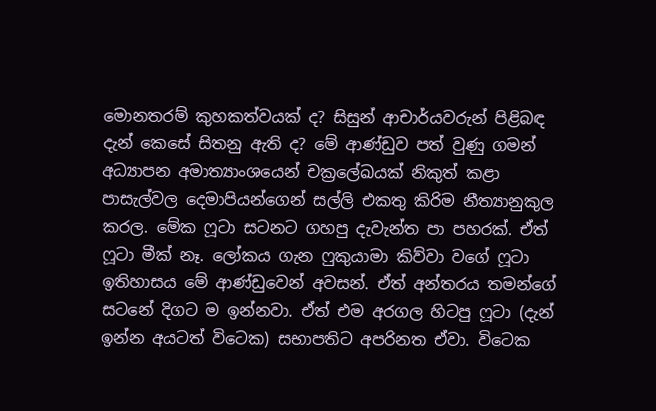මොනතරම් කුහකත්වයක් ද? සිසුන් ආචාර්යවරුන් පිළිබඳ දැන් කෙසේ සිතනු ඇති ද? මේ ආණ්ඩුව පත් වුණු ගමන් අධ්‍යාපන අමාත්‍යාංශයෙන් චක්‍රලේඛයක් නිකුත් කළා පාසැල්වල දෙමාපියන්ගෙන් සල්ලි එකතු කිරිම නීත්‍යානුකුල කරල. මේක ෆූටා සටනට ගහපු දැවැන්ත පා පහරක්. ඒත් ෆූටා මීක් නෑ. ලෝකය ගැන ෆුකුයාමා කිව්වා වගේ ෆූටා ඉතිහාසය මේ ආණ්ඩුවෙන් අවසන්. ඒත් අන්තරය තමන්ගේ සටනේ දිගට ම ඉන්නවා. ඒත් එම අරගල හිටපු ෆූටා (දැන් ඉන්න අයටත් විටෙක) සභාපතිට අපරිනත ඒවා. විටෙක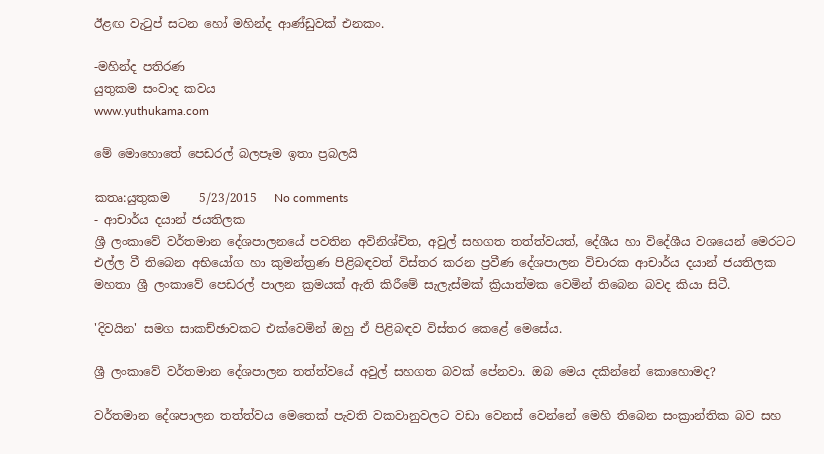ඊළඟ වැටුප් සටන හෝ මහින්ද ආණ්ඩුවක් එනකං.

-මහින්ද පතිරණ
යුතුකම සංවාද කවය
www.yuthukama.com

මේ මොහොතේ පෙඩරල් බලපෑම ඉතා ප්‍රබලයි

කතෘ:යුතුකම     5/23/2015   No comments
- ආචාර්ය දයාන් ජයතිලක
ශ්‍රී ලංකාවේ වර්තමාන දේශපාලනයේ පවතින අවිනිශ්චිත, අවුල් සහගත තත්ත්වයත්, දේශීය හා විදේශීය වශයෙන් මෙරටට එල්ල වී තිබෙන අභියෝග හා කුමන්ත්‍රණ පිළිබඳවත් විස්‌තර කරන ප්‍රවීණ දේශපාලන විචාරක ආචාර්ය දයාන් ජයතිලක මහතා ශ්‍රී ලංකාවේ පෙඩරල් පාලන ක්‍රමයක්‌ ඇති කිරීමේ සැලැස්‌මක්‌ ක්‍රියාත්මක වෙමින් තිබෙන බවද කියා සිටී.

'දිවයින' සමග සාකච්ඡාවකට එක්‌වෙමින් ඔහු ඒ පිළිබඳව විස්‌තර කෙළේ මෙසේය.

ශ්‍රී ලංකාවේ වර්තමාන දේශපාලන තත්ත්වයේ අවුල් සහගත බවක්‌ පේනවා. ඔබ මෙය දකින්නේ කොහොමද?

වර්තමාන දේශපාලන තත්ත්වය මෙතෙක්‌ පැවති වකවානුවලට වඩා වෙනස්‌ වෙන්නේ මෙහි තිබෙන සංක්‍රාන්තික බව සහ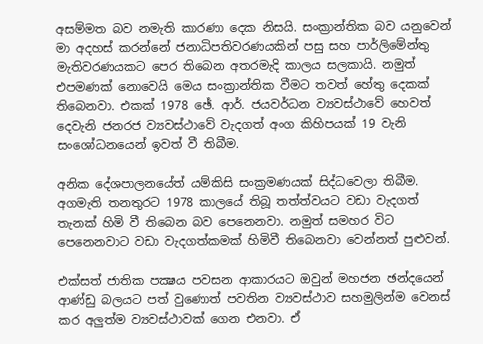අසම්මත බව නමැති කාරණා දෙක නිසයි. සංක්‍රාන්තික බව යනුවෙන් මා අදහස්‌ කරන්නේ ජනාධිපතිවරණයකින් පසු සහ පාර්ලිමේන්තු මැතිවරණයකට පෙර තිබෙන අතරමැදි කාලය සලකායි. නමුත් එපමණක්‌ නොවෙයි මෙය සංක්‍රාන්තික වීමට තවත් හේතු දෙකක්‌ තිබෙනවා. එකක්‌ 1978 ඡේ. ආර්. ජයවර්ධන ව්‍යවස්‌ථාවේ හෙවත් දෙවැනි ජනරජ ව්‍යවස්‌ථාවේ වැදගත් අංග කිහිපයක්‌ 19 වැනි සංශෝධනයෙන් ඉවත් වී තිබීම.

අනික දේශපාලනයේත් යම්කිසි සංක්‍රමණයක්‌ සිද්ධවෙලා තිබීම. අගමැති තනතුරට 1978 කාලයේ තිබූ තත්ත්වයට වඩා වැදගත් තැනක්‌ හිමි වී තිබෙන බව පෙනෙනවා. නමුත් සමහර විට පෙනෙනවාට වඩා වැදගත්කමක්‌ හිමිවී තිබෙනවා වෙන්නත් පුළුවන්.

එක්‌සත් ජාතික පක්‍ෂය පවසන ආකාරයට ඔවුන් මහජන ඡන්දයෙන් ආණ්‌ඩු බලයට පත් වුණොත් පවතින ව්‍යවස්‌ථාව සහමුලින්ම වෙනස්‌ කර අලුත්ම ව්‍යවස්‌ථාවක්‌ ගෙන එනවා. ඒ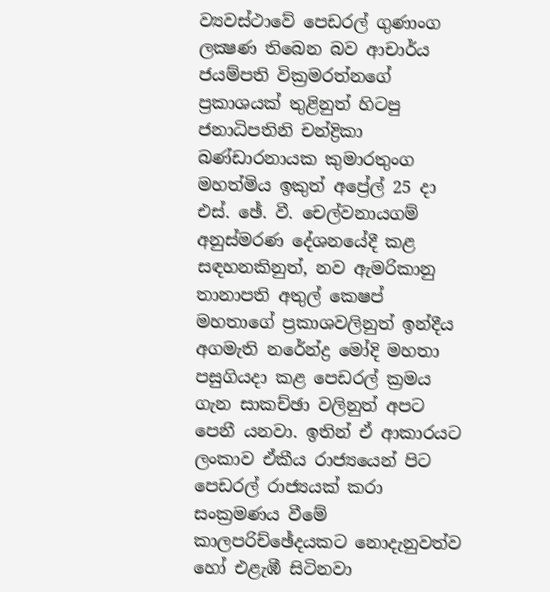ව්‍යවස්‌ථාවේ පෙඩරල් ගුණාංග ලක්‍ෂණ තිබෙන බව ආචාර්ය ජයම්පති වික්‍රමරත්නගේ ප්‍රකාශයක්‌ තුළිනුත් හිටපු ජනාධිපතිනි චන්ද්‍රිකා බණ්‌ඩාරනායක කුමාරතුංග මහත්මිය ඉකුත් අප්‍රේල් 25 දා එස්‌. ඡේ. වී. චෙල්වනායගම් අනුස්‌මරණ දේශනයේදී කළ සඳහනකිනුත්, නව ඇමරිකානු තානාපති අතුල් කෙෂප් මහතාගේ ප්‍රකාශවලිනුත් ඉන්දීය අගමැති නරේන්ද්‍ර මෝදි මහතා පසුගියදා කළ පෙඩරල් ක්‍රමය ගැන සාකච්ඡා වලිනුත් අපට පෙනී යනවා. ඉතින් ඒ ආකාරයට ලංකාව ඒකීය රාජ්‍යයෙන් පිට පෙඩරල් රාජ්‍යයක්‌ කරා සංක්‍රමණය වීමේ කාලපරිච්ඡේදයකට නොදැනුවත්ව හෝ එළැඹී සිටිනවා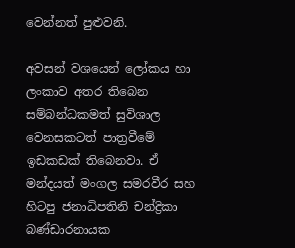වෙන්නත් පුළුවනි.

අවසන් වශයෙන් ලෝකය හා ලංකාව අතර තිබෙන සම්බන්ධකමත් සුවිශාල වෙනසකටත් පාත්‍රවීමේ ඉඩකඩක්‌ තිබෙනවා. ඒ මන්දයත් මංගල සමරවීර සහ හිටපු ජනාධිපතිනි චන්ද්‍රිකා බණ්‌ඩාරනායක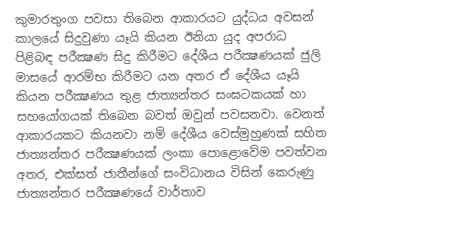කුමාරතුංග පවසා තිබෙන ආකාරයට යුද්ධය අවසන් කාලයේ සිදුවුණා යෑයි කියන ඊනියා යුද අපරාධ පිළිබඳ පරීක්‍ෂණ සිදු කිරීමට දේශීය පරීක්‍ෂණයක්‌ ජුලි මාසයේ ආරම්භ කිරීමට යන අතර ඒ දේශීය යෑයි කියන පරීක්‍ෂණය තුළ ජාත්‍යන්තර සංඝටකයක්‌ හා සහයෝගයක්‌ තිබෙන බවත් ඔවුන් පවසනවා. වෙනත් ආකාරයකට කියනවා නම් දේශීය වෙස්‌මුහුණක්‌ සහිත ජාත්‍යන්තර පරීක්‍ෂණයක්‌ ලංකා පොළොවේම පවත්වන අතර, එක්‌සත් ජාතීන්ගේ සංවිධානය විසින් කෙරුණු ජාත්‍යන්තර පරීක්‍ෂණයේ වාර්තාව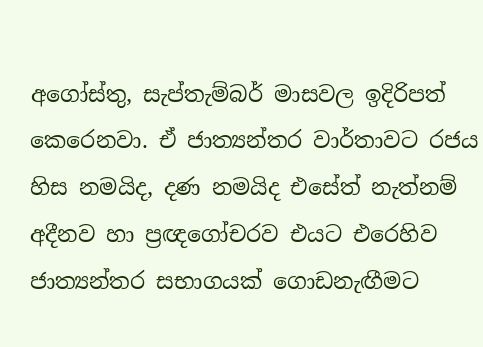අගෝස්‌තු, සැප්තැම්බර් මාසවල ඉදිරිපත් කෙරෙනවා. ඒ ජාත්‍යන්තර වාර්තාවට රජය හිස නමයිද, දණ නමයිද එසේත් නැත්නම් අදීනව හා ප්‍රඥගෝචරව එයට එරෙහිව ජාත්‍යන්තර සභාගයක්‌ ගොඩනැඟීමට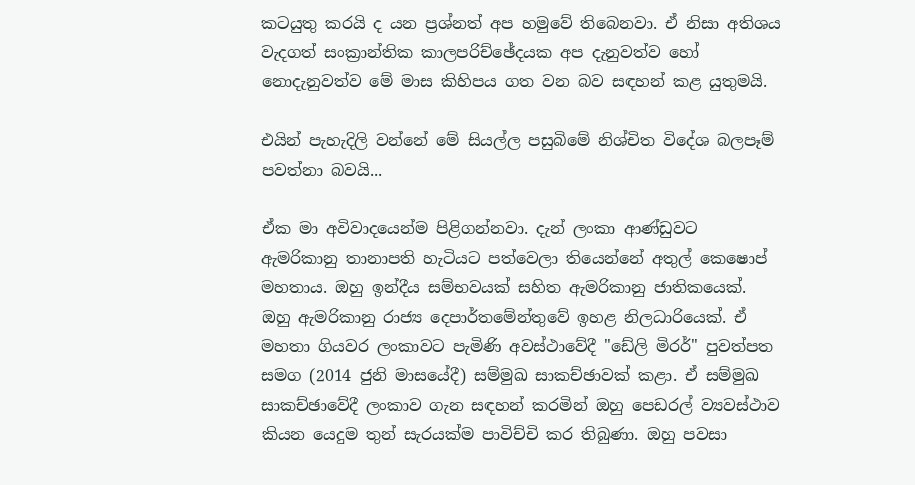කටයුතු කරයි ද යන ප්‍රශ්නත් අප හමුවේ තිබෙනවා. ඒ නිසා අතිශය වැදගත් සංක්‍රාන්තික කාලපරිච්ඡේදයක අප දැනුවත්ව හෝ නොදැනුවත්ව මේ මාස කිහිපය ගත වන බව සඳහන් කළ යුතුමයි.

එයින් පැහැදිලි වන්නේ මේ සියල්ල පසුබිමේ නිශ්චිත විදේශ බලපෑම් පවත්නා බවයි...

ඒක මා අවිවාදයෙන්ම පිළිගන්නවා. දැන් ලංකා ආණ්‌ඩුවට ඇමරිකානු තානාපති හැටියට පත්වෙලා තියෙන්නේ අතුල් කෙෂොප් මහතාය. ඔහු ඉන්දීය සම්භවයක්‌ සහිත ඇමරිකානු ජාතිකයෙක්‌. ඔහු ඇමරිකානු රාජ්‍ය දෙපාර්තමේන්තුවේ ඉහළ නිලධාරියෙක්‌. ඒ මහතා ගියවර ලංකාවට පැමිණි අවස්‌ථාවේදී "ඩේලි මිරර්" පුවත්පත සමග (2014 ජුනි මාසයේදී) සම්මුඛ සාකච්ඡාවක්‌ කළා. ඒ සම්මුඛ සාකච්ඡාවේදී ලංකාව ගැන සඳහන් කරමින් ඔහු පෙඩරල් ව්‍යවස්‌ථාව කියන යෙදුම තුන් සැරයක්‌ම පාවිච්චි කර තිබුණා. ඔහු පවසා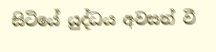සිටියේ යුද්ධය අවසන් වී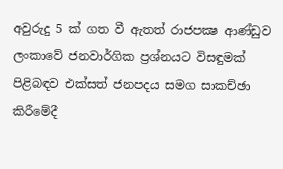අවුරුදු 5 ක්‌ ගත වී ඇතත් රාජපක්‍ෂ ආණ්‌ඩුව ලංකාවේ ජනවාර්ගික ප්‍රශ්නයට විසඳුමක්‌ පිළිබඳව එක්‌සත් ජනපදය සමග සාකච්ඡා කිරීමේදී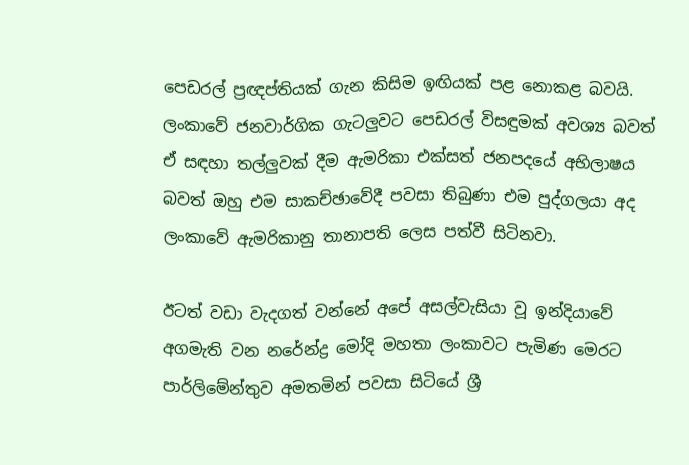පෙඩරල් ප්‍රඥප්තියක්‌ ගැන කිසිම ඉඟියක්‌ පළ නොකළ බවයි. ලංකාවේ ජනවාර්ගික ගැටලුවට පෙඩරල් විසඳුමක්‌ අවශ්‍ය බවත් ඒ සඳහා තල්ලුවක්‌ දීම ඇමරිකා එක්‌සත් ජනපදයේ අභිලාෂය බවත් ඔහු එම සාකච්ඡාවේදී පවසා තිබුණා එම පුද්ගලයා අද ලංකාවේ ඇමරිකානු තානාපති ලෙස පත්වී සිටිනවා.

ඊටත් වඩා වැදගත් වන්නේ අපේ අසල්වැසියා වූ ඉන්දියාවේ අගමැති වන නරේන්ද්‍ර මෝදි මහතා ලංකාවට පැමිණ මෙරට පාර්ලිමේන්තුව අමතමින් පවසා සිටියේ ශ්‍රී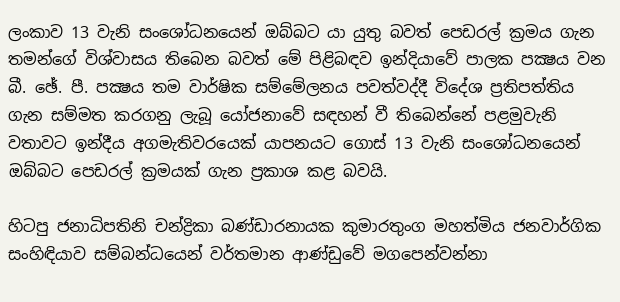ලංකාව 13 වැනි සංශෝධනයෙන් ඔබ්බට යා යුතු බවත් පෙඩරල් ක්‍රමය ගැන තමන්ගේ විශ්වාසය තිබෙන බවත් මේ පිළිබඳව ඉන්දියාවේ පාලක පක්‍ෂය වන බී. ඡේ. පී. පක්‍ෂය තම වාර්ෂික සම්මේලනය පවත්වද්දී විදේශ ප්‍රතිපත්තිය ගැන සම්මත කරගනු ලැබූ යෝජනාවේ සඳහන් වී තිබෙන්නේ පළමුවැනි වතාවට ඉන්දීය අගමැතිවරයෙක්‌ යාපනයට ගොස්‌ 13 වැනි සංශෝධනයෙන් ඔබ්බට පෙඩරල් ක්‍රමයක්‌ ගැන ප්‍රකාශ කළ බවයි.

හිටපු ජනාධිපතිනි චන්ද්‍රිකා බණ්‌ඩාරනායක කුමාරතුංග මහත්මිය ජනවාර්ගික සංහිඳියාව සම්බන්ධයෙන් වර්තමාන ආණ්‌ඩුවේ මගපෙන්වන්නා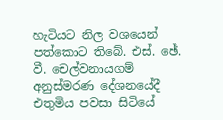හැටියට නිල වශයෙන් පත්කොට තිබේ. එස්‌. ඡේ. වී. චෙල්වනායගම් අනුස්‌මරණ දේශනයේදී එතුමිය පවසා සිටියේ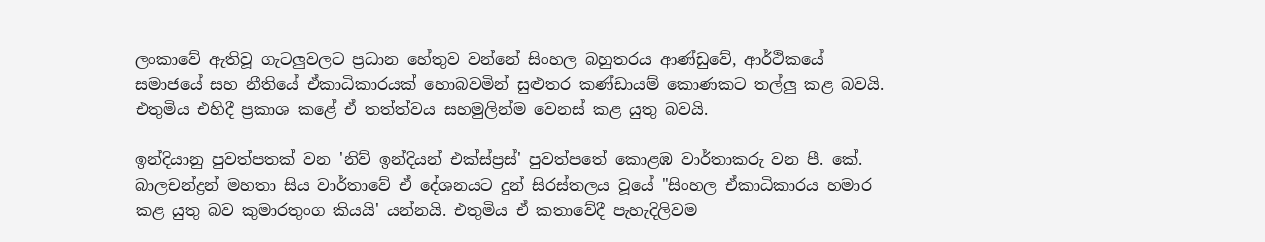ලංකාවේ ඇතිවූ ගැටලුවලට ප්‍රධාන හේතුව වන්නේ සිංහල බහුතරය ආණ්‌ඩුවේ, ආර්ථිකයේ සමාජයේ සහ නීතියේ ඒකාධිකාරයක්‌ හොබවමින් සුළුතර කණ්‌ඩායම් කොණකට තල්ලු කළ බවයි. එතුමිය එහිදී ප්‍රකාශ කළේ ඒ තත්ත්වය සහමුලින්ම වෙනස්‌ කළ යුතු බවයි.

ඉන්දියානු පුවත්පතක්‌ වන 'නිව් ඉන්දියන් එක්‌ස්‌ප්‍රස්‌' පුවත්පතේ කොළඹ වාර්තාකරු වන පී. කේ. බාලචන්ද්‍රන් මහතා සිය වාර්තාවේ ඒ දේශනයට දුන් සිරස්‌තලය වූයේ "සිංහල ඒකාධිකාරය හමාර කළ යුතු බව කුමාරතුංග කියයි' යන්නයි. එතුමිය ඒ කතාවේදී පැහැදිලිවම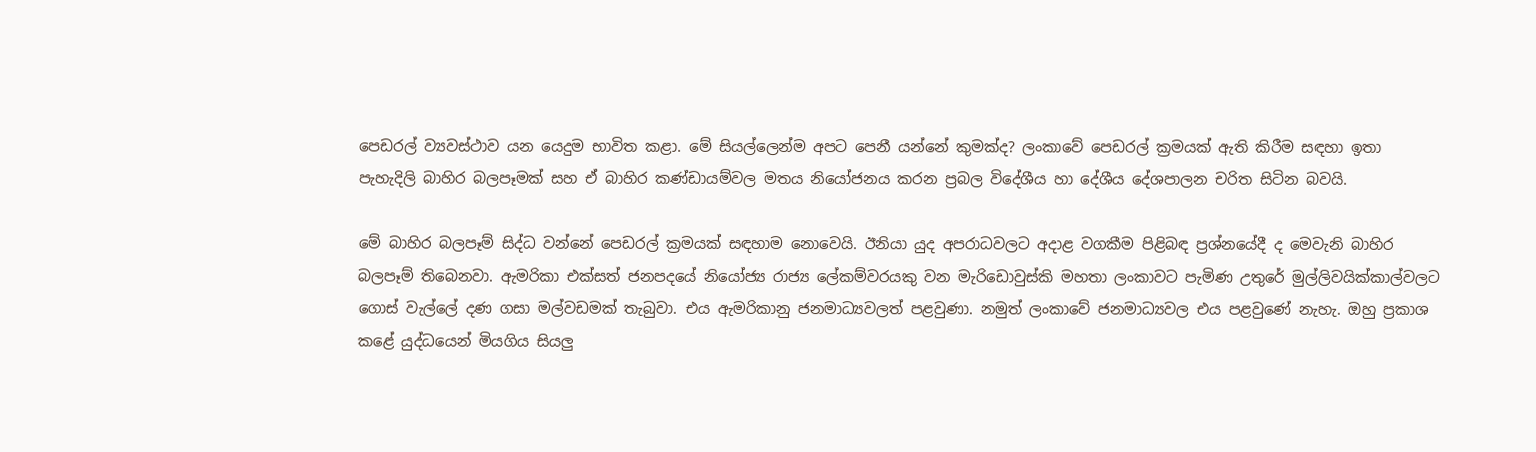පෙඩරල් ව්‍යවස්‌ථාව යන යෙදුම භාවිත කළා. මේ සියල්ලෙන්ම අපට පෙනී යන්නේ කුමක්‌ද? ලංකාවේ පෙඩරල් ක්‍රමයක්‌ ඇති කිරීම සඳහා ඉතා පැහැදිලි බාහිර බලපෑමක්‌ සහ ඒ බාහිර කණ්‌ඩායම්වල මතය නියෝජනය කරන ප්‍රබල විදේශීය හා දේශීය දේශපාලන චරිත සිටින බවයි.

මේ බාහිර බලපෑම් සිද්ධ වන්නේ පෙඩරල් ක්‍රමයක්‌ සඳහාම නොවෙයි. ඊනියා යුද අපරාධවලට අදාළ වගකීම පිළිබඳ ප්‍රශ්නයේදී ද මෙවැනි බාහිර බලපෑම් තිබෙනවා. ඇමරිකා එක්‌සත් ජනපදයේ නියෝජ්‍ය රාජ්‍ය ලේකම්වරයකු වන මැරිඩොවුස්‌කි මහතා ලංකාවට පැමිණ උතුරේ මුල්ලිවයික්‌කාල්වලට ගොස්‌ වැල්ලේ දණ ගසා මල්වඩමක්‌ තැබුවා. එය ඇමරිකානු ජනමාධ්‍යවලත් පළවුණා. නමුත් ලංකාවේ ජනමාධ්‍යවල එය පළවුණේ නැහැ. ඔහු ප්‍රකාශ කළේ යුද්ධයෙන් මියගිය සියලු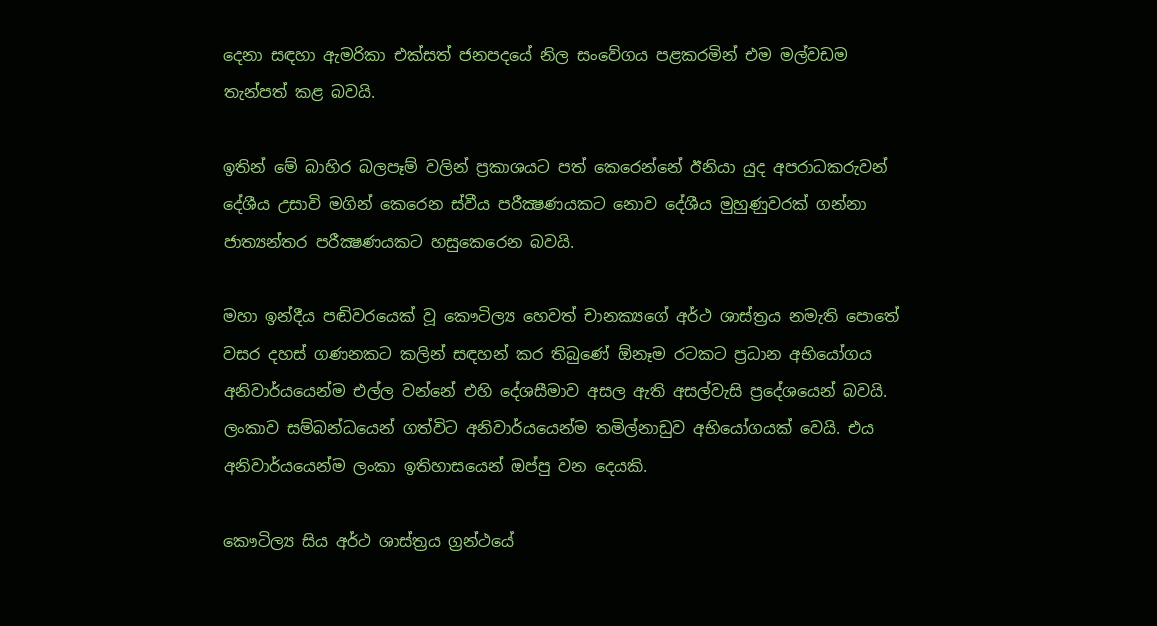දෙනා සඳහා ඇමරිකා එක්‌සත් ජනපදයේ නිල සංවේගය පළකරමින් එම මල්වඩම තැන්පත් කළ බවයි.

ඉතින් මේ බාහිර බලපෑම් වලින් ප්‍රකාශයට පත් කෙරෙන්නේ ඊනියා යුද අපරාධකරුවන් දේශීය උසාවි මගින් කෙරෙන ස්‌වීය පරීක්‍ෂණයකට නොව දේශීය මුහුණුවරක්‌ ගන්නා ජාත්‍යන්තර පරීක්‍ෂණයකට හසුකෙරෙන බවයි.

මහා ඉන්දීය පඬිවරයෙක්‌ වූ කෞටිල්‍ය හෙවත් චානක්‍යගේ අර්ථ ශාස්‌ත්‍රය නමැති පොතේ වසර දහස්‌ ගණනකට කලින් සඳහන් කර තිබුණේ ඕනෑම රටකට ප්‍රධාන අභියෝගය අනිවාර්යයෙන්ම එල්ල වන්නේ එහි දේශසීමාව අසල ඇති අසල්වැසි ප්‍රදේශයෙන් බවයි. ලංකාව සම්බන්ධයෙන් ගත්විට අනිවාර්යයෙන්ම තමිල්නාඩුව අභියෝගයක්‌ වෙයි. එය අනිවාර්යයෙන්ම ලංකා ඉතිහාසයෙන් ඔප්පු වන දෙයකි.

කෞටිල්‍ය සිය අර්ථ ශාස්‌ත්‍රය ග්‍රන්ථයේ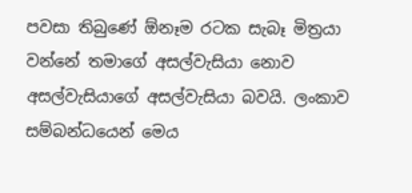පවසා තිබුණේ ඕනෑම රටක සැබෑ මිත්‍රයා වන්නේ තමාගේ අසල්වැසියා නොව අසල්වැසියාගේ අසල්වැසියා බවයි. ලංකාව සම්බන්ධයෙන් මෙය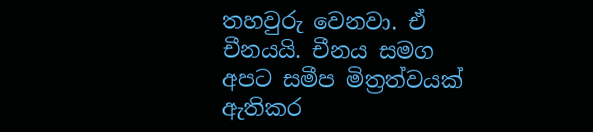තහවුරු වෙනවා. ඒ චීනයයි. චීනය සමග අපට සමීප මිත්‍රත්වයක්‌ ඇතිකර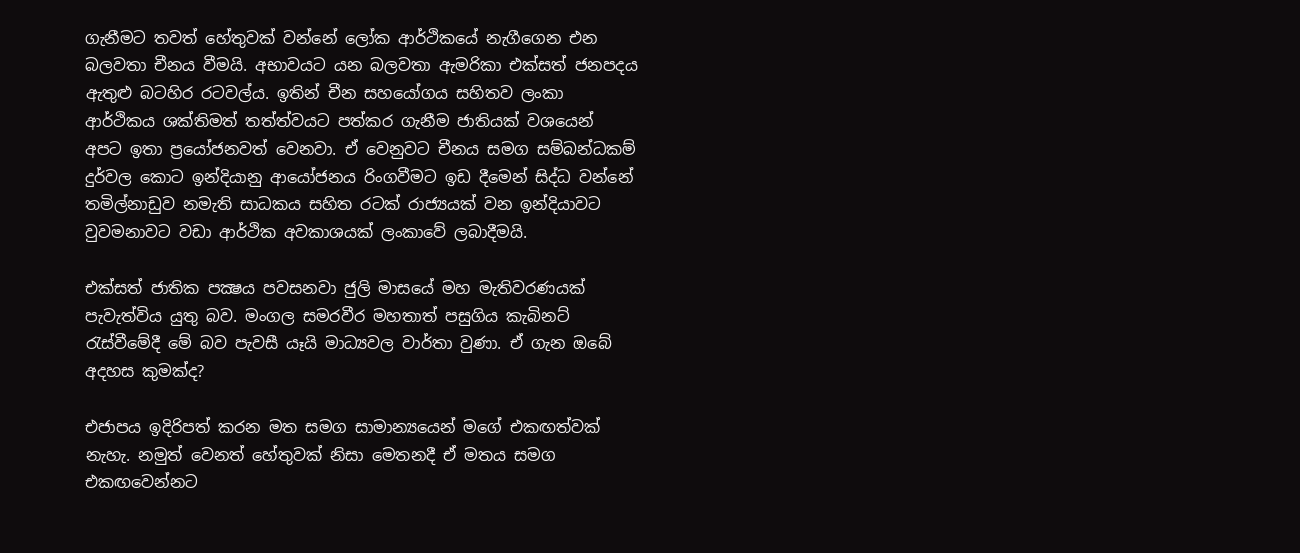ගැනීමට තවත් හේතුවක්‌ වන්නේ ලෝක ආර්ථිකයේ නැගීගෙන එන බලවතා චීනය වීමයි. අභාවයට යන බලවතා ඇමරිකා එක්‌සත් ජනපදය ඇතුළු බටහිර රටවල්ය. ඉතින් චීන සහයෝගය සහිතව ලංකා ආර්ථිකය ශක්‌තිමත් තත්ත්වයට පත්කර ගැනීම ජාතියක්‌ වශයෙන් අපට ඉතා ප්‍රයෝජනවත් වෙනවා. ඒ වෙනුවට චීනය සමග සම්බන්ධකම් දුර්වල කොට ඉන්දියානු ආයෝජනය රිංගවීමට ඉඩ දීමෙන් සිද්ධ වන්නේ තමිල්නාඩුව නමැති සාධකය සහිත රටක්‌ රාජ්‍යයක්‌ වන ඉන්දියාවට වුවමනාවට වඩා ආර්ථික අවකාශයක්‌ ලංකාවේ ලබාදීමයි.

එක්‌සත් ජාතික පක්‍ෂය පවසනවා ජුලි මාසයේ මහ මැතිවරණයක්‌ පැවැත්විය යුතු බව. මංගල සමරවීර මහතාත් පසුගිය කැබිනට්‌ රැස්‌වීමේදී මේ බව පැවසී යෑයි මාධ්‍යවල වාර්තා වුණා. ඒ ගැන ඔබේ අදහස කුමක්‌ද?

එජාපය ඉදිරිපත් කරන මත සමග සාමාන්‍යයෙන් මගේ එකඟත්වක්‌ නැහැ. නමුත් වෙනත් හේතුවක්‌ නිසා මෙතනදී ඒ මතය සමග එකඟවෙන්නට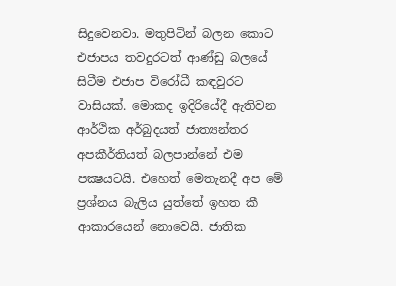සිදුවෙනවා. මතුපිටින් බලන කොට එජාපය තවදුරටත් ආණ්‌ඩු බලයේ සිටීම එජාප විරෝධී කඳවුරට වාසියක්‌. මොකද ඉදිරියේදී ඇතිවන ආර්ථික අර්බුදයත් ජාත්‍යන්තර අපකීර්තියත් බලපාන්නේ එම පක්‍ෂයටයි. එහෙත් මෙතැනදී අප මේ ප්‍රශ්නය බැලිය යුත්තේ ඉහත කී ආකාරයෙන් නොවෙයි. ජාතික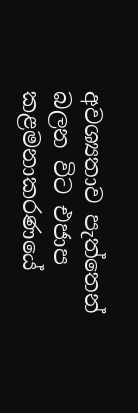අවශ්‍යතාව පැත්තෙන් බලන විට එජාප කළමනාකරණයේ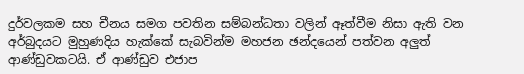දුර්වලකම සහ චීනය සමග පවතින සම්බන්ධතා වලින් ඈත්වීම නිසා ඇති වන අර්බුදයට මුහුණදිය හැක්‌කේ සැබවින්ම මහජන ඡන්දයෙන් පත්වන අලුත් ආණ්‌ඩුවකටයි. ඒ ආණ්‌ඩුව එජාප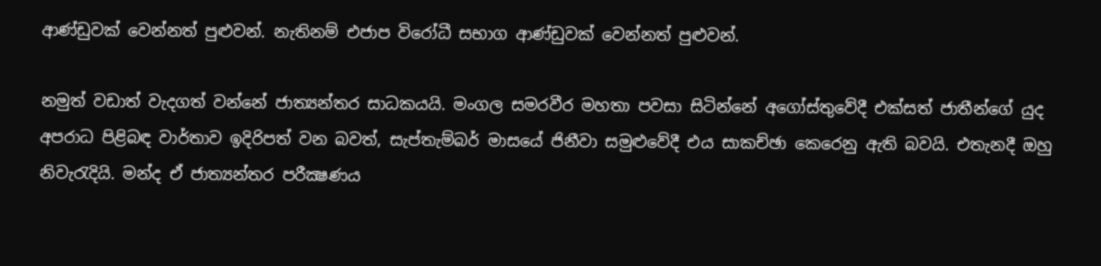ආණ්‌ඩුවක්‌ වෙන්නත් පුළුවන්. නැතිනම් එජාප විරෝධී සභාග ආණ්‌ඩුවක්‌ වෙන්නත් පුළුවන්.

නමුත් වඩාත් වැදගත් වන්නේ ජාත්‍යන්තර සාධකයයි. මංගල සමරවීර මහතා පවසා සිටින්නේ අගෝස්‌තුවේදී එක්‌සත් ජාතීන්ගේ යුද අපරාධ පිළිබඳ වාර්තාව ඉදිරිපත් වන බවත්, සැප්තැම්බර් මාසයේ ජිනීවා සමුළුවේදී එය සාකච්ඡා කෙරෙනු ඇති බවයි. එතැනදී ඔහු නිවැරැදියි. මන්ද ඒ ජාත්‍යන්තර පරීක්‍ෂණය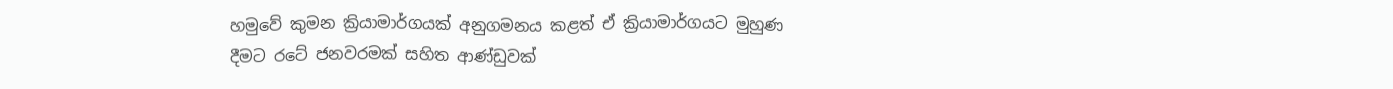හමුවේ කුමන ක්‍රියාමාර්ගයක්‌ අනුගමනය කළත් ඒ ක්‍රියාමාර්ගයට මුහුණ දීමට රටේ ජනවරමක්‌ සහිත ආණ්‌ඩුවක්‌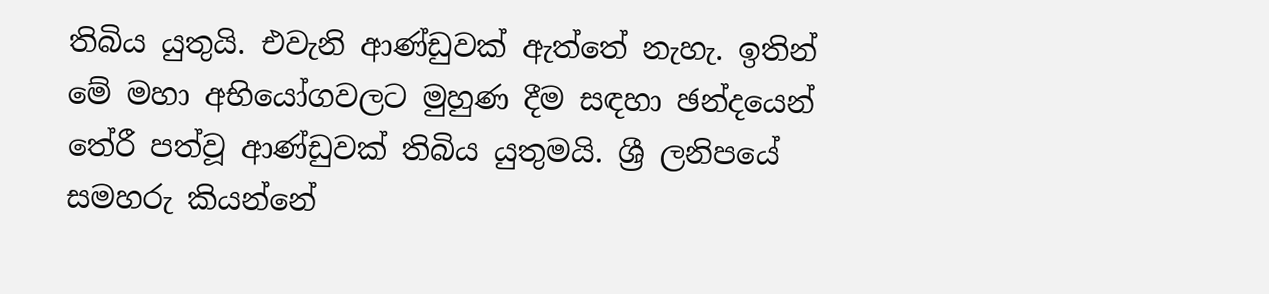තිබිය යුතුයි. එවැනි ආණ්‌ඩුවක්‌ ඇත්තේ නැහැ. ඉතින් මේ මහා අභියෝගවලට මුහුණ දීම සඳහා ඡන්දයෙන් තේරී පත්වූ ආණ්‌ඩුවක්‌ තිබිය යුතුමයි. ශ්‍රී ලනිපයේ සමහරු කියන්නේ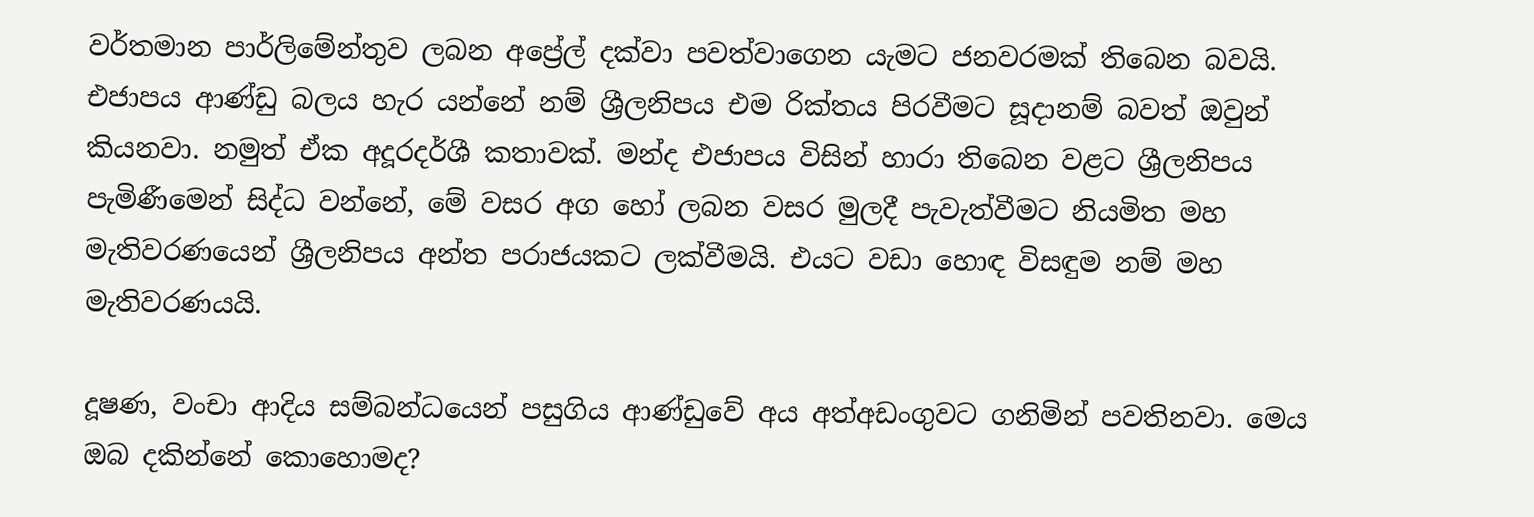වර්තමාන පාර්ලිමේන්තුව ලබන අප්‍රේල් දක්‌වා පවත්වාගෙන යැමට ජනවරමක්‌ තිබෙන බවයි. එජාපය ආණ්‌ඩු බලය හැර යන්නේ නම් ශ්‍රීලනිපය එම රික්‌තය පිරවීමට සූදානම් බවත් ඔවුන් කියනවා. නමුත් ඒක අදූරදර්ශී කතාවක්‌. මන්ද එජාපය විසින් හාරා තිබෙන වළට ශ්‍රීලනිපය පැමිණීමෙන් සිද්ධ වන්නේ, මේ වසර අග හෝ ලබන වසර මුලදී පැවැත්වීමට නියමිත මහ මැතිවරණයෙන් ශ්‍රීලනිපය අන්ත පරාජයකට ලක්‌වීමයි. එයට වඩා හොඳ විසඳුම නම් මහ මැතිවරණයයි.

දූෂණ, වංචා ආදිය සම්බන්ධයෙන් පසුගිය ආණ්‌ඩුවේ අය අත්අඩංගුවට ගනිමින් පවතිනවා. මෙය ඔබ දකින්නේ කොහොමද?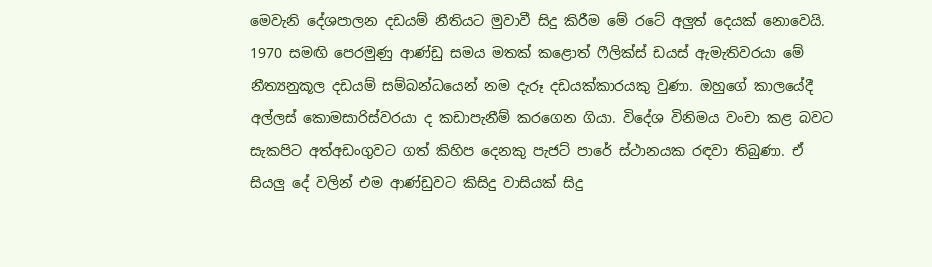මෙවැනි දේශපාලන දඩයම් නීතියට මුවාවී සිදු කිරීම මේ රටේ අලුත් දෙයක්‌ නොවෙයි. 1970 සමඟි පෙරමුණු ආණ්‌ඩු සමය මතක්‌ කළොත් ෆීලික්‌ස්‌ ඩයස්‌ ඇමැතිවරයා මේ නීත්‍යනුකූල දඩයම් සම්බන්ධයෙන් නම දැරූ දඩයක්‌කාරයකු වුණා. ඔහුගේ කාලයේදී අල්ලස්‌ කොමසාරිස්‌වරයා ද කඩාපැනීම් කරගෙන ගියා. විදේශ විනිමය වංචා කළ බවට සැකපිට අත්අඩංගුවට ගත් කිහිප දෙනකු පැජට්‌ පාරේ ස්‌ථානයක රඳවා තිබුණා. ඒ සියලු දේ වලින් එම ආණ්‌ඩුවට කිසිදු වාසියක්‌ සිදු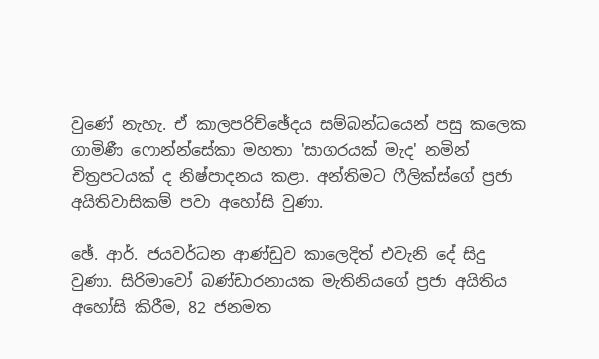වුණේ නැහැ. ඒ කාලපරිච්ඡේදය සම්බන්ධයෙන් පසු කලෙක ගාමිණී ෆොන්න්සේකා මහතා 'සාගරයක්‌ මැද' නමින් චිත්‍රපටයක්‌ ද නිෂ්පාදනය කළා. අන්තිමට ෆීලික්‌ස්‌ගේ ප්‍රජා අයිතිවාසිකම් පවා අහෝසි වුණා.

ඡේ. ආර්. ජයවර්ධන ආණ්‌ඩුව කාලෙදිත් එවැනි දේ සිදු වුණා. සිරිමාවෝ බණ්‌ඩාරනායක මැතිනියගේ ප්‍රජා අයිතිය අහෝසි කිරීම, 82 ජනමත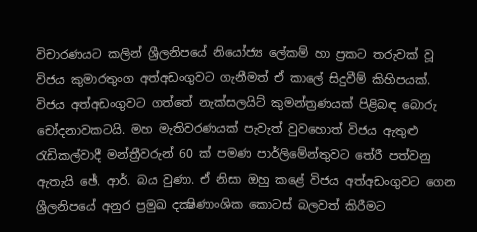විචාරණයට කලින් ශ්‍රීලනිපයේ නියෝජ්‍ය ලේකම් හා ප්‍රකට තරුවක්‌ වූ විජය කුමාරතුංග අත්අඩංගුවට ගැනීමත් ඒ කාලේ සිදුවීම් කිහිපයක්‌. විජය අත්අඩංගුවට ගත්තේ නැක්‌සලයිට්‌ කුමන්ත්‍රණයක්‌ පිළිබඳ බොරු චෝදනාවකටයි. මහ මැතිවරණයක්‌ පැවැත් වුවහොත් විජය ඇතුළු රැඩිකල්වාදී මන්ත්‍රීවරුන් 60 ක්‌ පමණ පාර්ලිමේන්තුවට තේරී පත්වනු ඇතැයි ඡේ. ආර්. බය වුණා. ඒ නිසා ඔහු කළේ විජය අත්අඩංගුවට ගෙන ශ්‍රීලනිපයේ අනුර ප්‍රමුඛ දක්‍ෂිණාංශික කොටස්‌ බලවත් කිරීමට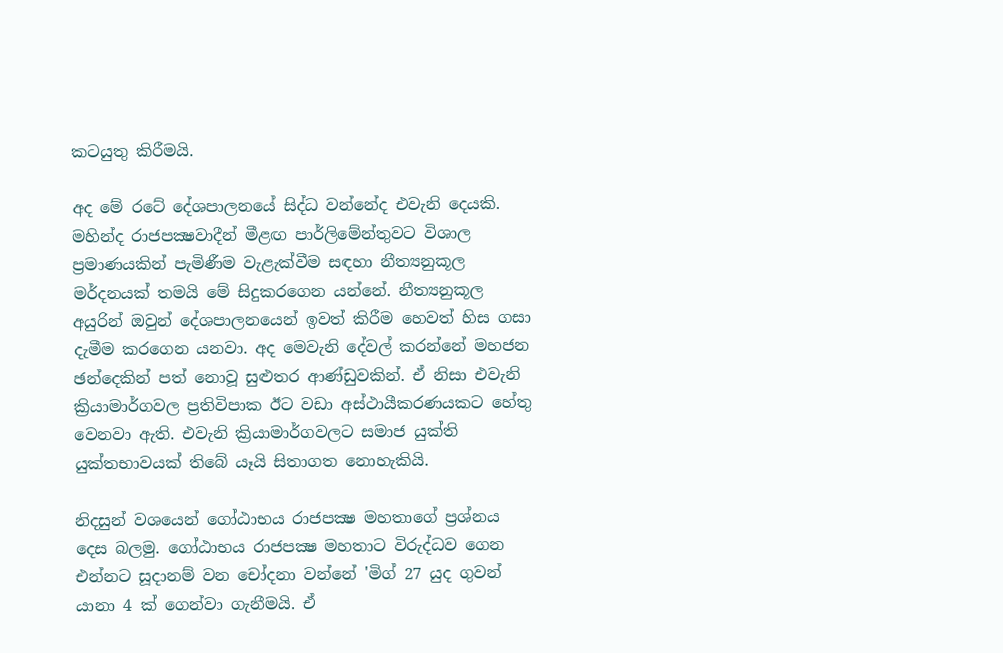කටයුතු කිරීමයි.

අද මේ රටේ දේශපාලනයේ සිද්ධ වන්නේද එවැනි දෙයකි. මහින්ද රාජපක්‍ෂවාදීන් මීළඟ පාර්ලිමේන්තුවට විශාල ප්‍රමාණයකින් පැමිණීම වැළැක්‌වීම සඳහා නීත්‍යනුකූල මර්දනයක්‌ තමයි මේ සිදුකරගෙන යන්නේ. නීත්‍යනුකූල අයුරින් ඔවුන් දේශපාලනයෙන් ඉවත් කිරීම හෙවත් හිස ගසා දැමීම කරගෙන යනවා. අද මෙවැනි දේවල් කරන්නේ මහජන ඡන්දෙකින් පත් නොවූ සුළුතර ආණ්‌ඩුවකින්. ඒ නිසා එවැනි ක්‍රියාමාර්ගවල ප්‍රතිවිපාක ඊට වඩා අස්‌ථායීකරණයකට හේතු වෙනවා ඇති. එවැනි ක්‍රියාමාර්ගවලට සමාජ යුක්‌ති යුක්‌තභාවයක්‌ තිබේ යෑයි සිතාගත නොහැකියි.

නිදසුන් වශයෙන් ගෝඨාභය රාජපක්‍ෂ මහතාගේ ප්‍රශ්නය දෙස බලමු. ගෝඨාභය රාජපක්‍ෂ මහතාට විරුද්ධව ගෙන එන්නට සූදානම් වන චෝදනා වන්නේ 'මිග් 27 යුද ගුවන් යානා 4 ක්‌ ගෙන්වා ගැනීමයි. ඒ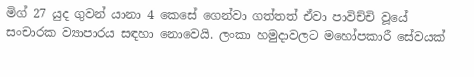මිග් 27 යුද ගුවන් යානා 4 කෙසේ ගෙන්වා ගත්තත් ඒවා පාවිච්චි වූයේ සංචාරක ව්‍යාපාරය සඳහා නොවෙයි. ලංකා හමුදාවලට මහෝපකාරී සේවයක්‌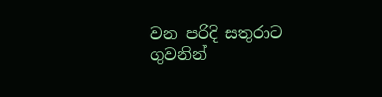වන පරිදි සතුරාට ගුවනින්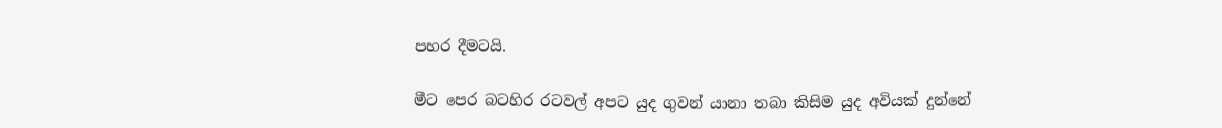පහර දීමටයි.

මීට පෙර බටහිර රටවල් අපට යුද ගුවන් යානා තබා කිසිම යුද අවියක්‌ දුන්නේ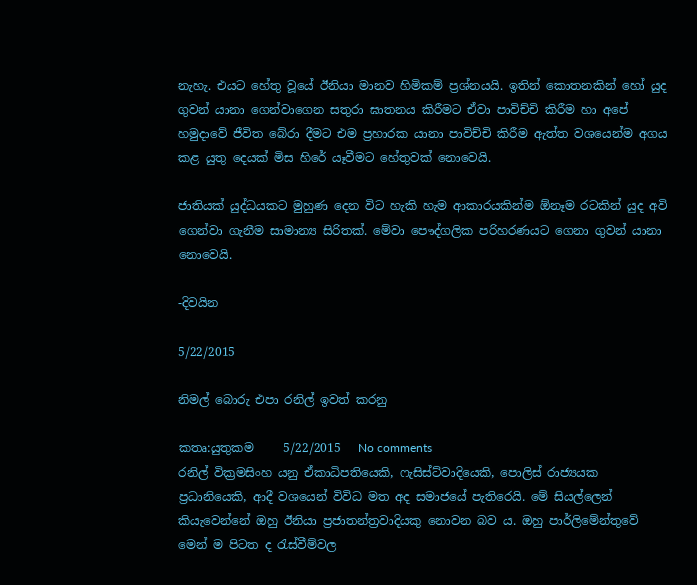නැහැ. එයට හේතු වූයේ ඊනියා මානව හිමිකම් ප්‍රශ්නයයි. ඉතින් කොතනකින් හෝ යුද ගුවන් යානා ගෙන්වාගෙන සතුරා ඝාතනය කිරීමට ඒවා පාවිච්චි කිරීම හා අපේ හමුදාවේ ජීවිත බේරා දීමට එම ප්‍රහාරක යානා පාවිච්චි කිරීම ඇත්ත වශයෙන්ම අගය කළ යුතු දෙයක්‌ මිස හිරේ යෑවීමට හේතුවක්‌ නොවෙයි.

ජාතියක්‌ යුද්ධයකට මුහුණ දෙන විට හැකි හැම ආකාරයකින්ම ඕනෑම රටකින් යුද අවි ගෙන්වා ගැනීම සාමාන්‍ය සිරිතක්‌. මේවා පෞද්ගලික පරිහරණයට ගෙනා ගුවන් යානා නොවෙයි.

-දිවයින

5/22/2015

නිමල් බොරු එපා රනිල් ඉවත් කරනු

කතෘ:යුතුකම     5/22/2015   No comments
රනිල් වික්‍රමසිංහ යනු ඒකාධිපතියෙකි, ෆැසිස්ට්වාදියෙකි, පොලිස් රාජ්‍යයක ප්‍රධානියෙකි, ආදී වශයෙන් විවිධ මත අද සමාජයේ පැතිරෙයි. මේ සියල්ලෙන් කියැවෙන්නේ ඔහු ඊනියා ප්‍රජාතන්ත්‍රවාදියකු නොවන බව ය. ඔහු පාර්ලිමේන්තුවේ මෙන් ම පිටත ද රැස්වීම්වල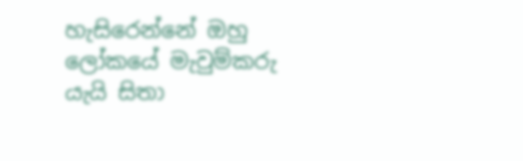හැසිරෙන්නේ ඔහු ලෝකයේ මැවුම්කරු යැයි සිතා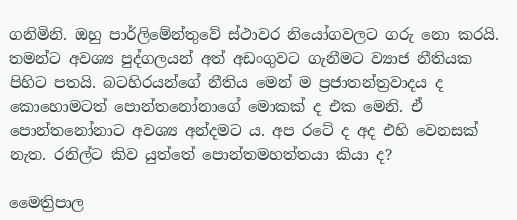ගනිමිනි. ඔහු පාර්ලිමේන්තුවේ ස්ථාවර නියෝගවලට ගරු නො කරයි. තමන්ට අවශ්‍ය පුද්ගලයන් අත් අඩංගුවට ගැනීමට ව්‍යාජ නීතියක පිහිට පතයි. බටහිරයන්ගේ නීතිය මෙන් ම ප්‍රජාතන්ත්‍රවාදය ද කොහොමටත් පොන්තනෝනාගේ මොකක් ද එක මෙනි. ඒ පොන්තනෝනාට අවශ්‍ය අන්දමට ය. අප රටේ ද අද එහි වෙනසක් නැත. රනිල්ට කිව යුත්තේ පොන්තමහත්තයා කියා ද?

මෛත්‍රිපාල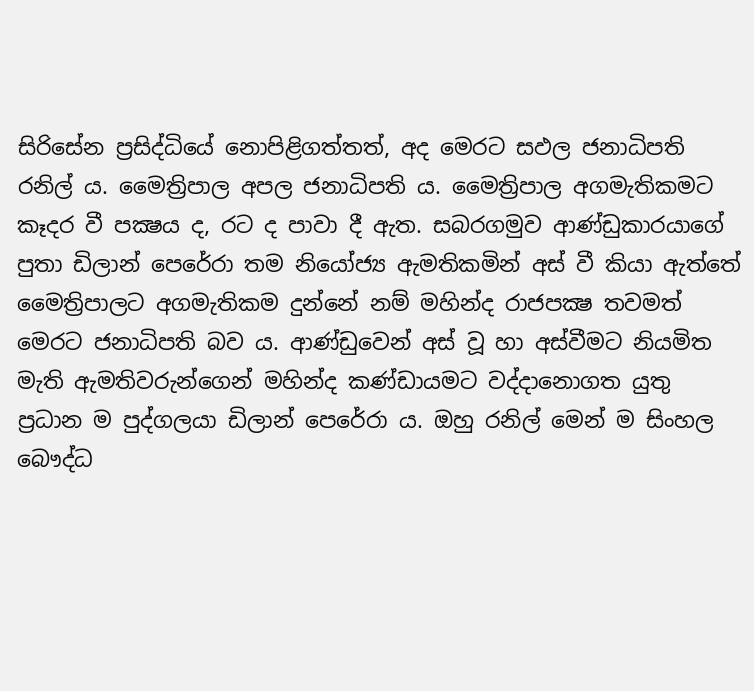සිරිසේන ප්‍රසිද්ධියේ නොපිළිගත්තත්, අද මෙරට සඵල ජනාධිපති රනිල් ය. මෛත්‍රිපාල අපල ජනාධිපති ය. මෛත්‍රිපාල අගමැතිකමට කෑදර වී පක්‍ෂය ද, රට ද පාවා දී ඇත. සබරගමුව ආණ්ඩුකාරයාගේ පුතා ඩිලාන් පෙරේරා තම නියෝජ්‍ය ඇමතිකමින් අස් වී කියා ඇත්තේ මෛත්‍රිපාලට අගමැතිකම දුන්නේ නම් මහින්ද රාජපක්‍ෂ තවමත් මෙරට ජනාධිපති බව ය. ආණ්ඩුවෙන් අස් වූ හා අස්වීමට නියමිත මැති ඇමතිවරුන්ගෙන් මහින්ද කණ්ඩායමට වද්දානොගත යුතු ප්‍රධාන ම පුද්ගලයා ඩිලාන් පෙරේරා ය. ඔහු රනිල් මෙන් ම සිංහල බෞද්ධ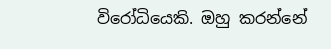විරෝධියෙකි. ඔහු කරන්නේ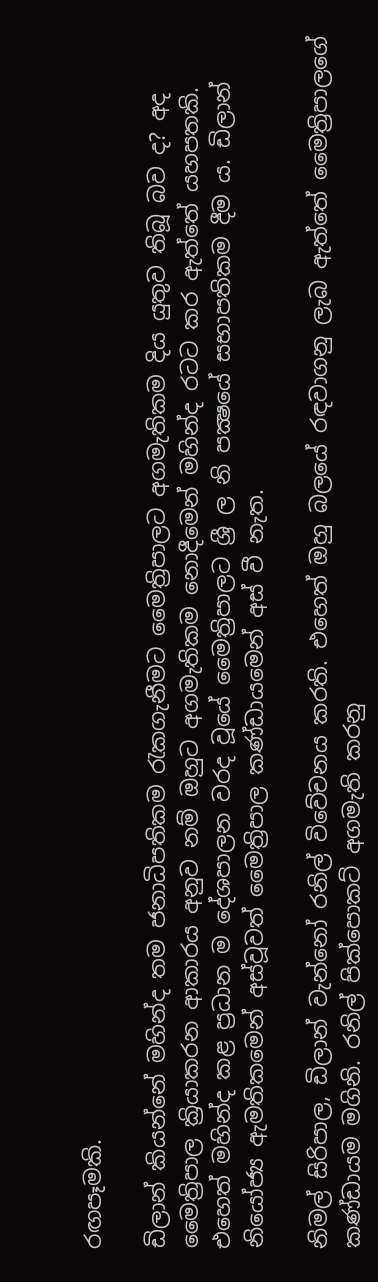රඟපෑමකි.

ඩිලාන් කියන්නේ මහින්ද තම ජනාධිපතිකම රැකගැනීමට මෛත්‍රිපාලට අගමැතිකම දිය යුතුව තිබූ බව ද? අද මෛත්‍රිපාල ක්‍රියාකරන ආකාරය අනුව නම් ඔහුට අගමැතිකම නොදීමෙන් මහින්ද රටට කර ඇත්තේ යහපතකි. එහෙත් මහින්ද කළ ප්‍රධාන ම දේශපාලන වරද වූයේ මෛත්‍රිපාලට ශ්‍රී ල නි පක්‍ෂයේ සභාපතිකම දීම ය. ඩිලාන් නියෝජ්‍ය ඇමතිකමෙන් අස්වූවත් මෛත්‍රිපාල කණ්ඩායමෙන් අස් වී නැත.

නිමල් සිරිපාල, ඩිලාන් වැන්නෝ රනිල් විවේචනය කරති. එහෙත් ඔහු බලයේ රඳවාගනු ලැබ ඇත්තේ මෛත්‍රිපාලගේ කණ්ඩායම මගිනි. රනිල් පික්පොකට් අගමැති කරනු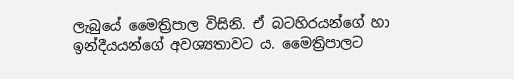ලැබුයේ මෛත්‍රිපාල විසිනි. ඒ බටහිරයන්ගේ හා ඉන්දීයයන්ගේ අවශ්‍යතාවට ය. මෛත්‍රිපාලට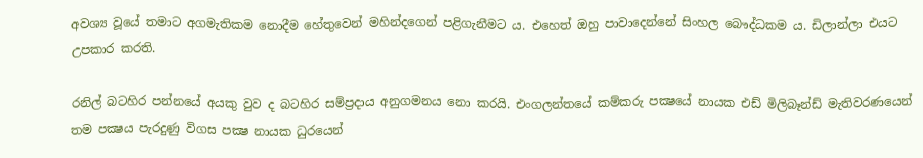අවශ්‍ය වූයේ තමාට අගමැතිකම නොදීම හේතුවෙන් මහින්දගෙන් පළිගැනීමට ය. එහෙත් ඔහු පාවාදෙන්නේ සිංහල බෞද්ධකම ය. ඩිලාන්ලා එයට උපකාර කරති.

රනිල් බටහිර පන්නයේ අයකු වුව ද බටහිර සම්ප්‍රදාය අනුගමනය නො කරයි. එංගලන්තයේ කම්කරු පක්‍ෂයේ නායක එඩ් මිලිබෑන්ඩ් මැතිවරණයෙන් තම පක්‍ෂය පැරදුණු විගස පක්‍ෂ නායක ධුරයෙන්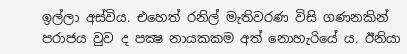ඉල්ලා අස්විය. එහෙත් රනිල් මැතිවරණ විසි ගණනකින් පරාජය වුව ද පක්‍ෂ නායකකම අත් නොහැරියේ ය. ඊනියා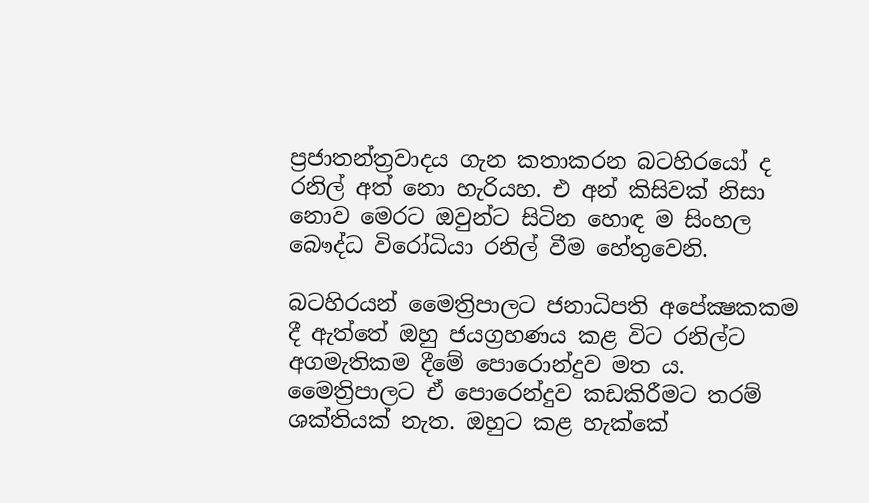ප්‍රජාතන්ත්‍රවාදය ගැන කතාකරන බටහිරයෝ ද රනිල් අත් නො හැරියහ. එ අන් කිසිවක් නිසා නොව මෙරට ඔවුන්ට සිටින හොඳ ම සිංහල බෞද්ධ විරෝධියා රනිල් වීම හේතුවෙනි.

බටහිරයන් මෛත්‍රිපාලට ජනාධිපති අපේක්‍ෂකකම දී ඇත්තේ ඔහු ජයග්‍රහණය කළ විට රනිල්ට අගමැතිකම දීමේ පොරොන්දුව මත ය. මෛත්‍රිපාලට ඒ පොරෙන්දුව කඩකිරීමට තරම් ශක්තියක් නැත. ඔහුට කළ හැක්කේ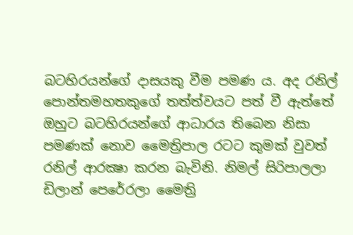බටහිරයන්ගේ දාසයකු වීම පමණ ය. අද රනිල් පොන්තමහතකුගේ තත්ත්වයට පත් වී ඇත්තේ ඔහුට බටහිරයන්ගේ ආධාරය තිබෙන නිසා පමණක් නොව මෛත්‍රිපාල රටට කුමක් වුවත් රනිල් ආරක්‍ෂා කරන බැවිනි. නිමල් සිරිපාලලා ඩිලාන් පෙරේරලා මෛත්‍රි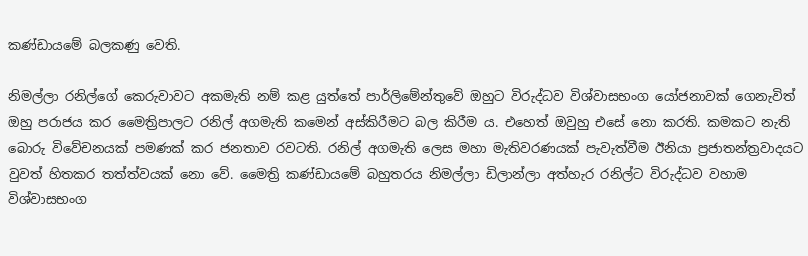කණ්ඩායමේ බලකණු වෙති.

නිමල්ලා රනිල්ගේ කෙරුවාවට අකමැති නම් කළ යුත්තේ පාර්ලිමේන්තුවේ ඔහුට විරුද්ධව විශ්වාසභංග යෝජනාවක් ගෙනැවිත් ඔහු පරාජය කර මෛත්‍රිපාලට රනිල් අගමැති කමෙන් අස්කිරීමට බල කිරීම ය. එහෙත් ඔවුහු එසේ නො කරති. කමකට නැති බොරු විවේචනයක් පමණක් කර ජනතාව රවටති. රනිල් අගමැති ලෙස මහා මැතිවරණයක් පැවැත්වීම ඊනියා ප්‍රජාතන්ත්‍රවාදයට වුවත් හිතකර තත්ත්වයක් නො වේ. මෛත්‍රි කණ්ඩායමේ බහුතරය නිමල්ලා ඩිලාන්ලා අත්හැර රනිල්ට විරුද්ධව වහාම විශ්වාසභංග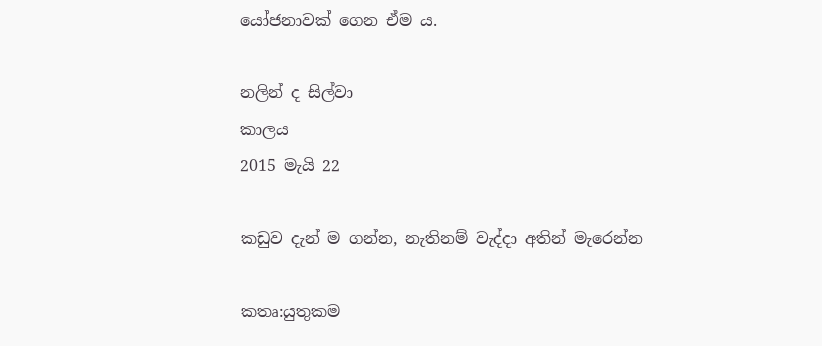යෝජනාවක් ගෙන ඒම ය.

නලින් ද සිල්වා
කාලය
2015 මැයි 22

කඩුව දැන් ම ගන්න, නැතිනම් වැද්දා අතින් මැරෙන්න

කතෘ:යුතුකම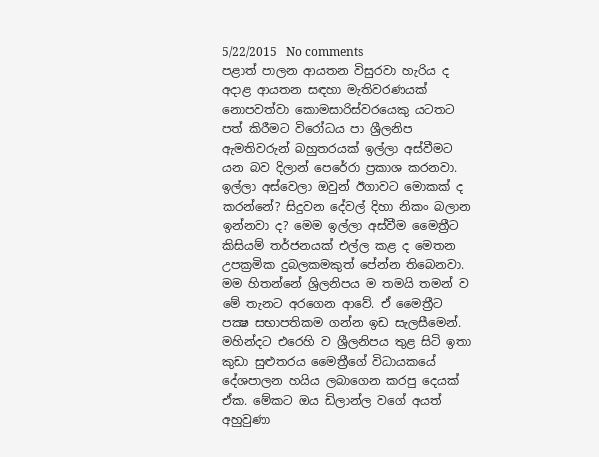5/22/2015   No comments
පළාත් පාලන ආයතන විසුරවා හැරිය ද අදාළ ආයතන සඳහා මැතිවරණයක් නොපවත්වා කොමසාරිස්වරයෙකු යටතට පත් කිරීමට විරෝධය පා ශ්‍රීලනිප ඇමතිවරුන් බහුතරයක් ඉල්ලා අස්වීමට යන බව දිලාන් පෙරේරා ප්‍රකාශ කරනවා. ඉල්ලා අස්වෙලා ඔවුන් ඊගාවට මොකක් ද කරන්නේ? සිදුවන දේවල් දිහා නිකං බලාන ඉන්නවා ද? මෙම ඉල්ලා අස්වීම මෛත්‍රීට කිසියම් තර්ජනයක් එල්ල කළ ද මෙතන උපක්‍රමික දුබලකමකුත් පේන්න තිබෙනවා. මම හිතන්නේ ශ්‍රිලනිපය ම තමයි තමන් ව මේ තැනට අරගෙන ආවේ. ඒ මෛත්‍රීට පක්‍ෂ සභාපතිකම ගන්න ඉඩ සැලසීමෙන්. මහින්දට එරෙහි ව ශ්‍රීලනිපය තුළ සිටි ඉතා කුඩා සුළුතරය මෛත්‍රීගේ විධායකයේ දේශපාලන හයිය ලබාගෙන කරපු දෙයක් ඒක. මේකට ඔය ඩිලාන්ල වගේ අයත් අහුවුණා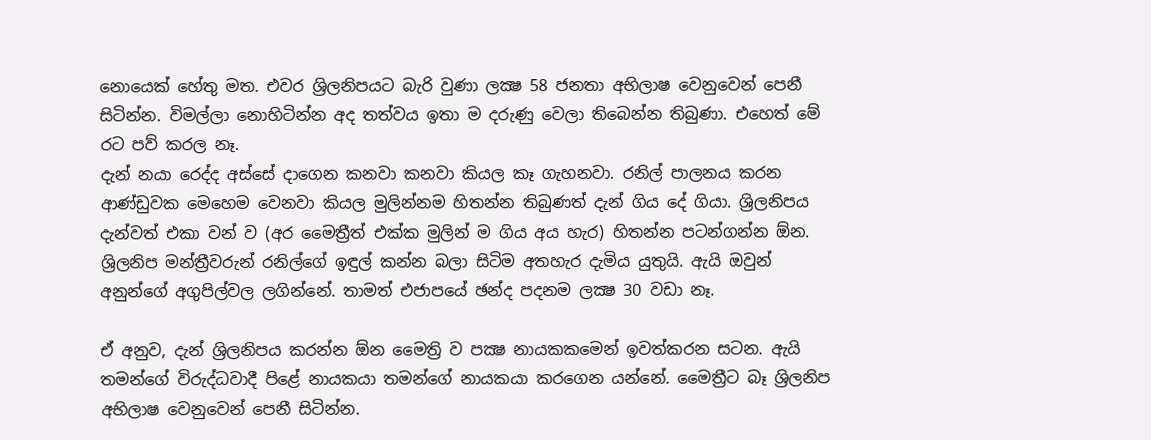නොයෙක් හේතු මත. එවර ශ්‍රිලනිපයට බැරි වුණා ලක්‍ෂ 58 ජනතා අභිලාෂ වෙනුවෙන් පෙනී සිටින්න. විමල්ලා නොහිටින්න අද තත්වය ඉතා ම දරුණු වෙලා තිබෙන්න තිබුණා. එහෙත් මේ රට පව් කරල නෑ.
දැන් නයා රෙද්ද අස්සේ දාගෙන කනවා කනවා කියල කෑ ගැහනවා. රනිල් පාලනය කරන ආණ්ඩුවක මෙහෙම වෙනවා කියල මුලින්නම හිතන්න තිබුණත් දැන් ගිය දේ ගියා. ශ්‍රිලනිපය දැන්වත් එකා වන් ව (අර මෛත්‍රීත් එක්ක මුලින් ම ගිය අය හැර) හිතන්න පටන්ගන්න ඕන. ශ්‍රිලනිප මන්ත්‍රීවරුන් රනිල්ගේ ඉඳුල් කන්න බලා සිටිම අතහැර දැමිය යුතුයි. ඇයි ඔවුන් අනුන්ගේ අගුපිල්වල ලගින්නේ. තාමත් එජාපයේ ඡන්ද පදනම ලක්‍ෂ 30 වඩා නෑ.

ඒ අනුව, දැන් ශ්‍රිලනිපය කරන්න ඕන මෛත්‍රි ව පක්‍ෂ නායකකමෙන් ඉවත්කරන සටන. ඇයි තමන්ගේ විරුද්ධවාදී පිළේ නායකයා තමන්ගේ නායකයා කරගෙන යන්නේ. මෛත්‍රීට බෑ ශ්‍රිලනිප අභිලාෂ වෙනුවෙන් පෙනී සිටින්න.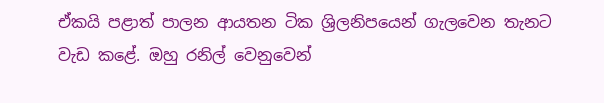ඒකයි පළාත් පාලන ආයතන ටික ශ්‍රිලනිපයෙන් ගැලවෙන තැනට වැඩ කළේ. ඔහු රනිල් වෙනුවෙන්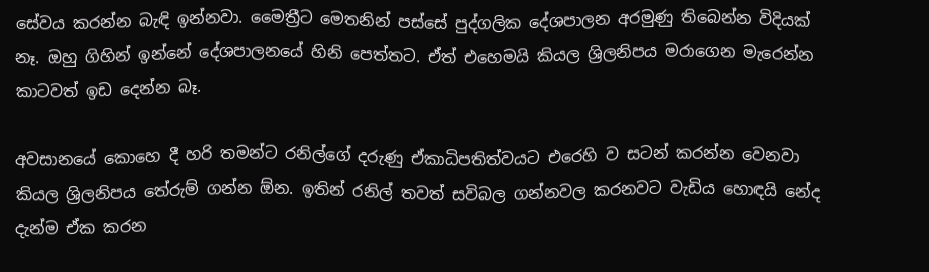සේවය කරන්න බැඳි ඉන්නවා. මෛත්‍රීට මෙතනින් පස්සේ පුද්ගලික දේශපාලන අරමුණු තිබෙන්න විදියක් නෑ. ඔහු ගිහින් ඉන්නේ දේශපාලනයේ හිනි පෙත්තට. ඒත් එහෙමයි කියල ශ්‍රිලනිපය මරාගෙන මැරෙන්න කාටවත් ඉඩ දෙන්න බෑ.

අවසානයේ කොහෙ දී හරි තමන්ට රනිල්ගේ දරුණු ඒකාධිපතිත්වයට එරෙහි ව සටන් කරන්න වෙනවා කියල ශ්‍රිලනිපය තේරුම් ගන්න ඕන. ඉතින් රනිල් තවත් සවිබල ගන්නවල කරනවට වැඩිය හොඳයි නේද දැන්ම ඒක කරන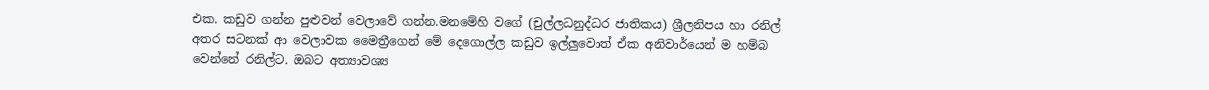එක. කඩුව ගන්න පුළුවන් වෙලාවේ ගන්න.මනමේහි වගේ (චුල්ලධනුද්ධර ජාතිකය) ශ්‍රීලනිපය හා රනිල් අතර සටනක් ආ වෙලාවක මෛත්‍රීගෙන් මේ දෙගොල්ල කඩුව ඉල්ලුවොත් ඒක අනිවාර්යෙන් ම හම්බ වෙන්නේ රනිල්ට. ඔබට අත්‍යාවශ්‍ය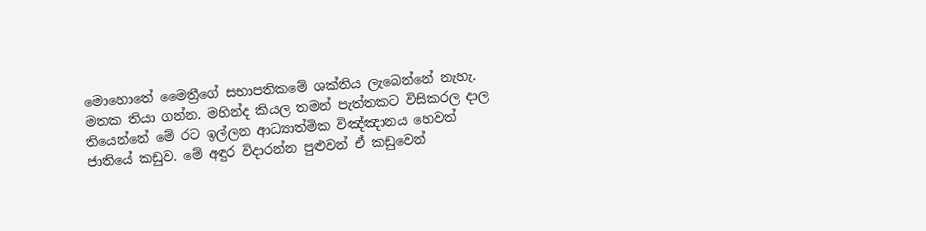මොහොතේ මෛත්‍රීගේ සභාපතිකමේ ශක්තිය ලැබෙන්නේ නැහැ. මතක තියා ගන්න. මහින්ද කියල තමන් පැත්තකට විසිකරල දාල තියෙන්නේ මේ රට ඉල්ලන ආධ්‍යාත්මික විඤ්ඤානය හෙවත් ජාතියේ කඩුව. මේ අඳුර විදාරන්න පුළුවන් ඒ කඩුවෙන්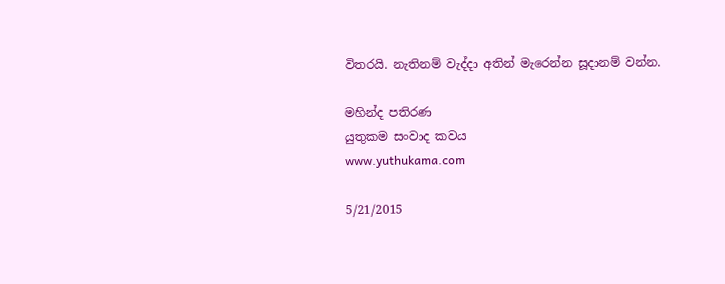විතරයි. නැතිනම් වැද්දා අතින් මැරෙන්න සූදානම් වන්න.

මහින්ද පතිරණ
යුතුකම සංවාද කවය
www.yuthukama.com

5/21/2015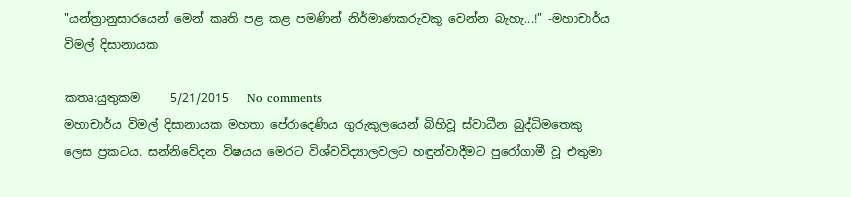"යන්ත්‍රානුසාරයෙන් මෙන් කෘති පළ කළ පමණින් නිර්මාණකරුවකු වෙන්න බැහැ...!" -මහාචාර්ය විමල් දිසානායක

කතෘ:යුතුකම     5/21/2015   No comments
මහාචාර්ය විමල් දිසානායක මහතා පේරාදෙණිය ගුරුකුලයෙන් බිහිවූ ස්වාධීන බුද්ධිමතෙකු ලෙස ප්‍රකටය. සන්නිවේදන විෂයය මෙරට විශ්වවිද්‍යාලවලට හඳුන්වාදීමට පුරෝගාමී වූ එතුමා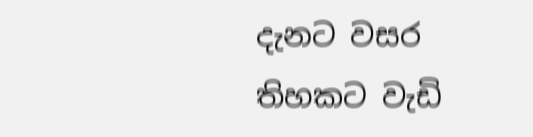දැනට වසර තිහකට වැඩි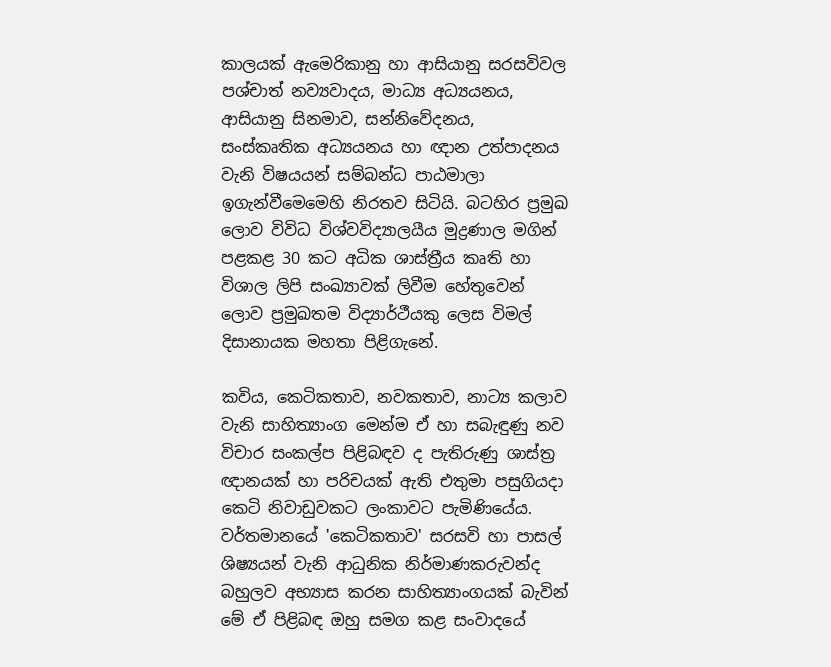කාලයක් ඇමෙරිකානු හා ආසියානු සරසවිවල පශ්චාත් නව්‍යවාදය, මාධ්‍ය අධ්‍යයනය, ආසියානු සිනමාව, සන්නිවේදනය, සංස්කෘතික අධ්‍යයනය හා ඥාන උත්පාදනය වැනි විෂයයන් සම්බන්ධ පාඨමාලා ඉගැන්වීමෙමෙහි නිරතව සිටියි. බටහිර ප්‍රමුඛ ලොව විවිධ විශ්වවිද්‍යාලයීය මුද්‍රණාල මගින් පළකළ 30 කට අධික ශාස්ත්‍රීය කෘති හා විශාල ලිපි සංඛ්‍යාවක් ලිවීම හේතුවෙන් ලොව ප්‍රමුඛතම විද්‍යාර්ථීයකු ලෙස විමල් දිසානායක මහතා පිළිගැනේ.

කවිය, කෙටිකතාව, නවකතාව, නාට්‍ය කලාව වැනි සාහිත්‍යාංග මෙන්ම ඒ හා සබැඳුණු නව විචාර සංකල්ප පිළිබඳව ද පැතිරුණු ශාස්ත්‍ර ඥානයක් හා පරිචයක් ඇති එතුමා පසුගියදා කෙටි නිවාඩුවකට ලංකාවට පැමිණියේය. වර්තමානයේ 'කෙටිකතාව' සරසවි හා පාසල් ශිෂ්‍යයන් වැනි ආධුනික නිර්මාණකරුවන්ද බහුලව අභ්‍යාස කරන සාහිත්‍යාංගයක් බැවින් මේ ඒ පිළිබඳ ඔහු සමග කළ සංවාදයේ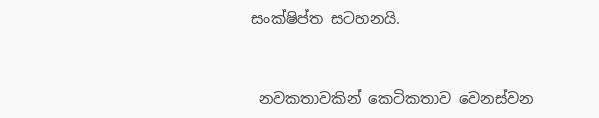සංක්ෂිප්ත සටහනයි.



 නවකතාවකින් කෙටිකතාව වෙනස්වන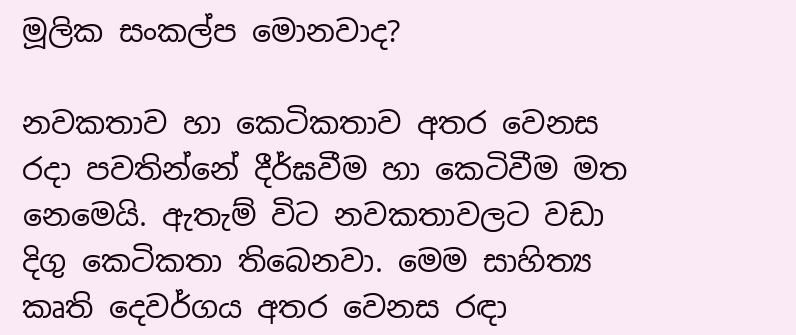මූලික සංකල්ප මොනවාද?

නවකතාව හා කෙටිකතාව අතර වෙනස රදා පවතින්නේ දීර්ඝවීම හා කෙටිවීම මත නෙමෙයි. ඇතැම් විට නවකතාවලට වඩා දිගු කෙටිකතා තිබෙනවා. මෙම සාහිත්‍ය කෘති දෙවර්ගය අතර වෙනස රඳා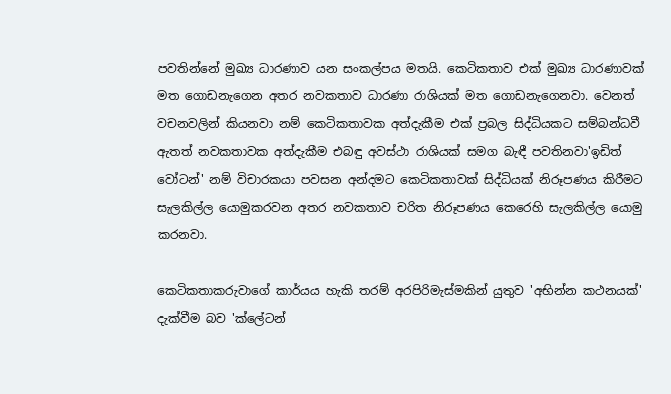පවතින්නේ මුඛ්‍ය ධාරණාව යන සංකල්පය මතයි. කෙටිකතාව එක් මුඛ්‍ය ධාරණාවක් මත ගොඩනැගෙන අතර නවකතාව ධාරණා රාශියක් මත ගොඩනැගෙනවා. වෙනත් වචනවලින් කියනවා නම් කෙටිකතාවක අත්දැකීම එක් ප්‍රබල සිද්ධියකට සම්බන්ධවී ඇතත් නවකතාවක අත්දැකීම එබඳු අවස්ථා රාශියක් සමග බැඳී පවතිනවා'ඉඩිත් වෝටන්' නම් විචාරකයා පවසන අන්දමට කෙටිකතාවක් සිද්ධියක් නිරූපණය කිරීමට සැලකිල්ල යොමුකරවන අතර නවකතාව චරිත නිරූපණය කෙරෙහි සැලකිල්ල යොමු කරනවා.

කෙටිකතාකරුවාගේ කාර්යය හැකි තරම් අරපිරිමැස්මකින් යුතුව 'අභින්න කථනයක්' දැක්වීම බව 'ක්ලේටන්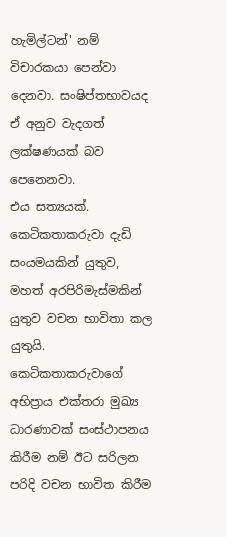හැමිල්ටන්' නම් විචාරකයා පෙන්වා දෙනවා. සංෂිප්තභාවයද ඒ අනුව වැදගත් ලක්ෂණයක් බව පෙනෙනවා.
එය සත්‍යයක්. කෙටිකතාකරුවා දැඩි සංයමයකින් යුතුව, මහත් අරපිරිමැස්මකින් යුතුව වචන භාවිතා කල යුතුයි. කෙටිකතාකරුවාගේ අභිප්‍රාය එක්තරා මුඛ්‍ය ධාරණාවක් සංස්ථාපනය කිරීම නම් ඊට සරිලන පරිදි වචන භාවිත කිරීම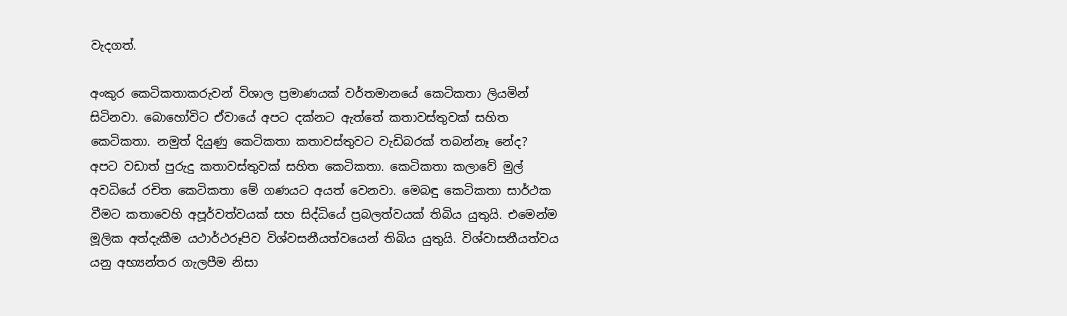වැදගත්.

අංකුර කෙටිකතාකරුවන් විශාල ප්‍රමාණයක් වර්තමානයේ කෙටිකතා ලියමින් සිටිනවා. බොහෝවිට ඒවායේ අපට දක්නට ඇත්තේ කතාවස්තුවක් සහිත කෙටිකතා. නමුත් දියුණු කෙටිකතා කතාවස්තුවට වැඩිබරක් තබන්නෑ නේද?
අපට වඩාත් පුරුදු කතාවස්තුවක් සහිත කෙටිකතා. කෙටිකතා කලාවේ මුල් අවධියේ රචිත කෙටිකතා මේ ගණයට අයත් වෙනවා. මෙබඳු කෙටිකතා සාර්ථක වීමට කතාවෙහි අපූර්වත්වයක් සහ සිද්ධියේ ප්‍රබලත්වයක් තිබිය යුතුයි. එමෙන්ම මූලික අත්දැකීම යථාර්ථරූපිව විශ්වසනීයත්වයෙන් තිබිය යුතුයි. විශ්වාසනීයත්වය යනු අභ්‍යන්තර ගැලපීම නිසා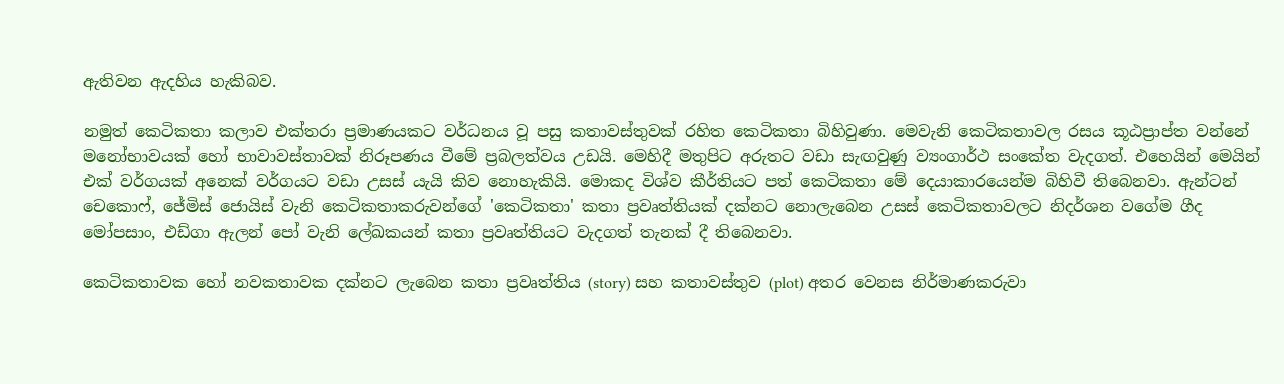ඇතිවන ඇදහිය හැකිබව.

නමුත් කෙටිකතා කලාව එක්තරා ප්‍රමාණයකට වර්ධනය වූ පසු කතාවස්තුවක් රහිත කෙටිකතා බිහිවුණා. මෙවැනි කෙටිකතාවල රසය කූඨප්‍රාප්ත වන්නේ මනෝභාවයක් හෝ භාවාවස්තාවක් නිරූපණය වීමේ ප්‍රබලත්වය උඩයි. මෙහිදී මතුපිට අරුතට වඩා සැඟවුණු ව්‍යංගාර්ථ සංකේත වැදගත්. එහෙයින් මෙයින් එක් වර්ගයක් අනෙක් වර්ගයට වඩා උසස් යැයි කිව නොහැකියි. මොකද විශ්ව කීර්තියට පත් කෙටිකතා මේ දෙයාකාරයෙන්ම බිහිවී තිබෙනවා. ඇන්ටන් චෙකොෆ්, ජේමිස් ජොයිස් වැනි කෙටිකතාකරුවන්ගේ 'කෙටිකතා' කතා ප්‍රවෘත්තියක් දක්නට නොලැබෙන උසස් කෙටිකතාවලට නිදර්ශන වගේම ගීද මෝපසාං, එඩ්ගා ඇලන් පෝ වැනි ලේඛකයන් කතා ප්‍රවෘත්තියට වැදගත් තැනක් දී තිබෙනවා.

කෙටිකතාවක හෝ නවකතාවක දක්නට ලැබෙන කතා ප්‍රවෘත්තිය (story) සහ කතාවස්තුව (plot) අතර වෙනස නිර්මාණකරුවා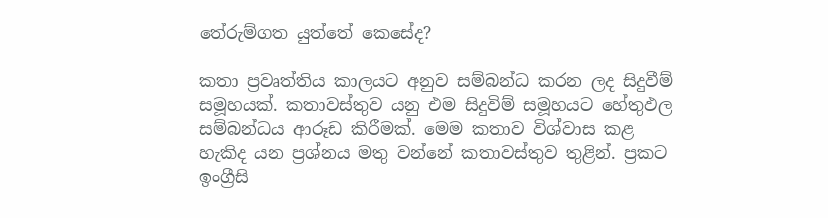තේරුම්ගත යුත්තේ කෙසේද?

කතා ප්‍රවෘත්තිය කාලයට අනුව සම්බන්ධ කරන ලද සිදුවීම් සමූහයක්. කතාවස්තුව යනු එම සිදුවිම් සමූහයට හේතුඵල සම්බන්ධය ආරූඩ කිරීමක්. මෙම කතාව විශ්වාස කළ හැකිද යන ප්‍රශ්නය මතු වන්නේ කතාවස්තුව තුළින්. ප්‍රකට ඉංග්‍රීසි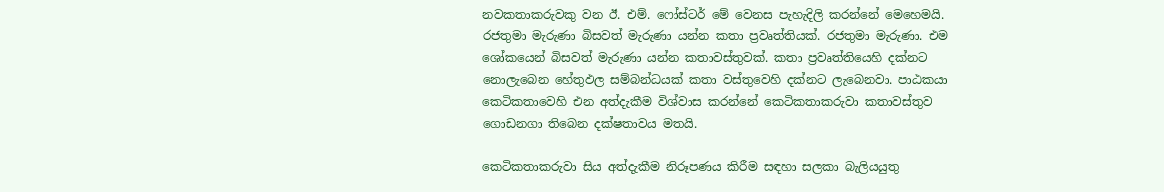නවකතාකරුවකු වන ඊ. එම්. ෆෝස්ටර් මේ වෙනස පැහැදිලි කරන්නේ මෙහෙමයි. රජතුමා මැරුණා බිසවත් මැරුණා යන්න කතා ප්‍රවෘත්තියක්. රජතුමා මැරුණා. එම ශෝකයෙන් බිසවත් මැරුණා යන්න කතාවස්තුවක්. කතා ප්‍රවෘත්තියෙහි දක්නට නොලැබෙන හේතුඵල සම්බන්ධයක් කතා වස්තුවෙහි දක්නට ලැබෙනවා. පාඨකයා කෙටිකතාවෙහි එන අත්දැකීම විශ්වාස කරන්නේ කෙටිකතාකරුවා කතාවස්තුව ගොඩනගා තිබෙන දක්ෂතාවය මතයි.

කෙටිකතාකරුවා සිය අත්දැකීම නිරූපණය කිරීම සඳහා සලකා බැලියයුතු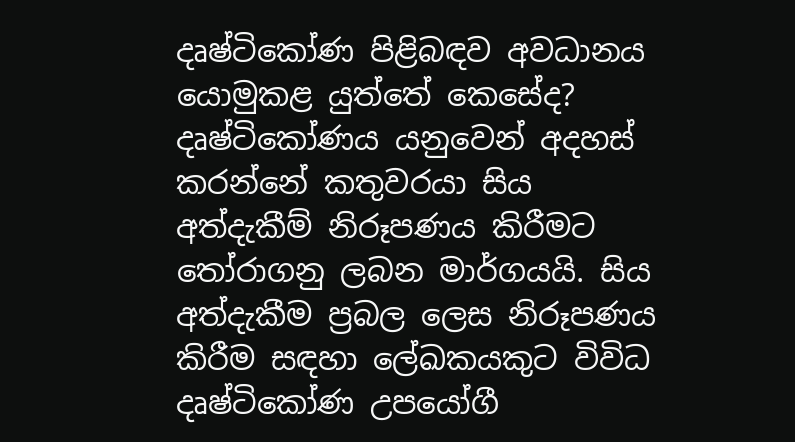දෘෂ්ටිකෝණ පිළිබඳව අවධානය යොමුකළ යුත්තේ කෙසේද?
දෘෂ්ටිකෝණය යනුවෙන් අදහස් කරන්නේ කතුවරයා සිය අත්දැකීම් නිරූපණය කිරීමට තෝරාගනු ලබන මාර්ගයයි. සිය අත්දැකීම ප්‍රබල ලෙස නිරූපණය කිරීම සඳහා ලේඛකයකුට විවිධ දෘෂ්ටිකෝණ උපයෝගී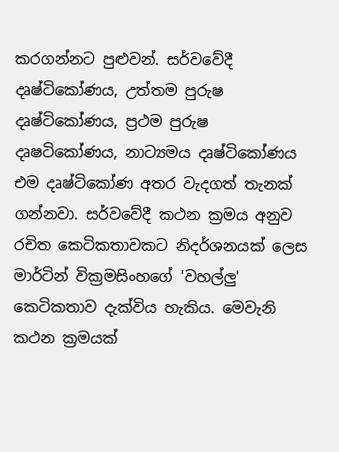කරගන්නට පුළුවන්. සර්වවේදී දෘෂ්ටිකෝණය, උත්තම පුරුෂ දෘෂ්ටිකෝණය, ප්‍රථම පුරුෂ දෘෂටිකෝණය, නාට්‍යමය දෘෂ්ටිකෝණය එම දෘෂ්ටිකෝණ අතර වැදගත් තැනක් ගන්නවා. සර්වවේදී කථන ක්‍රමය අනුව රචිත කෙටිකතාවකට නිදර්ශනයක් ලෙස මාර්ටින් වික්‍රමසිංහගේ 'වහල්ලු' කෙටිකතාව දැක්විය හැකිය. මෙවැනි කථන ක්‍රමයක්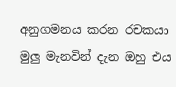අනුගමනය කරන රචකයා මුලු මැනවින් දැන ඔහු එය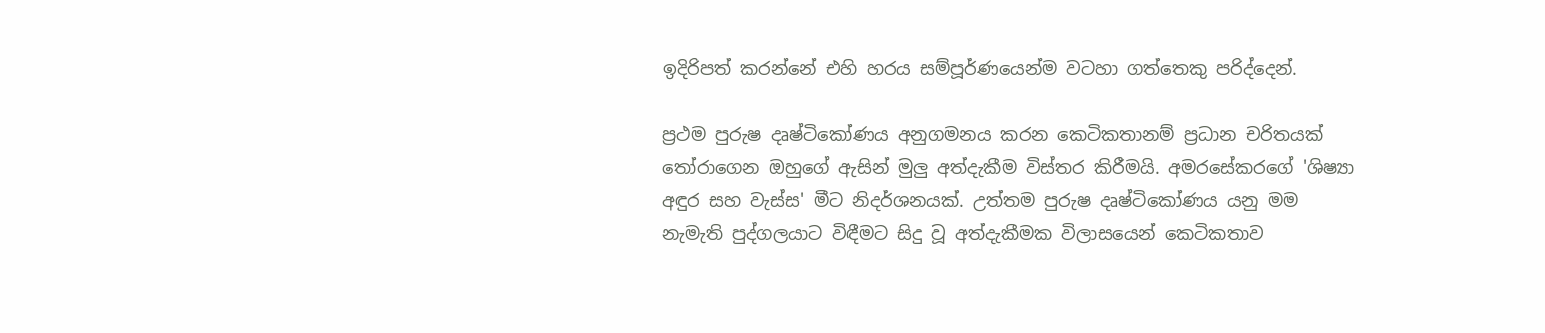ඉදිරිපත් කරන්නේ එහි හරය සම්පූර්ණයෙන්ම වටහා ගත්තෙකු පරිද්දෙන්.

ප්‍රථම පුරුෂ දෘෂ්ටිකෝණය අනුගමනය කරන කෙටිකතානම් ප්‍රධාන චරිතයක් තෝරාගෙන ඔහුගේ ඇසින් මුලු අත්දැකීම විස්තර කිරීමයි. අමරසේකරගේ 'ශිෂ්‍යා අඳුර සහ වැස්ස' මීට නිදර්ශනයක්. උත්තම පුරුෂ දෘෂ්ටිකෝණය යනු මම නැමැති පුද්ගලයාට විඳීමට සිදු වූ අත්දැකීමක විලාසයෙන් කෙටිකතාව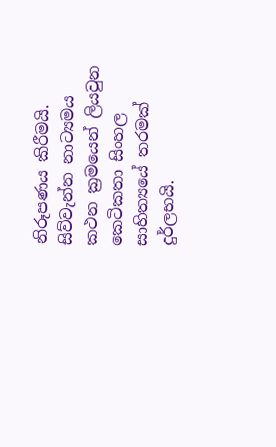නිරූපණය කිරීමයි. සිව්වැන්න නාට්‍යමය කථන ක්‍රමයෙන් ලියවුන කෙටිකතා සිංහල සාහිත්‍යයේ තරමක් දුර්ලභයි.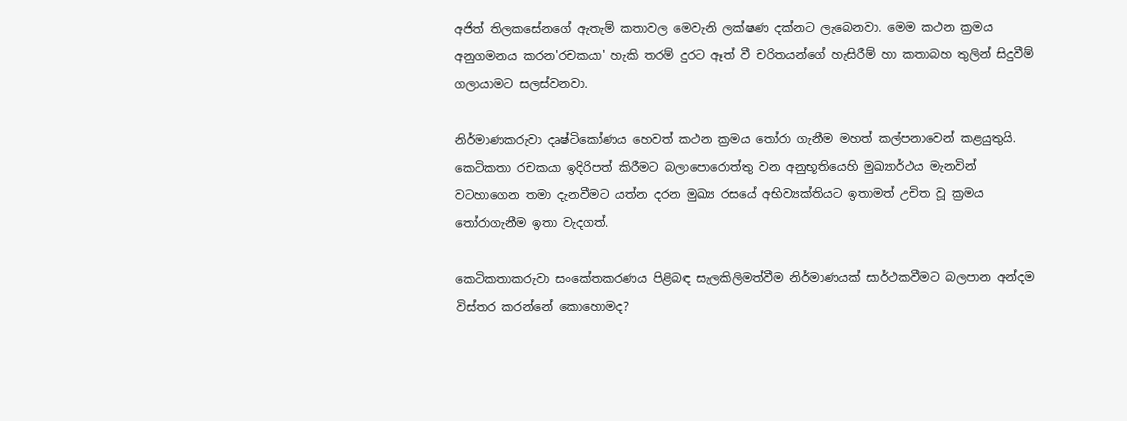අජිත් තිලකසේනගේ ඇතැම් කතාවල මෙවැනි ලක්ෂණ දක්නට ලැබෙනවා. මෙම කථන ක්‍රමය අනුගමනය කරන'රචකයා' හැකි තරම් දුරට ඈත් වී චරිතයන්ගේ හැසිරීම් හා කතාබහ තුලින් සිදුවීම් ගලායාමට සලස්වනවා.

නිර්මාණකරුවා දෘෂ්ටිකෝණය හෙවත් කථන ක්‍රමය තෝරා ගැනීම මහත් කල්පනාවෙන් කළයුතුයි. කෙටිකතා රචකයා ඉදිරිපත් කිරීමට බලාපොරොත්තු වන අනුභූතියෙහි මුඛ්‍යාර්ථය මැනවින් වටහාගෙන තමා දැනවීමට යත්න දරන මුඛ්‍ය රසයේ අභිව්‍යක්තියට ඉතාමත් උචිත වූ ක්‍රමය තෝරාගැනීම ඉතා වැදගත්.

කෙටිකතාකරුවා සංකේතකරණය පිළිබඳ සැලකිලිමත්වීම නිර්මාණයක් සාර්ථකවීමට බලපාන අන්දම විස්තර කරන්නේ කොහොමද?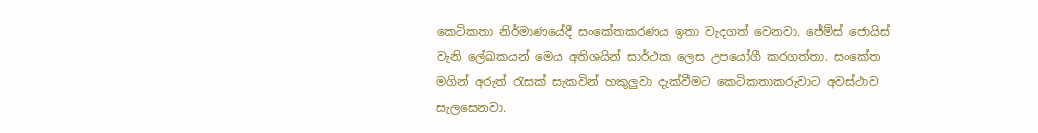කෙටිකතා නිර්මාණයේදී සංකේතකරණය ඉතා වැදගත් වෙනවා. ජේම්ස් ජොයිස් වැනි ලේඛකයන් මෙය අතිශයින් සාර්ථක ලෙස උපයෝගී කරගත්තා. සංකේත මගින් අරුත් රැසක් සැකවින් හකුලුවා දැක්වීමට කෙටිකතාකරුවාට අවස්ථාව සැලසෙනවා.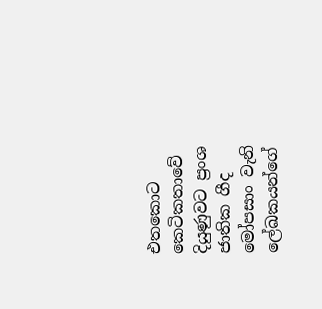එතකොට කෙටිකතාවේ දියුණුවට ප්‍රංශ ජාතික ගීද මෝපසාං වැනි ලේඛකයන්ගේ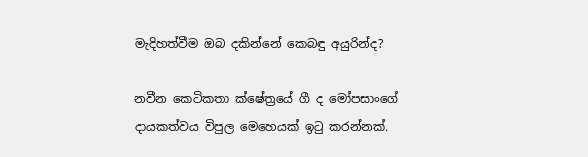මැදිහත්වීම ඔබ දකින්නේ කෙබඳු අයුරින්ද?

නවීන කෙටිකතා ක්ෂේත්‍රයේ ගී ද මෝපසාංගේ දායකත්වය විපුල මෙහෙයක් ඉටු කරන්නක්.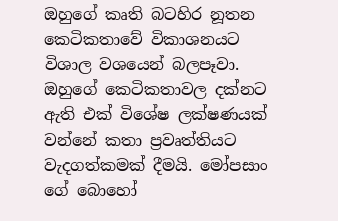ඔහුගේ කෘති බටහිර නූතන කෙටිකතාවේ විකාශනයට විශාල වශයෙන් බලපෑවා. ඔහුගේ කෙටිකතාවල දක්නට ඇති එක් විශේෂ ලක්ෂණයක් වන්නේ කතා ප්‍රවෘත්තියට වැදගත්කමක් දීමයි. මෝපසාං ගේ බොහෝ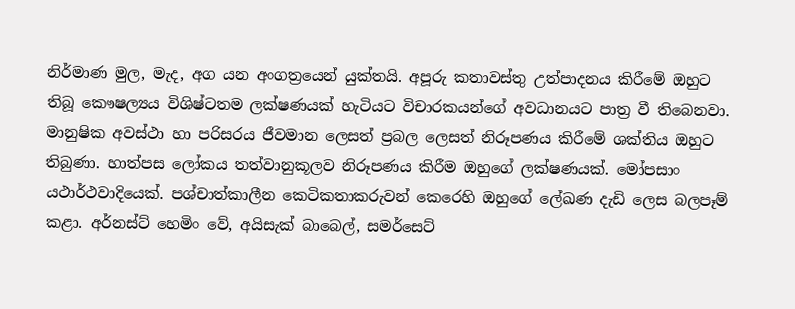නිර්මාණ මුල, මැද, අග යන අංගත්‍රයෙන් යුක්තයි. අපූරු කතාවස්තු උත්පාදනය කිරීමේ ඔහුට තිබූ කෞෂල්‍යය විශිෂ්ටතම ලක්ෂණයක් හැටියට විචාරකයන්ගේ අවධානයට පාත්‍ර වී තිබෙනවා. මානුෂික අවස්ථා හා පරිසරය ජීවමාන ලෙසත් ප්‍රබල ලෙසත් නිරූපණය කිරීමේ ශක්තිය ඔහුට තිබුණා. හාත්පස ලෝකය තත්වානුකූලව නිරූපණය කිරීම ඔහුගේ ලක්ෂණයක්. මෝපසාං යථාර්ථවාදියෙක්. පශ්චාත්කාලීන කෙටිකතාකරුවන් කෙරෙහි ඔහුගේ ලේඛණ දැඩි ලෙස බලපෑම් කළා. අර්නස්ට් හෙමිං වේ, අයිසැක් බාබෙල්, සමර්සෙට්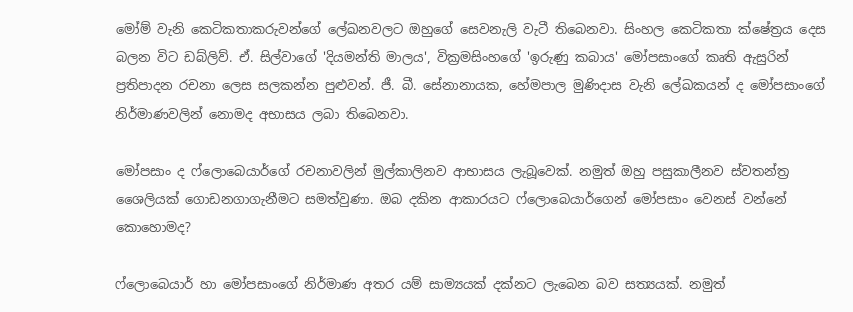මෝම් වැනි කෙටිකතාකරුවන්ගේ ලේඛනවලට ඔහුගේ සෙවනැලි වැටී තිබෙනවා. සිංහල කෙටිකතා ක්ෂේත්‍රය දෙස බලන විට ඩබ්ලිව්. ඒ. සිල්වාගේ 'දියමන්ති මාලය', වික්‍රමසිංහගේ 'ඉරුණු කබාය' මෝපසාංගේ කෘති ඇසුරින් ප්‍රතිපාදන රචනා ලෙස සලකන්න පුළුවන්. ජී. බී. සේනානායක, හේමපාල මුණිදාස වැනි ලේඛකයන් ද මෝපසාංගේ නිර්මාණවලින් නොමද අභාසය ලබා තිබෙනවා.

මෝපසාං ද ෆ්ලොබෙයාර්ගේ රචනාවලින් මුල්කාලිනව ආභාසය ලැබූවෙක්. නමුත් ඔහු පසුකාලීනව ස්වතන්ත්‍ර ශෛලියක් ගොඩනගාගැනීමට සමත්වුණා. ඔබ දකින ආකාරයට ෆ්ලොබෙයාර්ගෙන් මෝපසාං වෙනස් වන්නේ කොහොමද?

ෆ්ලොබෙයාර් හා මෝපසාංගේ නිර්මාණ අතර යම් සාම්‍යයක් දක්නට ලැබෙන බව සත්‍යයක්. නමුත්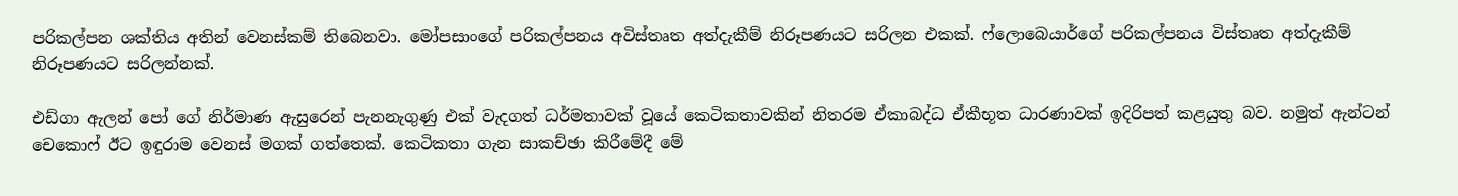පරිකල්පන ශක්තිය අතින් වෙනස්කම් තිබෙනවා. මෝපසාංගේ පරිකල්පනය අවිස්තෘත අත්දැකීම් නිරූපණයට සරිලන එකක්. ෆ්ලොබෙයාර්ගේ පරිකල්පනය විස්තෘත අත්දැකීම් නිරූපණයට සරිලන්නක්.

එඩ්ගා ඇලන් පෝ ගේ නිර්මාණ ඇසුරෙන් පැනනැගුණු එක් වැදගත් ධර්මතාවක් වූයේ කෙටිකතාවකින් නිතරම ඒකාබද්ධ ඒකීභූත ධාරණාවක් ඉදිරිපත් කළයුතු බව. නමුත් ඇන්ටන් චෙකොෆ් ඊට ඉඳුරාම වෙනස් මගක් ගත්තෙක්. කෙටිකතා ගැන සාකච්ඡා කිරීමේදී මේ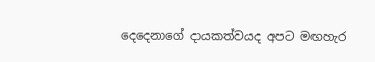දෙදෙනාගේ දායකත්වයද අපට මඟහැර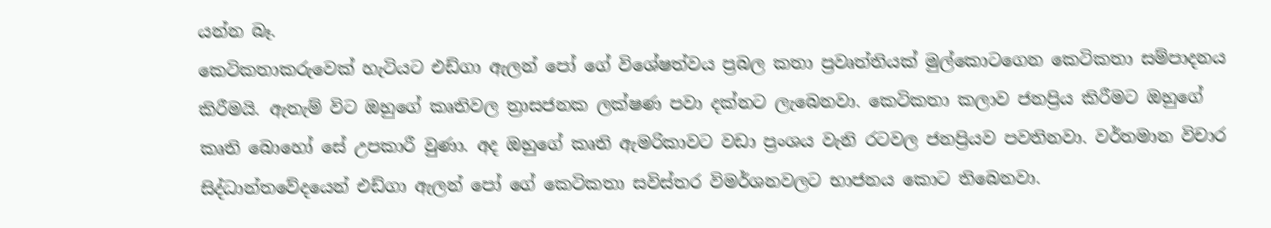යන්න බෑ.
කෙටිකතාකරුවෙක් හැටියට එඩ්ගා ඇලන් පෝ ගේ විශේෂත්වය ප්‍රබල කතා ප්‍රවෘත්තියක් මුල්කොටගෙන කෙටිකතා සම්පාදනය කිරීමයි. ඇතැම් විට ඔහුගේ කෘතිවල ත්‍රාසජනක ලක්ෂණ පවා දක්නට ලැබෙනවා. කෙටිකතා කලාව ජනප්‍රිය කිරීමට ඔහුගේ කෘති බොහෝ සේ උපකාරී වුණා. අද ඔහුගේ කෘති ඇමරිකාවට වඩා ප්‍රංශය වැනි රටවල ජනප්‍රියව පවතිනවා. වර්තමාන විචාර සිද්ධාන්තවේදයෙන් එඩ්ගා ඇලන් පෝ ගේ කෙටිකතා සවිස්තර විමර්ශනවලට භාජනය කොට තිබෙනවා.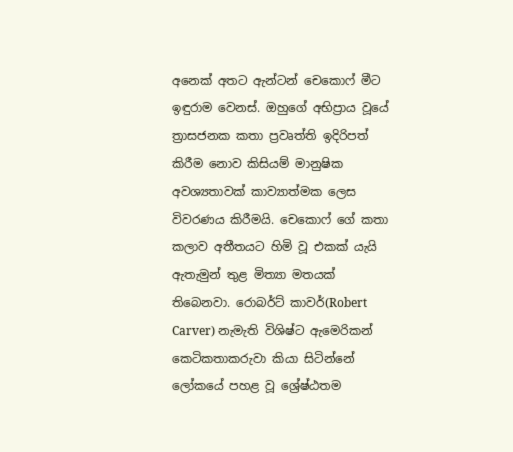අනෙක් අතට ඇන්ටන් චෙකොෆ් මීට ඉඳුරාම වෙනස්. ඔහුගේ අභිප්‍රාය වූයේ ත්‍රාසජනක කතා ප්‍රවෘත්ති ඉදිරිපත් කිරීම නොව කිසියම් මානුෂික අවශ්‍යතාවක් කාව්‍යාත්මක ලෙස විවරණය කිරීමයි. චෙකොෆ් ගේ කතා කලාව අතීතයට හිමි වූ එකක් යැයි ඇතැමුන් තුළ මිත්‍යා මතයක් තිබෙනවා. රොබර්ට් කාවර්(Robert Carver) නැමැති විශිෂ්ට ඇමෙරිකන් කෙටිකතාකරුවා කියා සිටින්නේ ලෝකයේ පහළ වූ ශ්‍රේෂ්ඨතම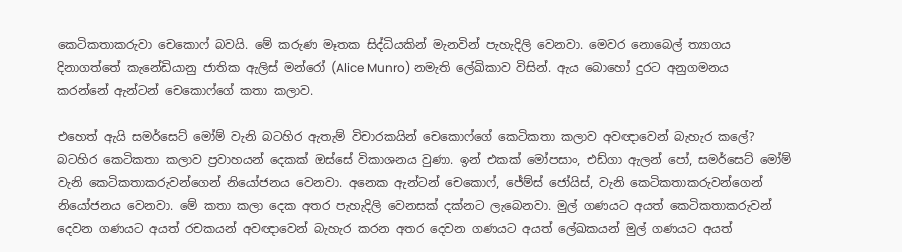කෙටිකතාකරුවා චෙකොෆ් බවයි. මේ කරුණ මෑතක සිද්ධියකින් මැනවින් පැහැදිලි වෙනවා. මෙවර නොබෙල් ත්‍යාගය දිනාගත්තේ කැනේඩියානු ජාතික ඇලිස් මන්රෝ (Alice Munro) නමැති ලේඛිකාව විසින්. ඇය බොහෝ දුරට අනුගමනය කරන්නේ ඇන්ටන් චෙකොෆ්ගේ කතා කලාව.

එහෙත් ඇයි සමර්සෙට් මෝම් වැනි බටහිර ඇතැම් විචාරකයින් චෙකොෆ්ගේ කෙටිකතා කලාව අවඥාවෙන් බැහැර කලේ?
බටහිර කෙටිකතා කලාව ප්‍රවාහයන් දෙකක් ඔස්සේ විකාශනය වුණා. ඉන් එකක් මෝපසාං, එඩ්ගා ඇලන් පෝ, සමර්සෙට් මෝම් වැනි කෙටිකතාකරුවන්ගෙන් නියෝජනය වෙනවා. අනෙක ඇන්ටන් චෙකොෆ්, ජේම්ස් ජෝයිස්, වැනි කෙටිකතාකරුවන්ගෙන් නියෝජනය වෙනවා. මේ කතා කලා දෙක අතර පැහැදිලි වෙනසක් දක්නට ලැබෙනවා. මුල් ගණයට අයත් කෙටිකතාකරුවන් දෙවන ගණයට අයත් රචකයන් අවඥාවෙන් බැහැර කරන අතර දෙවන ගණයට අයත් ලේඛකයන් මුල් ගණයට අයත්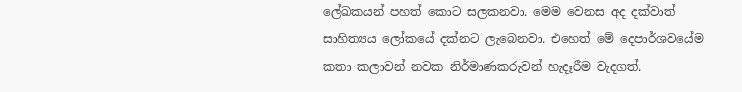ලේඛකයන් පහත් කොට සලකනවා. මෙම වෙනස අද දක්වාත් සාහිත්‍යය ලෝකයේ දක්නට ලැබෙනවා. එහෙත් මේ දෙපාර්ශවයේම කතා කලාවන් නවක නිර්මාණකරුවන් හැදෑරීම වැදගත්.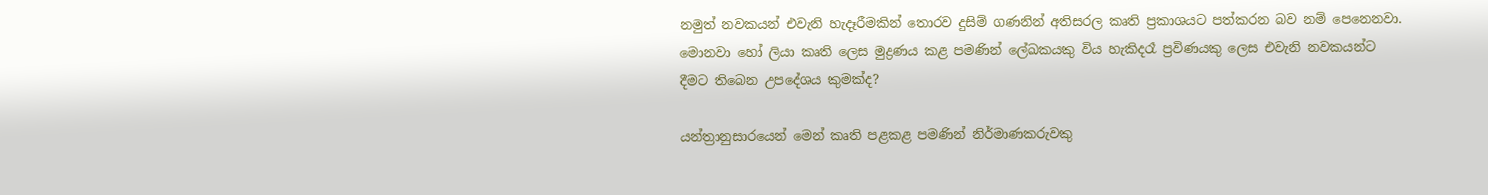නමුත් නවකයන් එවැනි හැදෑරීමකින් තොරව දුසිම් ගණනින් අතිසරල කෘති ප්‍රකාශයට පත්කරන බව නම් පෙනෙනවා. මොනවා හෝ ලියා කෘති ලෙස මුද්‍රණය කළ පමණින් ලේඛකයකු විය හැකිදරෑ ප්‍රවිණයකු ලෙස එවැනි නවකයන්ට දීමට තිබෙන උපදේශය කුමක්ද?

යන්ත්‍රානුසාරයෙන් මෙන් කෘති පළකළ පමණින් නිර්මාණකරුවකු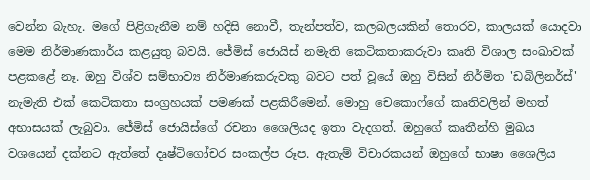වෙන්න බැහැ. මගේ පිළිගැනීම නම් හදිසි නොවී, තැන්පත්ව, කලබලයකින් තොරව, කාලයක් යොදවා මෙම නිර්මාණකාර්ය කළයුතු බවයි. ජේමිස් ජොයිස් නමැති කෙටිකතාකරුවා කෘති විශාල සංඛාවක් පළකළේ නෑ. ඔහු විශ්ව සම්භාව්‍ය නිර්මාණකරුවකු බවට පත් වූයේ ඔහු විසින් නිර්මිත 'ඩබිලිනර්ස්' නැමැති එක් කෙටිකතා සංග්‍රහයක් පමණක් පළකිරීමෙන්. මොහු චෙකොෆ්ගේ කෘතිවලින් මහත් අභාසයක් ලැබුවා. ජේමිස් ජොයිස්ගේ රචනා ශෛලියද ඉතා වැදගත්. ඔහුගේ කෘතීන්හි මුඛය වශයෙන් දක්නට ඇත්තේ දෘෂ්ටිගෝචර සංකල්ප රූප. ඇතැම් විචාරකයන් ඔහුගේ භාෂා ශෛලිය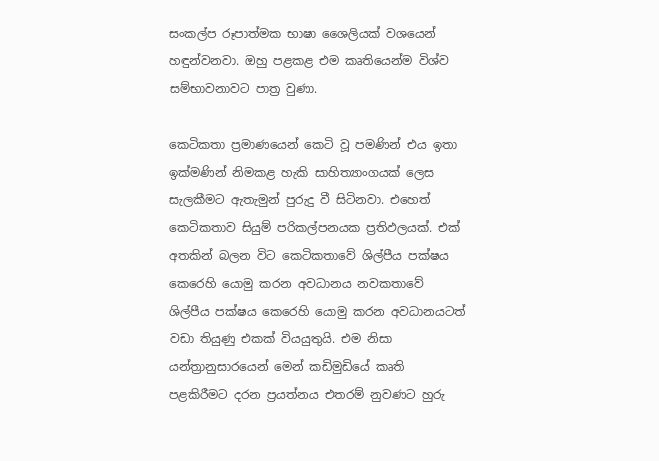සංකල්ප රූපාත්මක භාෂා ශෛලියක් වශයෙන් හඳුන්වනවා. ඔහු පළකළ එම කෘතියෙන්ම විශ්ව සම්භාවනාවට පාත්‍ර වුණා.

කෙටිකතා ප්‍රමාණයෙන් කෙටි වූ පමණින් එය ඉතා ඉක්මණින් නිමකළ හැකි සාහිත්‍යාංගයක් ලෙස සැලකීමට ඇතැමුන් පුරුදු වී සිටිනවා. එහෙත් කෙටිකතාව සියුම් පරිකල්පනයක ප්‍රතිඵලයක්. එක් අතකින් බලන විට කෙටිකතාවේ ශිල්පීය පක්ෂය කෙරෙහි යොමු කරන අවධානය නවකතාවේ ශිල්පීය පක්ෂය කෙරෙහි යොමු කරන අවධානයටත් වඩා තියුණු එකක් වියයුතුයි. එම නිසා යන්ත්‍රානුසාරයෙන් මෙන් කඩිමුඩියේ කෘති පළකිරීමට දරන ප්‍රයත්නය එතරම් නුවණට හුරු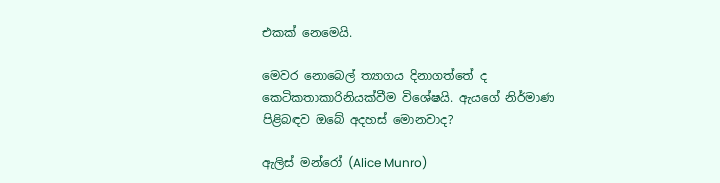එකක් නෙමෙයි.

මෙවර නොබෙල් ත්‍යාගය දිනාගත්තේ ද කෙටිකතාකාරිනියක්වීම විශේෂයි. ඇයගේ නිර්මාණ පිළිබඳව ඔබේ අදහස් මොනවාද?

ඇලිස් මන්රෝ (Alice Munro)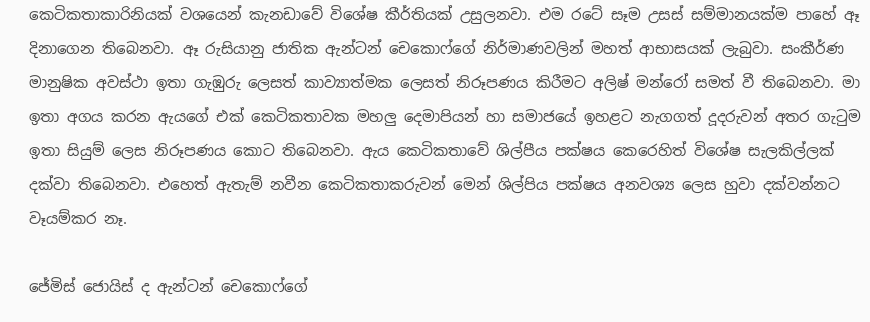කෙටිකතාකාරිනියක් වශයෙන් කැනඩාවේ විශේෂ කීර්තියක් උසුලනවා. එම රටේ සෑම උසස් සම්මානයක්ම පාහේ ඈ දිනාගෙන තිබෙනවා. ඈ රුසියානු ජාතික ඇන්ටන් චෙකොෆ්ගේ නිර්මාණවලින් මහත් ආභාසයක් ලැබුවා. සංකීර්ණ මානුෂික අවස්ථා ඉතා ගැඹුරු ලෙසත් කාව්‍යාත්මක ලෙසත් නිරූපණය කිරීමට අලිෂ් මන්රෝ සමත් වී තිබෙනවා. මා ඉතා අගය කරන ඇයගේ එක් කෙටිකතාවක මහලු දෙමාපියන් හා සමාජයේ ඉහළට නැගගත් දූදරුවන් අතර ගැටුම ඉතා සියුම් ලෙස නිරූපණය කොට තිබෙනවා. ඇය කෙටිකතාවේ ශිල්පීය පක්ෂය කෙරෙහිත් විශේෂ සැලකිල්ලක් දක්වා තිබෙනවා. එහෙත් ඇතැම් නවීන කෙටිකතාකරුවන් මෙන් ශිල්පිය පක්ෂය අනවශ්‍ය ලෙස හුවා දක්වන්නට වෑයම්කර නෑ.

ජේමිස් ජොයිස් ද ඇන්ටන් චෙකොෆ්ගේ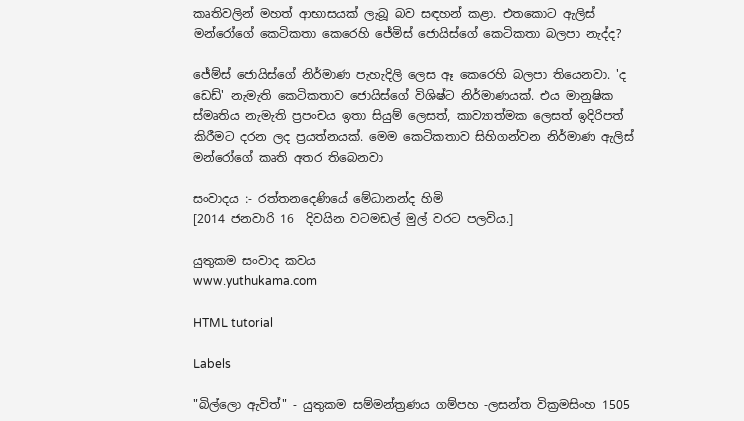කෘතිවලින් මහත් ආභාසයක් ලැබූ බව සඳහන් කළා. එතකොට ඇලිස් මන්රෝගේ කෙටිකතා කෙරෙහි ජේමිස් ජොයිස්ගේ කෙටිකතා බලපා නැද්ද?

ජේම්ස් ජොයිස්ගේ නිර්මාණ පැහැදිලි ලෙස ඈ කෙරෙහි බලපා තියෙනවා. 'ද ඩෙඩ්' නැමැති කෙටිකතාව ජොයිස්ගේ විශිෂ්ට නිර්මාණයක්. එය මානුෂික ස්මෘතිය නැමැති ප්‍රපංචය ඉතා සියුම් ලෙසත්, කාව්‍යාත්මක ලෙසත් ඉදිරිපත් කිරීමට දරන ලද ප්‍රයත්නයක්. මෙම කෙටිකතාව සිහිගන්වන නිර්මාණ ඇලිස් මන්රෝගේ කෘති අතර තිබෙනවා

සංවාදය :- රත්තනදෙණියේ මේධානන්ද හිමි
[2014 ජනවාරි 16  දිවයින වටමඩල් මුල් වරට පලවිය.]

යුතුකම සංවාද කවය
www.yuthukama.com

HTML tutorial

Labels

"බිල්ලො ඇවිත්" - යුතුකම සම්මන්ත්‍රණය ගම්පහ -ලසන්ත වික්‍රමසිංහ 1505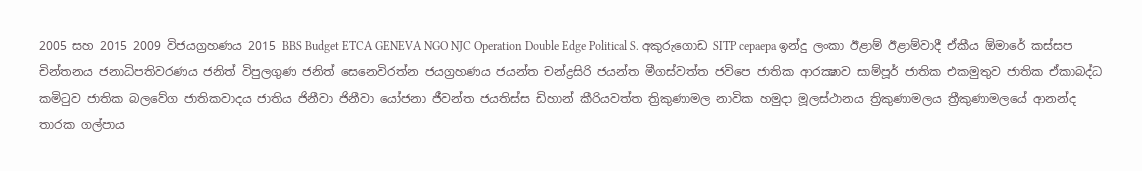2005 සහ 2015 2009 විජයග්‍රහණය 2015 BBS Budget ETCA GENEVA NGO NJC Operation Double Edge Political S. අකුරුගොඩ SITP cepaepa ඉන්දු ලංකා ඊළාම් ඊළාම්වාදී ඒකීය ඕමාරේ කස්‌සප චින්තනය ජනාධිපතිවරණය ජනිත් විපුලගුණ ජනිත් සෙනෙවිරත්න ජයග්‍රහණය ජයන්ත චන්ද්‍රසිරි ජයන්ත මීගස්වත්ත ජවිපෙ ජාතික ආරක්‍ෂාව සාම්පූර් ජාතික එකමුතුව ජාතික ඒකාබද්ධ කමිටුව ජාතික බලවේග ජාතිකවාදය ජාතිය ජිනීවා ජිනීවා යෝජනා ජීවන්ත ජයතිස්ස ඩිහාන් කීරියවත්ත ත්‍රිකුණාමල නාවික හමුදා මූලස්‌ථානය ත්‍රිකුණාමලය ත්‍රීකුණාමලයේ ආනන්ද තාරක ගල්පාය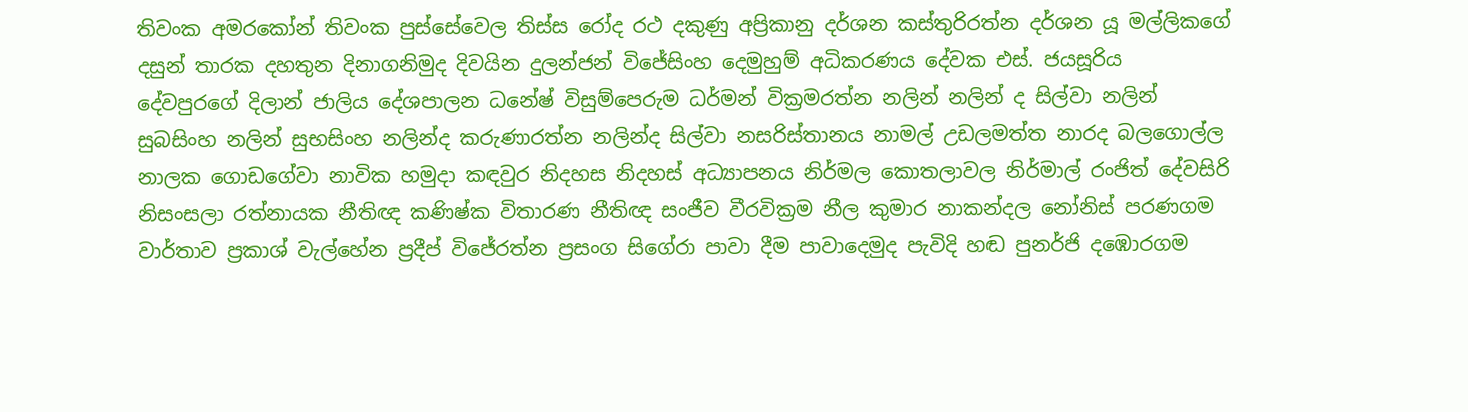තිවංක අමරකෝන් තිවංක පුස්සේවෙල තිස්‌ස රෝද රථ දකුණු අප්‍රිකානු දර්ශන කස්තුරිරත්න දර්ශන යූ මල්ලිකගේ දසුන් තාරක දහතුන දිනාගනිමුද දිවයින දුලන්ජන් විජේසිංහ දෙමුහුම් අධිකරණය දේවක එස්. ජයසූරිය දේවපුරගේ දිලාන් ජාලිය දේශපාලන ධනේෂ් විසුම්පෙරුම ධර්මන් වික්‍රමරත්න නලින් නලින් ද සිල්වා නලින් සුබසිංහ නලින් සුභසිංහ නලින්ද කරුණාරත්න නලින්ද සිල්වා නසරිස්‌තානය නාමල් උඩලමත්ත නාරද බලගොල්ල නාලක ගොඩගේවා නාවික හමුදා කඳවුර නිදහස නිදහස් අධ්‍යාපනය නිර්මල කොතලාවල නිර්මාල් රංජිත් දේවසිරි නිසංසලා රත්නායක නීතිඥ කණිෂ්ක විතාරණ නීතිඥ සංජීව වීරවික්‍රම නීල කුමාර නාකන්දල නෝනිස් පරණගම වාර්තාව ප්‍රකාශ් වැල්හේන ප්‍රදීප් විජේරත්න ප්‍රසංග සිගේරා පාවා දීම පාවාදෙමුද පැවිදි හඬ පුනර්ජි දඹොරගම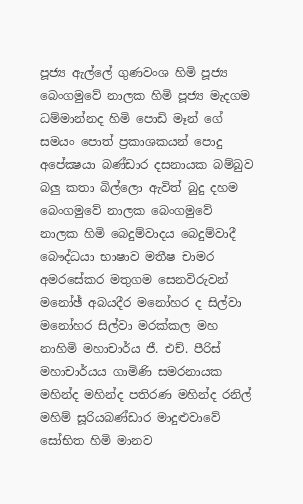පූජ්‍ය ඇල්ලේ ගුණවංශ හිමි පූජ්‍ය බෙංගමුවේ නාලක හිමි පූජ්‍ය මැදගම ධම්මාන්නද හිමි පොඩි මෑන් ගේ සමයං පොත් ප්‍රකාශකයන් පොදු අපේක්‍ෂයා බණ්ඩාර දසනායක බම්බුව බලු කතා බිල්ලො ඇවිත් බුදු දහම බෙංගමුවේ නාලක බෙංගමුවේ නාලක හිමි බෙදුම්වාදය බෙදුම්වාදී බෞද්ධයා භාෂාව මතීෂ චාමර අමරසේකර මතුගම සෙනවිරුවන් මනෝඡ් අබයදීර මනෝහර ද සිල්වා මනෝහර සිල්වා මරක්කල මහ නාහිමි මහාචාර්ය ජී. එච්. පීරිස් මහාචාර්යය ගාමිණි සමරනායක මහින්ද මහින්ද පතිරණ මහින්ද රනිල් මහිම් සූරියබණ්ඩාර මාදුළුවාවේ සෝභිත හිමි මානව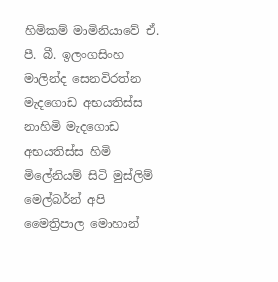හිමිකම් මාමිනියාවේ ඒ. පී. බී. ඉලංගසිංහ මාලින්ද සෙනවිරත්න මැදගොඩ අභයතිස්ස නාහිමි මැදගොඩ අභයතිස්ස හිමි මිලේනියම් සිටි මුස්‌ලිම් මෙල්බර්න් අපි මෛත්‍රිපාල මොහාන්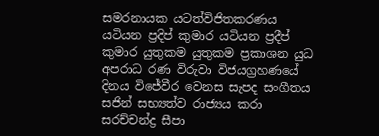සමරනායක යටත්විජිතකරණය යටියන ප්‍රදිප් කුමාර යටියන ප්‍රදීප් කුමාර යුතුකම යුතුකම ප්‍රකාශන යුධ අපරාධ රණ විරුවා විජයග්‍රහණයේ දිනය විජේවීර වෙනස සැපද සංගීතය සජින් සභ්‍යත්ව රාජ්‍යය කරා සරච්චන්ද්‍ර සීපා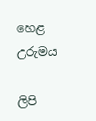හෙළ උරුමය

ලිපි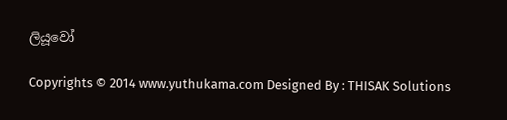ලියූවෝ

Copyrights © 2014 www.yuthukama.com Designed By : THISAK Solutions